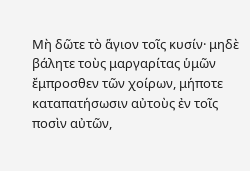Μὴ δῶτε τὸ ἅγιον τοῖς κυσίν· μηδὲ βάλητε τοὺς μαργαρίτας ὑμῶν ἔμπροσθεν τῶν χοίρων, μήποτε καταπατήσωσιν αὐτοὺς ἐν τοῖς ποσὶν αὐτῶν,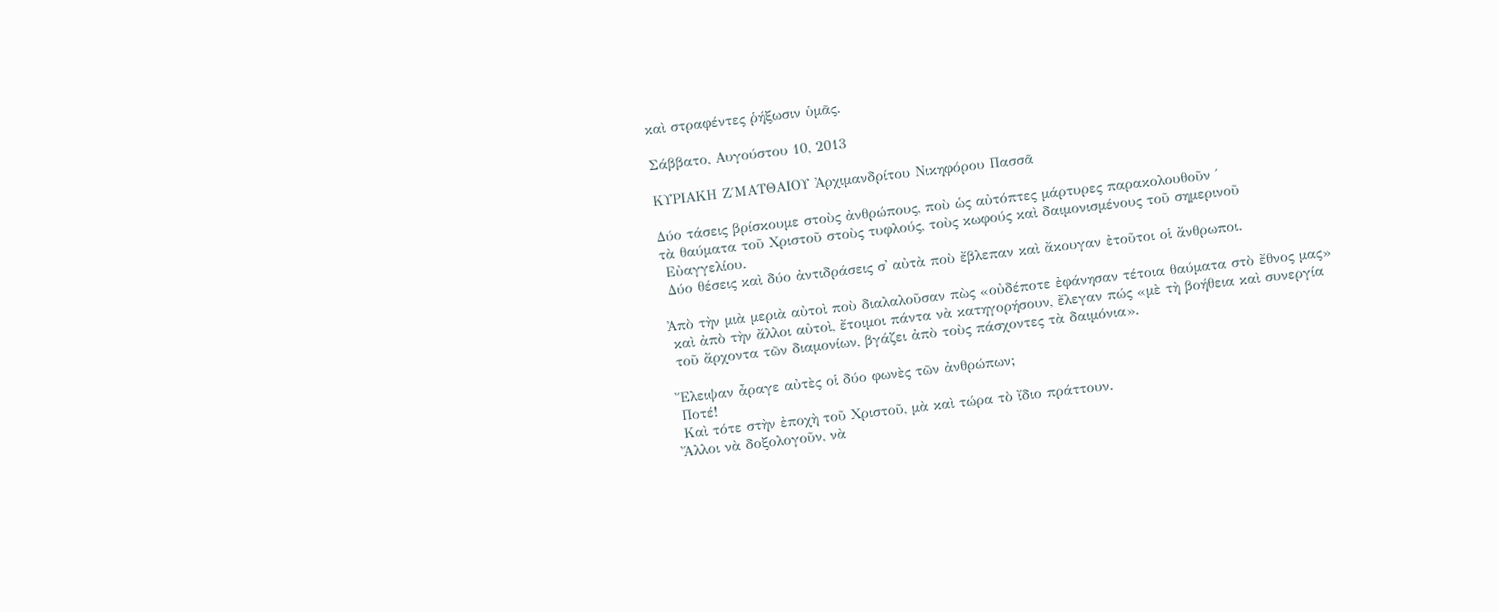καὶ στραφέντες ῥήξωσιν ὑμᾶς.

Σάββατο, Αυγούστου 10, 2013

ΚΥΡΙΑΚΗ Ζ΄ΜΑΤΘΑΙΟΥ Ἀρχιμανδρίτου Νικηφόρου Πασσᾶ

Δύο τάσεις βρίσκουμε στοὺς ἀνθρώπους, ποὺ ὡς αὐτόπτες μάρτυρες παρακολουθοῦν ΄
τὰ θαύματα τοῦ Χριστοῦ στοὺς τυφλούς, τοὺς κωφούς καὶ δαιμονισμένους τοῦ σημερινοῦ
 Εὐαγγελίου.
 Δύο θέσεις καὶ δύο ἀντιδράσεις σ᾿ αὐτὰ ποὺ ἔβλεπαν καὶ ἄκουγαν ἐτοῦτοι οἱ ἄνθρωποι.

Ἀπὸ τὴν μιὰ μεριὰ αὐτοὶ ποὺ διαλαλοῦσαν πὼς «οὐδέποτε ἐφάνησαν τέτοια θαύματα στὸ ἔθνος μας»
 καὶ ἀπὸ τὴν ἄλλοι αὐτοὶ, ἔτοιμοι πάντα νὰ κατηγορήσουν, ἔλεγαν πώς «μὲ τὴ βοήθεια καὶ συνεργία
 τοῦ ἄρχοντα τῶν διαμονίων, βγάζει ἀπὸ τοὺς πάσχοντες τὰ δαιμόνια».

Ἔλειψαν ἆραγε αὐτὲς οἱ δύο φωνὲς τῶν ἀνθρώπων;
 Ποτέ!
 Καὶ τότε στὴν ἐποχὴ τοῦ Χριστοῦ, μὰ καὶ τώρα τὸ ἴδιο πράττουν.
Ἄλλοι νὰ δοξολογοῦν, νὰ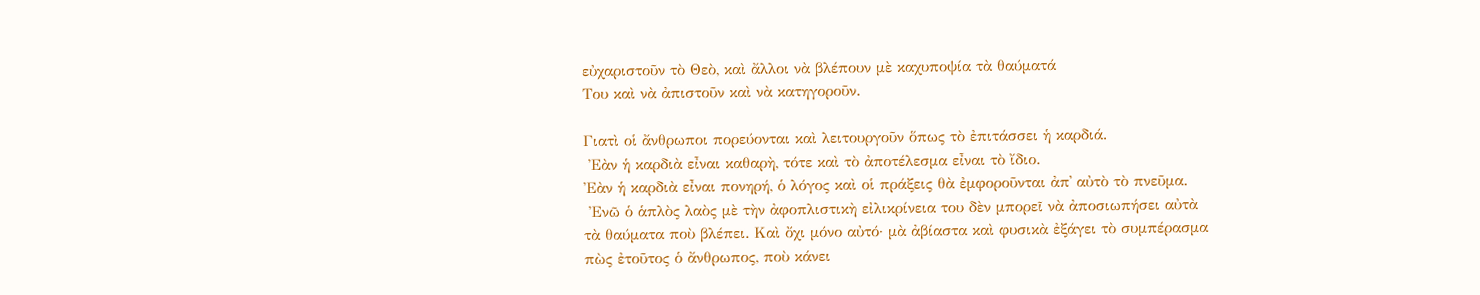εὐχαριστοῦν τὸ Θεὸ, καὶ ἄλλοι νὰ βλέπουν μὲ καχυποψία τὰ θαύματά
Του καὶ νὰ ἀπιστοῦν καὶ νὰ κατηγοροῦν.

Γιατὶ οἱ ἄνθρωποι πορεύονται καὶ λειτουργοῦν ὅπως τὸ ἐπιτάσσει ἡ καρδιά.
 Ἐὰν ἡ καρδιὰ εἶναι καθαρὴ, τότε καὶ τὸ ἀποτέλεσμα εἶναι τὸ ἴδιο.
Ἐὰν ἡ καρδιὰ εἶναι πονηρή, ὁ λόγος καὶ οἱ πράξεις θὰ ἐμφοροῦνται ἀπ᾿ αὐτὸ τὸ πνεῦμα.
 Ἐνῶ ὁ ἁπλὸς λαὸς μὲ τὴν ἀφοπλιστικὴ εἰλικρίνεια του δὲν μπορεῖ νὰ ἀποσιωπήσει αὐτὰ
τὰ θαύματα ποὺ βλέπει. Καὶ ὄχι μόνο αὐτό· μὰ ἀβίαστα καὶ φυσικὰ ἐξάγει τὸ συμπέρασμα
πὼς ἐτοῦτος ὁ ἄνθρωπος, ποὺ κάνει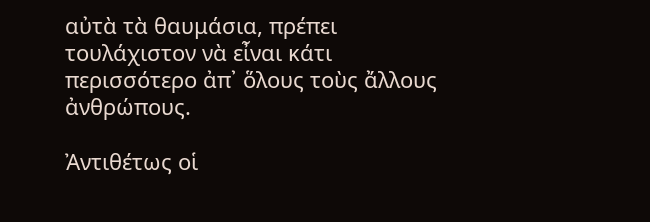αὐτὰ τὰ θαυμάσια, πρέπει τουλάχιστον νὰ εἶναι κάτι
περισσότερο ἀπ᾿ ὅλους τοὺς ἄλλους ἀνθρώπους.

Ἀντιθέτως οἱ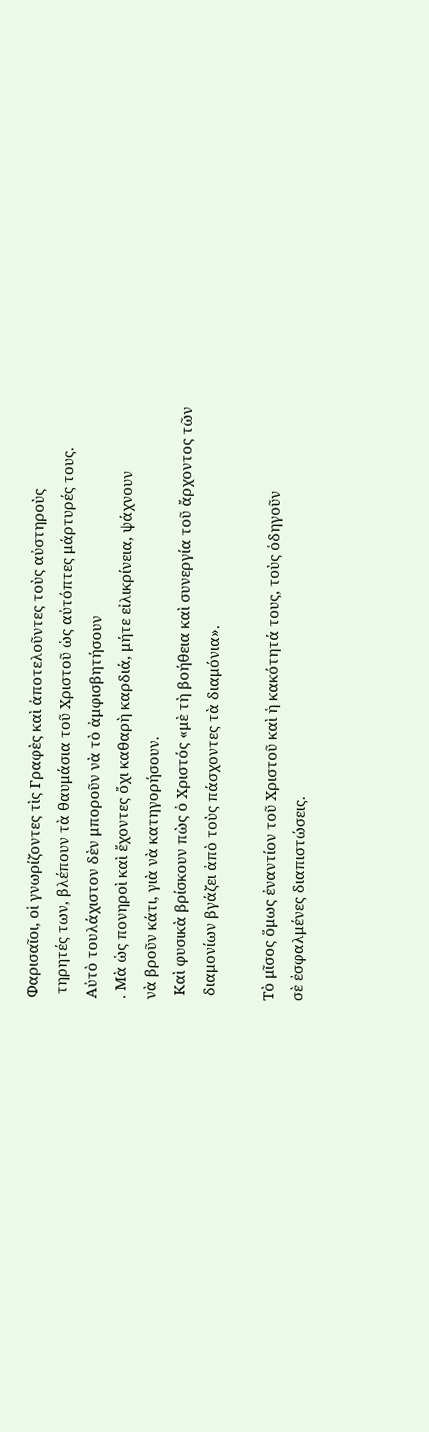Φαρισαῖοι, οἱ γνωρίζοντες τὶς Γραφὲς καὶ ἀποτελοῦντες τοὺς αὐστηροὺς
 τηρητές των, βλέπουν τὰ θαυμάσια τοῦ Χριστοῦ ὡς αὐτόπτες μάρτυρές τους.
Αὐτὸ τουλάχιστον δὲν μποροῦν νὰ τὸ ἀμφισβητήσουν
. Μὰ ὡς πονηροὶ καὶ ἔχοντες ὄχι καθαρὴ καρδιά, μήτε εἰλικρίνεια, ψάχνουν
νὰ βροῦν κάτι, γιὰ νὰ κατηγορήσουν.
 Καὶ φυσικὰ βρίσκουν πὼς ὁ Χριστός «μὲ τὴ βοήθεια καὶ συνεργία τοῦ ἄρχοντος τῶν
 διαμονίων βγάζει ἀπὸ τοὺς πάσχοντες τὰ διαμόνια».

Τὸ μῖσος ὅμως ἐναντίον τοῦ Χριστοῦ καὶ ἡ κακότητά τους, τοὺς ὁδηγοῦν
σὲ ἐσφαλμένες διαπιστώσεις.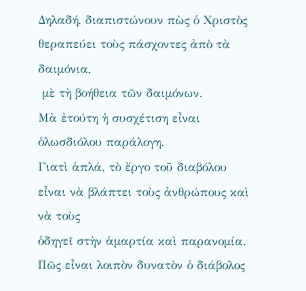Δηλαδή, διαπιστώνουν πὼς ὁ Χριστὸς θεραπεύει τοὺς πάσχοντες ἀπὸ τὰ δαιμόνια,
 μὲ τὴ βοήθεια τῶν δαιμόνων.
Μὰ ἐτούτη ἡ συσχέτιση εἶναι ὁλωσδιόλου παράλογη.
Γιατὶ ἁπλά, τὸ ἔργο τοῦ διαβόλου εἶναι νὰ βλάπτει τοὺς ἀνθρώπους καὶ νὰ τοὺς
ὁδηγεῖ στὴν ἁμαρτία καὶ παρανομία.
Πῶς εἶναι λοιπὸν δυνατὸν ὁ διάβολος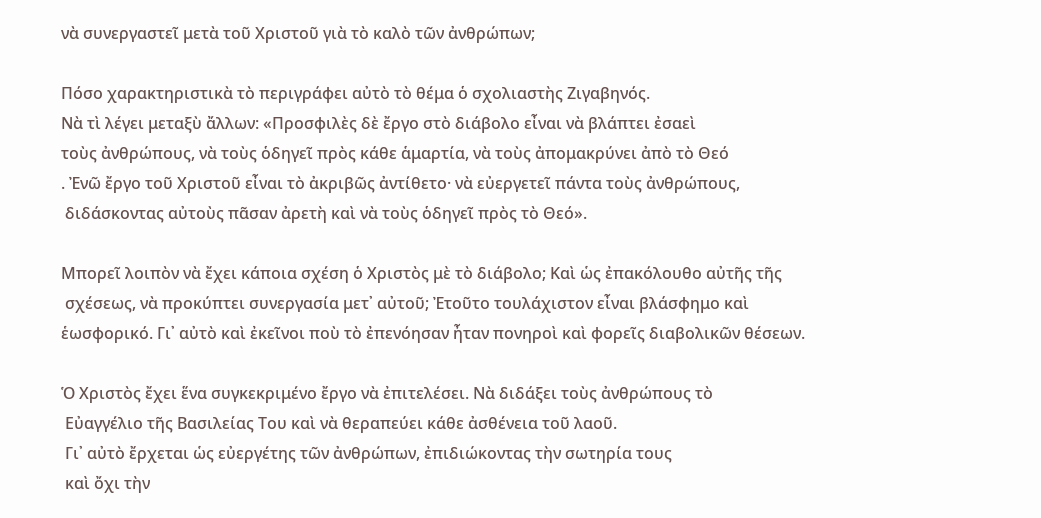νὰ συνεργαστεῖ μετὰ τοῦ Χριστοῦ γιὰ τὸ καλὸ τῶν ἀνθρώπων;

Πόσο χαρακτηριστικὰ τὸ περιγράφει αὐτὸ τὸ θέμα ὁ σχολιαστὴς Ζιγαβηνός.
Νὰ τὶ λέγει μεταξὺ ἄλλων: «Προσφιλὲς δὲ ἔργο στὸ διάβολο εἶναι νὰ βλάπτει ἐσαεὶ
τοὺς ἀνθρώπους, νὰ τοὺς ὁδηγεῖ πρὸς κάθε ἁμαρτία, νὰ τοὺς ἀπομακρύνει ἀπὸ τὸ Θεό
. Ἐνῶ ἔργο τοῦ Χριστοῦ εἶναι τὸ ἀκριβῶς ἀντίθετο· νὰ εὐεργετεῖ πάντα τοὺς ἀνθρώπους,
 διδάσκοντας αὐτοὺς πᾶσαν ἀρετὴ καὶ νὰ τοὺς ὁδηγεῖ πρὸς τὸ Θεό».

Μπορεῖ λοιπὸν νὰ ἔχει κάποια σχέση ὁ Χριστὸς μὲ τὸ διάβολο; Καὶ ὡς ἐπακόλουθο αὐτῆς τῆς
 σχέσεως, νὰ προκύπτει συνεργασία μετ᾿ αὐτοῦ; Ἐτοῦτο τουλάχιστον εἶναι βλάσφημο καὶ
ἑωσφορικό. Γι᾿ αὐτὸ καὶ ἐκεῖνοι ποὺ τὸ ἐπενόησαν ἦταν πονηροὶ καὶ φορεῖς διαβολικῶν θέσεων.

Ὁ Χριστὸς ἔχει ἕνα συγκεκριμένο ἔργο νὰ ἐπιτελέσει. Νὰ διδάξει τοὺς ἀνθρώπους τὸ
 Εὐαγγέλιο τῆς Βασιλείας Του καὶ νὰ θεραπεύει κάθε ἀσθένεια τοῦ λαοῦ.
 Γι᾿ αὐτὸ ἔρχεται ὡς εὐεργέτης τῶν ἀνθρώπων, ἐπιδιώκοντας τὴν σωτηρία τους
 καὶ ὄχι τὴν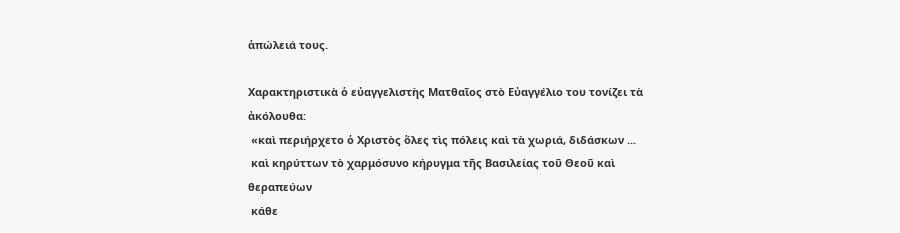ἀπώλειά τους.

Χαρακτηριστικὰ ὁ εὐαγγελιστὴς Ματθαῖος στὸ Εὐαγγέλιο του τονίζει τὰ ἀκόλουθα:
 «καὶ περιήρχετο ὁ Χριστὸς ὅλες τὶς πόλεις καὶ τὰ χωριά, διδάσκων ...
 καὶ κηρύττων τὸ χαρμόσυνο κήρυγμα τῆς Βασιλείας τοῦ Θεοῦ καὶ θεραπεύων
 κάθε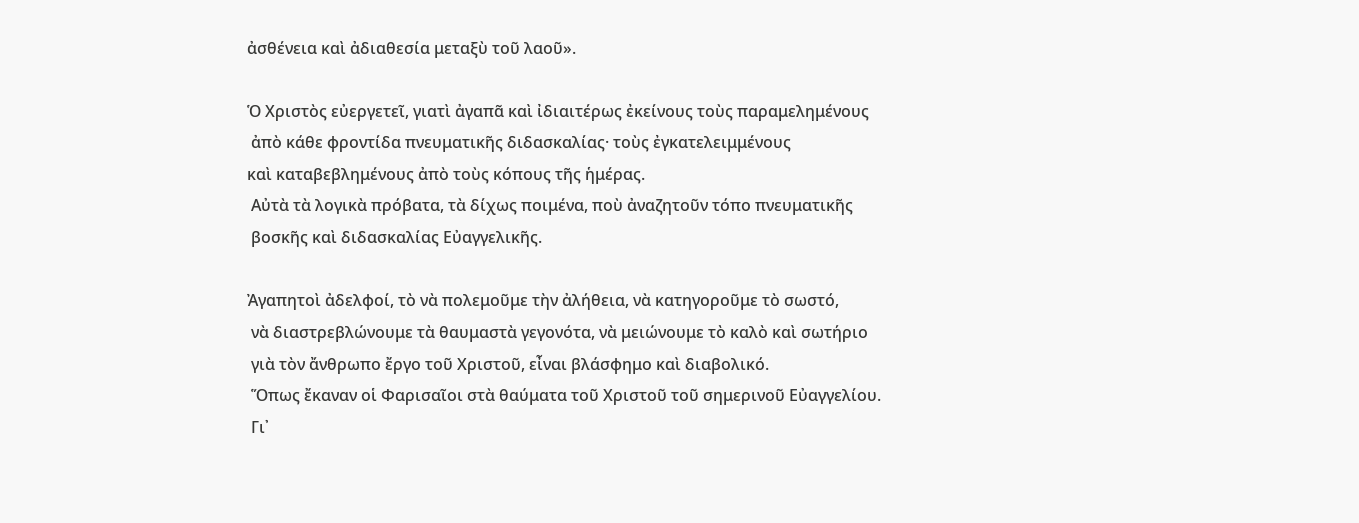ἀσθένεια καὶ ἀδιαθεσία μεταξὺ τοῦ λαοῦ».

Ὁ Χριστὸς εὐεργετεῖ, γιατὶ ἀγαπᾶ καὶ ἰδιαιτέρως ἐκείνους τοὺς παραμελημένους
 ἀπὸ κάθε φροντίδα πνευματικῆς διδασκαλίας· τοὺς ἐγκατελειμμένους
καὶ καταβεβλημένους ἀπὸ τοὺς κόπους τῆς ἡμέρας.
 Αὐτὰ τὰ λογικὰ πρόβατα, τὰ δίχως ποιμένα, ποὺ ἀναζητοῦν τόπο πνευματικῆς
 βοσκῆς καὶ διδασκαλίας Εὐαγγελικῆς.

Ἀγαπητοὶ ἀδελφοί, τὸ νὰ πολεμοῦμε τὴν ἀλήθεια, νὰ κατηγοροῦμε τὸ σωστό,
 νὰ διαστρεβλώνουμε τὰ θαυμαστὰ γεγονότα, νὰ μειώνουμε τὸ καλὸ καὶ σωτήριο
 γιὰ τὸν ἄνθρωπο ἔργο τοῦ Χριστοῦ, εἶναι βλάσφημο καὶ διαβολικό.
 Ὅπως ἔκαναν οἱ Φαρισαῖοι στὰ θαύματα τοῦ Χριστοῦ τοῦ σημερινοῦ Εὐαγγελίου.
 Γι᾿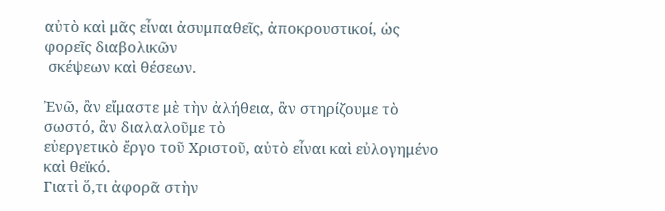αὐτὸ καὶ μᾶς εἶναι ἀσυμπαθεῖς, ἀποκρουστικοί, ὡς φορεῖς διαβολικῶν
 σκέψεων καὶ θέσεων.

Ἐνῶ, ἂν εἴμαστε μὲ τὴν ἀλήθεια, ἂν στηρίζουμε τὸ σωστό, ἂν διαλαλοῦμε τὸ
εὐεργετικὸ ἔργο τοῦ Χριστοῦ, αὐτὸ εἶναι καὶ εὐλογημένο καὶ θεϊκό.
Γιατὶ ὅ,τι ἀφορᾶ στὴν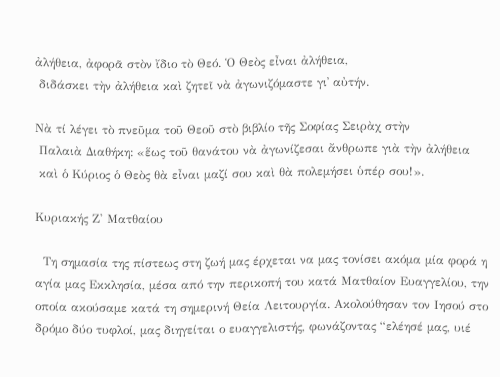ἀλήθεια, ἀφορᾶ στὸν ἴδιο τὸ Θεό. Ὁ Θεὸς εἶναι ἀλήθεια,
 διδάσκει τὴν ἀλήθεια καὶ ζητεῖ νὰ ἀγωνιζόμαστε γι᾿ αὐτήν.

Νὰ τί λέγει τὸ πνεῦμα τοῦ Θεοῦ στὸ βιβλίο τῆς Σοφίας Σειρὰχ στὴν
 Παλαιὰ Διαθήκη: «ἕως τοῦ θανάτου νὰ ἀγωνίζεσαι ἄνθρωπε γιὰ τὴν ἀλήθεια
 καὶ ὁ Κύριος ὁ Θεὸς θὰ εἶναι μαζί σου καὶ θὰ πολεμήσει ὑπέρ σου!».

Κυριακής Ζ' Ματθαίου

  Τη σημασία της πίστεως στη ζωή μας έρχεται να μας τονίσει ακόμα μία φορά η αγία μας Εκκλησία, μέσα από την περικοπή του κατά Ματθαίον Ευαγγελίου, την οποία ακούσαμε κατά τη σημερινή Θεία Λειτουργία. Ακολούθησαν τον Ιησού στο δρόμο δύο τυφλοί, μας διηγείται ο ευαγγελιστής, φωνάζοντας “ελέησέ μας, υιέ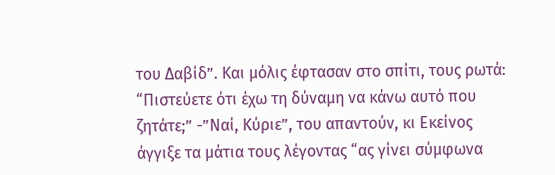του Δαβίδ”. Και μόλις έφτασαν στο σπίτι, τους ρωτά: “Πιστεύετε ότι έχω τη δύναμη να κάνω αυτό που ζητάτε;” -”Ναί, Κύριε”, του απαντούν, κι Εκείνος άγγιξε τα μάτια τους λέγοντας “ας γίνει σύμφωνα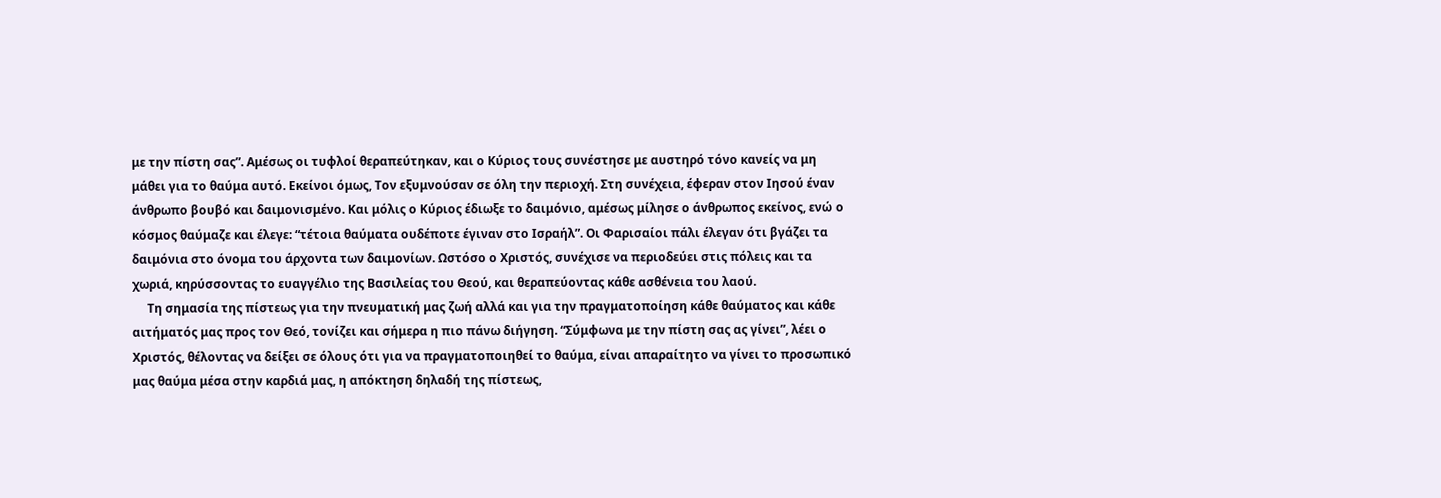με την πίστη σας”. Αμέσως οι τυφλοί θεραπεύτηκαν, και ο Κύριος τους συνέστησε με αυστηρό τόνο κανείς να μη μάθει για το θαύμα αυτό. Εκείνοι όμως, Τον εξυμνούσαν σε όλη την περιοχή. Στη συνέχεια, έφεραν στον Ιησού έναν άνθρωπο βουβό και δαιμονισμένο. Και μόλις ο Κύριος έδιωξε το δαιμόνιο, αμέσως μίλησε ο άνθρωπος εκείνος, ενώ ο κόσμος θαύμαζε και έλεγε: “τέτοια θαύματα ουδέποτε έγιναν στο Ισραήλ”. Οι Φαρισαίοι πάλι έλεγαν ότι βγάζει τα δαιμόνια στο όνομα του άρχοντα των δαιμονίων. Ωστόσο ο Χριστός, συνέχισε να περιοδεύει στις πόλεις και τα χωριά, κηρύσσοντας το ευαγγέλιο της Βασιλείας του Θεού, και θεραπεύοντας κάθε ασθένεια του λαού.
     Τη σημασία της πίστεως για την πνευματική μας ζωή αλλά και για την πραγματοποίηση κάθε θαύματος και κάθε αιτήματός μας προς τον Θεό, τονίζει και σήμερα η πιο πάνω διήγηση. “Σύμφωνα με την πίστη σας ας γίνει”, λέει ο Χριστός, θέλοντας να δείξει σε όλους ότι για να πραγματοποιηθεί το θαύμα, είναι απαραίτητο να γίνει το προσωπικό μας θαύμα μέσα στην καρδιά μας, η απόκτηση δηλαδή της πίστεως,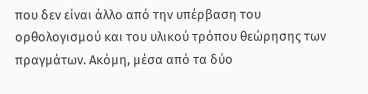που δεν είναι άλλο από την υπέρβαση του ορθολογισμού και του υλικού τρόπου θεώρησης των πραγμάτων. Ακόμη, μέσα από τα δύο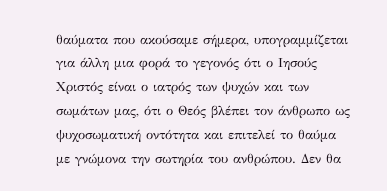θαύματα που ακούσαμε σήμερα, υπογραμμίζεται για άλλη μια φορά το γεγονός ότι ο Ιησούς Χριστός είναι ο ιατρός των ψυχών και των σωμάτων μας, ότι ο Θεός βλέπει τον άνθρωπο ως ψυχοσωματική οντότητα και επιτελεί το θαύμα με γνώμονα την σωτηρία του ανθρώπου. Δεν θα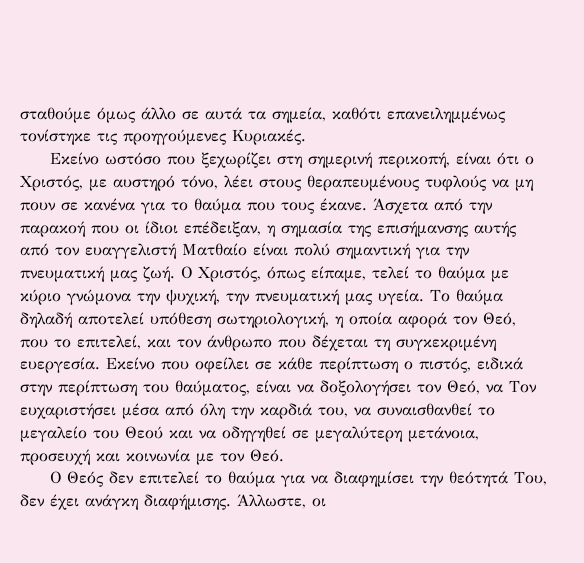σταθούμε όμως άλλο σε αυτά τα σημεία, καθότι επανειλημμένως τονίστηκε τις προηγούμενες Κυριακές.
     Εκείνο ωστόσο που ξεχωρίζει στη σημερινή περικοπή, είναι ότι ο Χριστός, με αυστηρό τόνο, λέει στους θεραπευμένους τυφλούς να μη πουν σε κανένα για το θαύμα που τους έκανε. Άσχετα από την παρακοή που οι ίδιοι επέδειξαν, η σημασία της επισήμανσης αυτής από τον ευαγγελιστή Ματθαίο είναι πολύ σημαντική για την πνευματική μας ζωή. Ο Χριστός, όπως είπαμε, τελεί το θαύμα με κύριο γνώμονα την ψυχική, την πνευματική μας υγεία. Το θαύμα δηλαδή αποτελεί υπόθεση σωτηριολογική, η οποία αφορά τον Θεό, που το επιτελεί, και τον άνθρωπο που δέχεται τη συγκεκριμένη ευεργεσία. Εκείνο που οφείλει σε κάθε περίπτωση ο πιστός, ειδικά στην περίπτωση του θαύματος, είναι να δοξολογήσει τον Θεό, να Τον ευχαριστήσει μέσα από όλη την καρδιά του, να συναισθανθεί το μεγαλείο του Θεού και να οδηγηθεί σε μεγαλύτερη μετάνοια, προσευχή και κοινωνία με τον Θεό.
     Ο Θεός δεν επιτελεί το θαύμα για να διαφημίσει την θεότητά Του, δεν έχει ανάγκη διαφήμισης. Άλλωστε, οι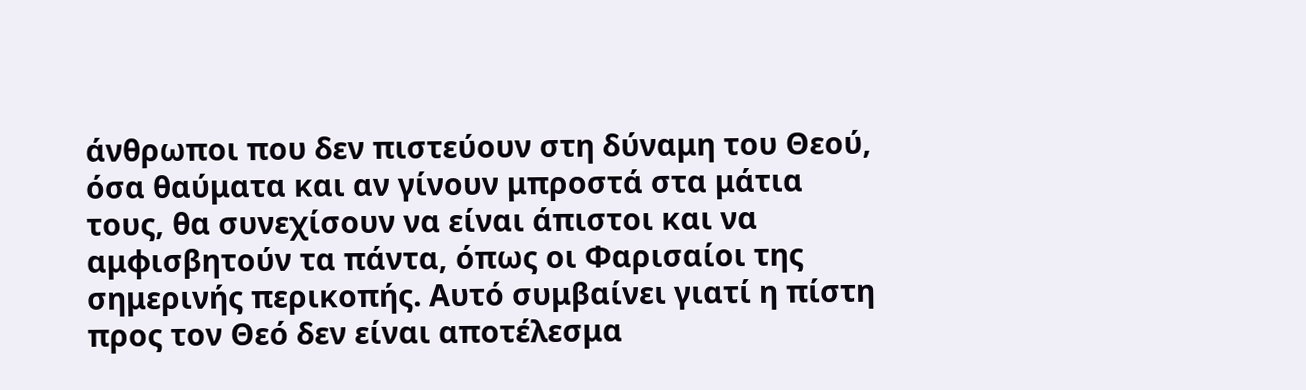άνθρωποι που δεν πιστεύουν στη δύναμη του Θεού, όσα θαύματα και αν γίνουν μπροστά στα μάτια τους, θα συνεχίσουν να είναι άπιστοι και να αμφισβητούν τα πάντα, όπως οι Φαρισαίοι της σημερινής περικοπής. Αυτό συμβαίνει γιατί η πίστη προς τον Θεό δεν είναι αποτέλεσμα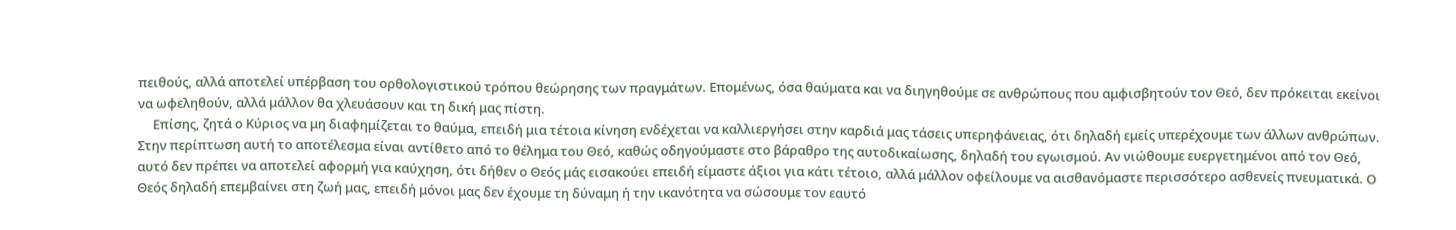πειθούς, αλλά αποτελεί υπέρβαση του ορθολογιστικού τρόπου θεώρησης των πραγμάτων. Επομένως, όσα θαύματα και να διηγηθούμε σε ανθρώπους που αμφισβητούν τον Θεό, δεν πρόκειται εκείνοι να ωφεληθούν, αλλά μάλλον θα χλευάσουν και τη δική μας πίστη.
     Επίσης, ζητά ο Κύριος να μη διαφημίζεται το θαύμα, επειδή μια τέτοια κίνηση ενδέχεται να καλλιεργήσει στην καρδιά μας τάσεις υπερηφάνειας, ότι δηλαδή εμείς υπερέχουμε των άλλων ανθρώπων. Στην περίπτωση αυτή το αποτέλεσμα είναι αντίθετο από το θέλημα του Θεό, καθώς οδηγούμαστε στο βάραθρο της αυτοδικαίωσης, δηλαδή του εγωισμού. Αν νιώθουμε ευεργετημένοι από τον Θεό, αυτό δεν πρέπει να αποτελεί αφορμή για καύχηση, ότι δήθεν ο Θεός μάς εισακούει επειδή είμαστε άξιοι για κάτι τέτοιο, αλλά μάλλον οφείλουμε να αισθανόμαστε περισσότερο ασθενείς πνευματικά. Ο Θεός δηλαδή επεμβαίνει στη ζωή μας, επειδή μόνοι μας δεν έχουμε τη δύναμη ή την ικανότητα να σώσουμε τον εαυτό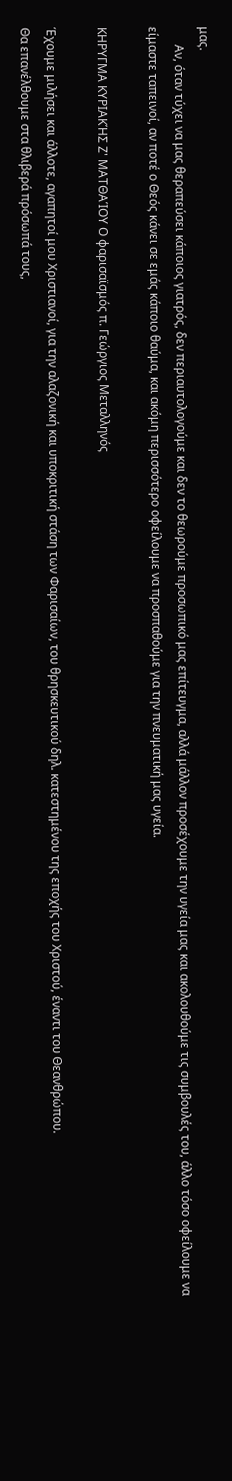μας.
      Αν, όταν τύχει να μας θεραπεύσει κάποιος γιατρός, δεν περιαυτολογούμε και δεν το θεωρούμε προσωπικό μας επίτευγμα, αλλά μάλλον προσέχουμε την υγεία μας και ακολουθούμε τις συμβουλές του, άλλο τόσο οφείλουμε να είμαστε ταπεινοί, αν ποτέ ο Θεός κάνει σε εμάς κάποιο θαύμα, και ακόμη περισσότερο οφείλουμε να προσπαθούμε για την πνευματική μας υγεία.

ΚΗΡΥΓΜΑ ΚΥΡΙΑΚΉΣ Ζ' ΜΑΤΘΑΊΟΥ Ο φαρισαϊσμός π. Γεώργιος Μεταλληνός

Έχουμε μιλήσει και άλλοτε, αγαπητοί μου Χριστιανοί, για την αλαζονική και υποκριτική στάση των Φαρισαίων, του θρησκευτικού δηλ. κατεστημένου της εποχής του Χριστού, έναντι του Θεανθρώπου.
Θα επανέλθουμε στα θλιβερά πρόσωπά τους,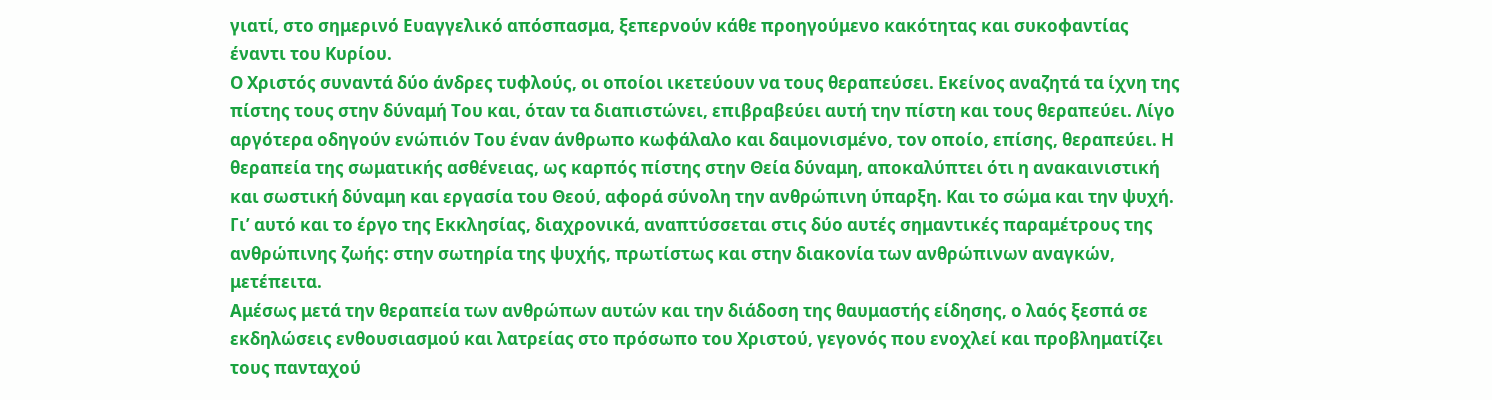γιατί, στο σημερινό Ευαγγελικό απόσπασμα, ξεπερνούν κάθε προηγούμενο κακότητας και συκοφαντίας έναντι του Κυρίου.
Ο Χριστός συναντά δύο άνδρες τυφλούς, οι οποίοι ικετεύουν να τους θεραπεύσει. Εκείνος αναζητά τα ίχνη της πίστης τους στην δύναμή Του και, όταν τα διαπιστώνει, επιβραβεύει αυτή την πίστη και τους θεραπεύει. Λίγο αργότερα οδηγούν ενώπιόν Του έναν άνθρωπο κωφάλαλο και δαιμονισμένο, τον οποίο, επίσης, θεραπεύει. Η θεραπεία της σωματικής ασθένειας, ως καρπός πίστης στην Θεία δύναμη, αποκαλύπτει ότι η ανακαινιστική και σωστική δύναμη και εργασία του Θεού, αφορά σύνολη την ανθρώπινη ύπαρξη. Και το σώμα και την ψυχή. Γι’ αυτό και το έργο της Εκκλησίας, διαχρονικά, αναπτύσσεται στις δύο αυτές σημαντικές παραμέτρους της ανθρώπινης ζωής: στην σωτηρία της ψυχής, πρωτίστως και στην διακονία των ανθρώπινων αναγκών, μετέπειτα.
Αμέσως μετά την θεραπεία των ανθρώπων αυτών και την διάδοση της θαυμαστής είδησης, ο λαός ξεσπά σε εκδηλώσεις ενθουσιασμού και λατρείας στο πρόσωπο του Χριστού, γεγονός που ενοχλεί και προβληματίζει τους πανταχού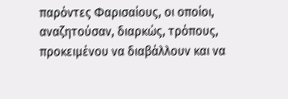παρόντες Φαρισαίους, οι οποίοι, αναζητούσαν, διαρκώς, τρόπους, προκειμένου να διαβάλλουν και να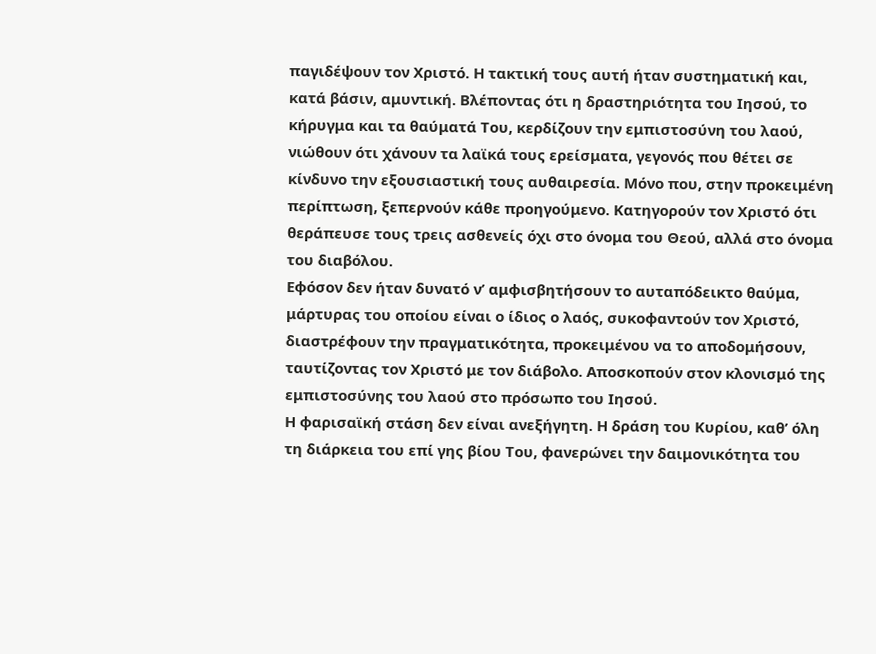παγιδέψουν τον Χριστό. Η τακτική τους αυτή ήταν συστηματική και, κατά βάσιν, αμυντική. Βλέποντας ότι η δραστηριότητα του Ιησού, το κήρυγμα και τα θαύματά Του, κερδίζουν την εμπιστοσύνη του λαού, νιώθουν ότι χάνουν τα λαϊκά τους ερείσματα, γεγονός που θέτει σε κίνδυνο την εξουσιαστική τους αυθαιρεσία. Μόνο που, στην προκειμένη περίπτωση, ξεπερνούν κάθε προηγούμενο. Κατηγορούν τον Χριστό ότι θεράπευσε τους τρεις ασθενείς όχι στο όνομα του Θεού, αλλά στο όνομα του διαβόλου.
Εφόσον δεν ήταν δυνατό ν’ αμφισβητήσουν το αυταπόδεικτο θαύμα, μάρτυρας του οποίου είναι ο ίδιος ο λαός, συκοφαντούν τον Χριστό, διαστρέφουν την πραγματικότητα, προκειμένου να το αποδομήσουν, ταυτίζοντας τον Χριστό με τον διάβολο. Αποσκοπούν στον κλονισμό της εμπιστοσύνης του λαού στο πρόσωπο του Ιησού.
Η φαρισαϊκή στάση δεν είναι ανεξήγητη. Η δράση του Κυρίου, καθ’ όλη τη διάρκεια του επί γης βίου Του, φανερώνει την δαιμονικότητα του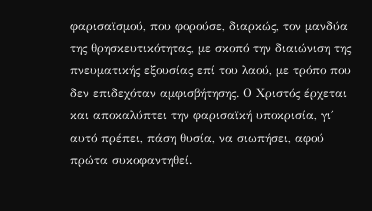φαρισαϊσμού, που φορούσε, διαρκώς, τον μανδύα της θρησκευτικότητας, με σκοπό την διαιώνιση της πνευματικής εξουσίας επί του λαού, με τρόπο που δεν επιδεχόταν αμφισβήτησης. Ο Χριστός έρχεται και αποκαλύπτει την φαρισαϊκή υποκρισία, γι΄ αυτό πρέπει, πάση θυσία, να σιωπήσει, αφού πρώτα συκοφαντηθεί.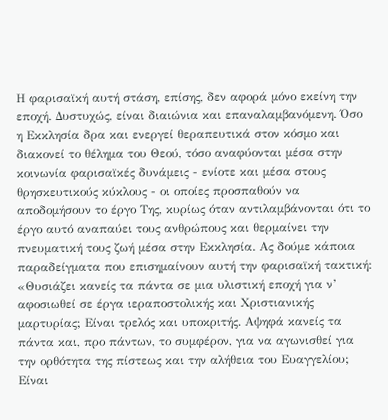Η φαρισαϊκή αυτή στάση, επίσης, δεν αφορά μόνο εκείνη την εποχή. Δυστυχώς, είναι διαιώνια και επαναλαμβανόμενη. Όσο η Εκκλησία δρα και ενεργεί θεραπευτικά στον κόσμο και διακονεί το θέλημα του Θεού, τόσο αναφύονται μέσα στην κοινωνία φαρισαϊκές δυνάμεις - ενίοτε και μέσα στους θρησκευτικούς κύκλους - οι οποίες προσπαθούν να αποδομήσουν το έργο Της, κυρίως όταν αντιλαμβάνονται ότι το έργο αυτό αναπαύει τους ανθρώπους και θερμαίνει την πνευματική τους ζωή μέσα στην Εκκλησία. Ας δούμε κάποια παραδείγματα που επισημαίνουν αυτή την φαρισαϊκή τακτική: «Θυσιάζει κανείς τα πάντα σε μια υλιστική εποχή για ν’ αφοσιωθεί σε έργα ιεραποστολικής και Χριστιανικής μαρτυρίας; Είναι τρελός και υποκριτής. Αψηφά κανείς τα πάντα και, προ πάντων, το συμφέρον, για να αγωνισθεί για την ορθότητα της πίστεως και την αλήθεια του Ευαγγελίου; Είναι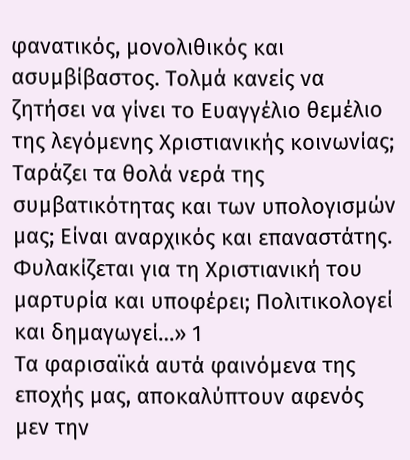φανατικός, μονολιθικός και ασυμβίβαστος. Τολμά κανείς να ζητήσει να γίνει το Ευαγγέλιο θεμέλιο της λεγόμενης Χριστιανικής κοινωνίας; Ταράζει τα θολά νερά της συμβατικότητας και των υπολογισμών μας; Είναι αναρχικός και επαναστάτης. Φυλακίζεται για τη Χριστιανική του μαρτυρία και υποφέρει; Πολιτικολογεί και δημαγωγεί…» 1
Τα φαρισαϊκά αυτά φαινόμενα της εποχής μας, αποκαλύπτουν αφενός μεν την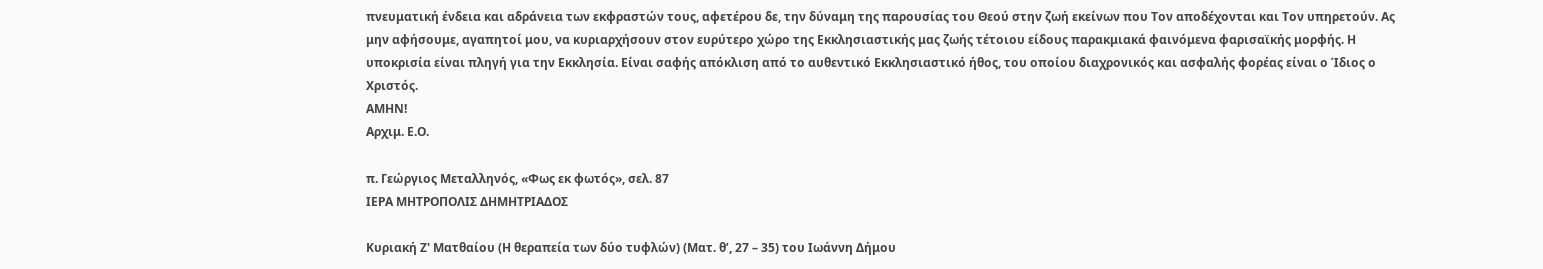πνευματική ένδεια και αδράνεια των εκφραστών τους, αφετέρου δε, την δύναμη της παρουσίας του Θεού στην ζωή εκείνων που Τον αποδέχονται και Τον υπηρετούν. Ας μην αφήσουμε, αγαπητοί μου, να κυριαρχήσουν στον ευρύτερο χώρο της Εκκλησιαστικής μας ζωής τέτοιου είδους παρακμιακά φαινόμενα φαρισαϊκής μορφής. Η υποκρισία είναι πληγή για την Εκκλησία. Είναι σαφής απόκλιση από το αυθεντικό Εκκλησιαστικό ήθος, του οποίου διαχρονικός και ασφαλής φορέας είναι ο Ίδιος ο Χριστός.
ΑΜΗΝ!
Αρχιμ. Ε.Ο.

π. Γεώργιος Μεταλληνός, «Φως εκ φωτός», σελ. 87
ΙΕΡΑ ΜΗΤΡΟΠΟΛΙΣ ΔΗΜΗΤΡΙΑΔΟΣ

Κυριακή Ζ' Ματθαίου (Η θεραπεία των δύο τυφλών) (Ματ. θ’, 27 – 35) του Ιωάννη Δήμου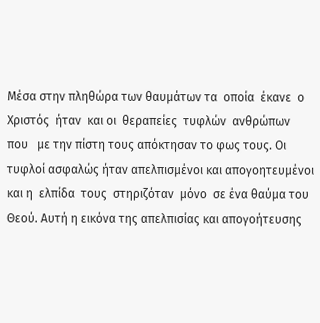Μέσα στην πληθώρα των θαυμάτων τα  οποία  έκανε  ο  Χριστός  ήταν  και οι  θεραπείες  τυφλών  ανθρώπων  που   με την πίστη τους απόκτησαν το φως τους. Οι τυφλοί ασφαλώς ήταν απελπισμένοι και απογοητευμένοι και η  ελπίδα  τους  στηριζόταν  μόνο  σε ένα θαύμα του Θεού. Αυτή η εικόνα της απελπισίας και απογοήτευσης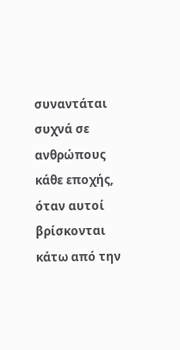συναντάται συχνά σε ανθρώπους κάθε εποχής, όταν αυτοί βρίσκονται κάτω από την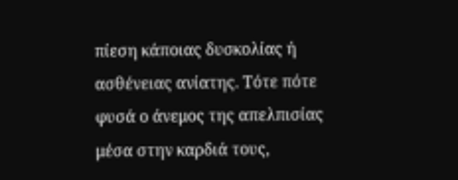πίεση κάποιας δυσκολίας ή ασθένειας ανίατης. Τότε πότε φυσά ο άνεμος της απελπισίας μέσα στην καρδιά τους,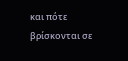και πότε βρίσκονται σε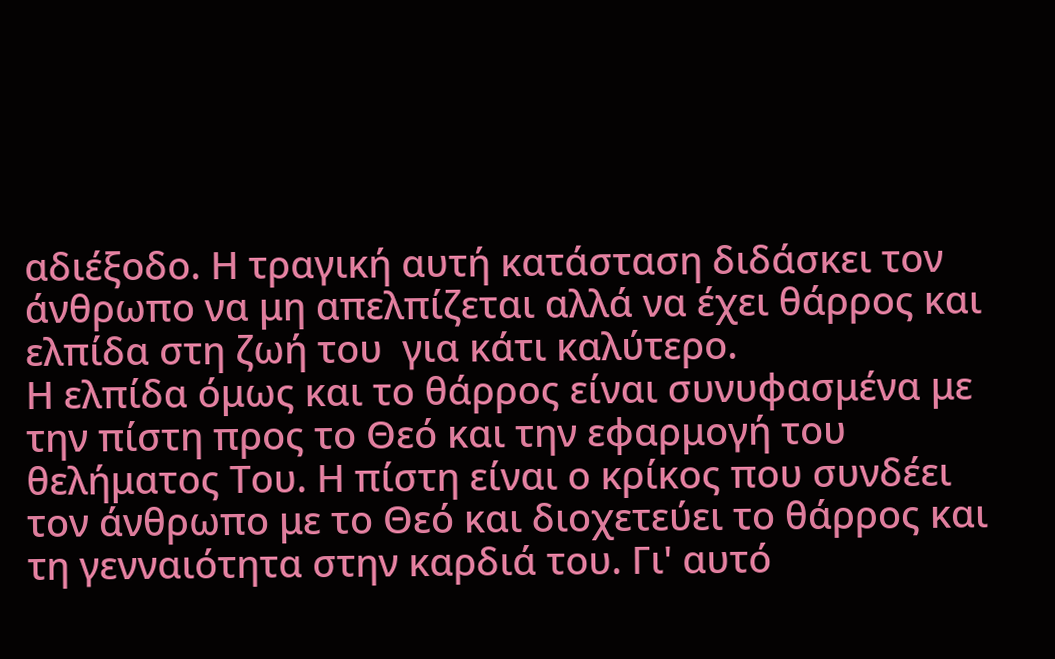αδιέξοδο. Η τραγική αυτή κατάσταση διδάσκει τον άνθρωπο να μη απελπίζεται αλλά να έχει θάρρος και ελπίδα στη ζωή του  για κάτι καλύτερο.
Η ελπίδα όμως και το θάρρος είναι συνυφασμένα με την πίστη προς το Θεό και την εφαρμογή του θελήματος Του. Η πίστη είναι ο κρίκος που συνδέει τον άνθρωπο με το Θεό και διοχετεύει το θάρρος και τη γενναιότητα στην καρδιά του. Γι' αυτό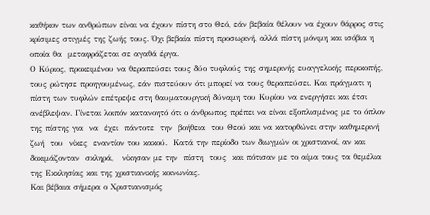καθήκον των ανθρώπων είναι να έχουν πίστη στο Θεό, εάν βεβαία θέλουν να έχουν θάρρος στις κρίσιμες στιγμές της ζωής τους. Όχι βεβαία πίστη προσωρινή, αλλά πίστη μόνιμη και ισόβια η οποία θα  μεταφράζεται σε αγαθά έργα.
Ο Κύριος, προκειμένου να θεραπεύσει τους δύο τυφλούς της σημερινής ευαγγελικής περικοπής, τους ρώτησε προηγουμένως, εάν πιστεύουν ότι μπορεί να τους θεραπεύσει. Και πράγματι η πίστη των τυφλών επέτρεψε στη θαυματουργική δύναμη του Κυρίου να ενεργήσει και έτσι ανέβλεψαν. Γίνεται λοιπόν κατανοητό ότι ο άνθρωπος πρέπει να είναι εξοπλισμένος με το όπλον της πίστης για  να  έχει  πάντοτε  την  βοήθεια  του Θεού και να κατορθώνει στην καθημερινή  ζωή  του  νίκες  εναντίον του κακού.  Κατά την περίοδο των διωγμών οι χριστιανοί, αν και δοκιμάζονταν  σκληρά,   νίκησαν με την  πίστη  τους  και πότισαν με το αίμα τους τα θεμέλια της Εκκλησίας και της χριστιανικής κοινωνίας.
Και βέβαια σήμερα ο Χριστιανισμός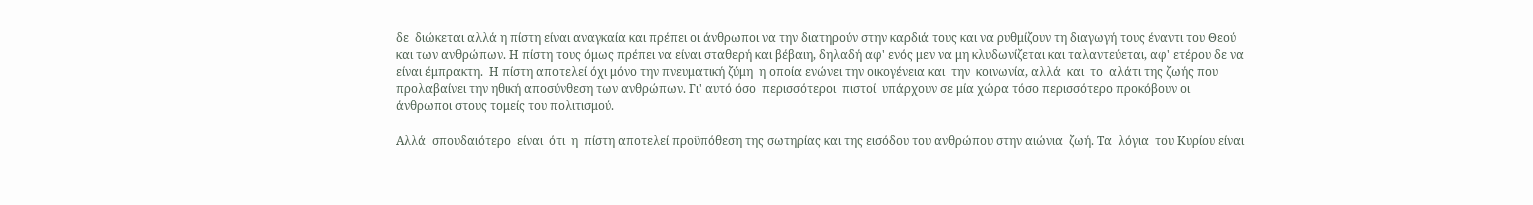δε  διώκεται αλλά η πίστη είναι αναγκαία και πρέπει οι άνθρωποι να την διατηρούν στην καρδιά τους και να ρυθμίζουν τη διαγωγή τους έναντι του Θεού και των ανθρώπων. Η πίστη τους όμως πρέπει να είναι σταθερή και βέβαιη, δηλαδή αφ' ενός μεν να μη κλυδωνίζεται και ταλαντεύεται, αφ' ετέρου δε να είναι έμπρακτη.  Η πίστη αποτελεί όχι μόνο την πνευματική ζύμη  η οποία ενώνει την οικογένεια και  την  κοινωνία, αλλά  και  το  αλάτι της ζωής που προλαβαίνει την ηθική αποσύνθεση των ανθρώπων. Γι' αυτό όσο  περισσότεροι  πιστοί  υπάρχουν σε μία χώρα τόσο περισσότερο προκόβουν οι άνθρωποι στους τομείς του πολιτισμού.

Αλλά  σπουδαιότερο  είναι  ότι  η  πίστη αποτελεί προϋπόθεση της σωτηρίας και της εισόδου του ανθρώπου στην αιώνια  ζωή. Τα  λόγια  του Κυρίου είναι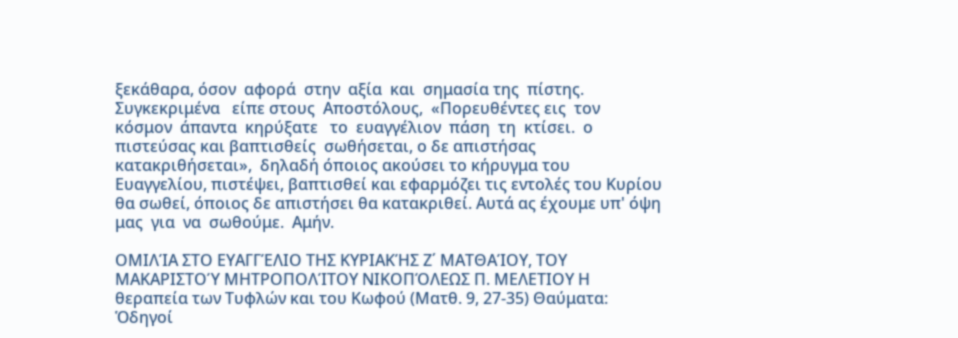ξεκάθαρα, όσον  αφορά  στην  αξία  και  σημασία της  πίστης.  Συγκεκριμένα   είπε στους  Αποστόλους,  «Πορευθέντες εις  τον  κόσμον  άπαντα  κηρύξατε   το  ευαγγέλιον  πάση  τη  κτίσει.  ο πιστεύσας και βαπτισθείς  σωθήσεται, ο δε απιστήσας κατακριθήσεται»,  δηλαδή όποιος ακούσει το κήρυγμα του Ευαγγελίου, πιστέψει, βαπτισθεί και εφαρμόζει τις εντολές του Κυρίου θα σωθεί, όποιος δε απιστήσει θα κατακριθεί. Αυτά ας έχουμε υπ' όψη μας  για  να  σωθούμε.  Αμήν.

ΟΜΙΛΊΑ ΣΤΟ ΕΥΑΓΓΈΛΙΟ ΤΗΣ ΚΥΡΙΑΚΉΣ Ζ΄ ΜΑΤΘΑΊΟΥ, ΤΟΥ ΜΑΚΑΡΙΣΤΟΎ ΜΗΤΡΟΠΟΛΊΤΟΥ ΝΙΚΟΠΌΛΕΩΣ Π. ΜΕΛΕΤΙΟΥ Η θεραπεία των Τυφλών και του Κωφού (Ματθ. 9, 27-35) Θαύματα: Ὁδηγοί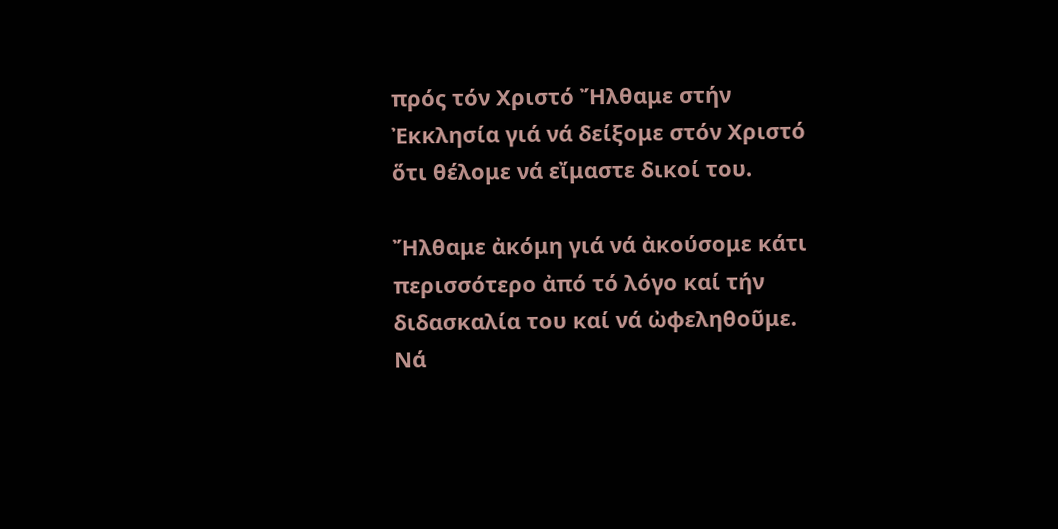πρός τόν Χριστό Ἤλθαμε στήν Ἐκκλησία γιά νά δείξομε στόν Χριστό ὅτι θέλομε νά εἴμαστε δικοί του.

Ἤλθαμε ἀκόμη γιά νά ἀκούσομε κάτι περισσότερο ἀπό τό λόγο καί τήν διδασκαλία του καί νά ὠφεληθοῦμε. Νά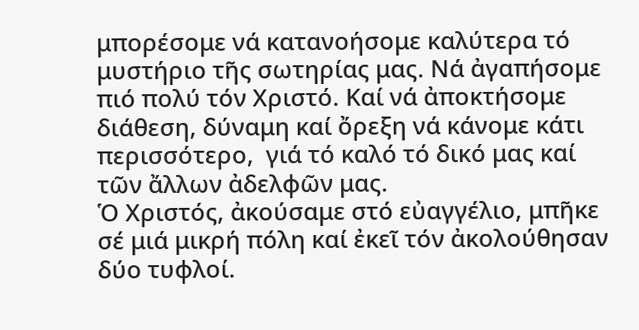μπορέσομε νά κατανοήσομε καλύτερα τό μυστήριο τῆς σωτηρίας μας. Νά ἀγαπήσομε πιό πολύ τόν Χριστό. Καί νά ἀποκτήσομε διάθεση, δύναμη καί ὄρεξη νά κάνομε κάτι περισσότερο,  γιά τό καλό τό δικό μας καί τῶν ἄλλων ἀδελφῶν μας.
Ὁ Χριστός, ἀκούσαμε στό εὐαγγέλιο, μπῆκε σέ μιά μικρή πόλη καί ἐκεῖ τόν ἀκολούθησαν δύο τυφλοί.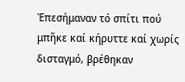Ἐπεσήμαναν τό σπίτι πού μπῆκε καί κήρυττε καί χωρίς δισταγμό, βρέθηκαν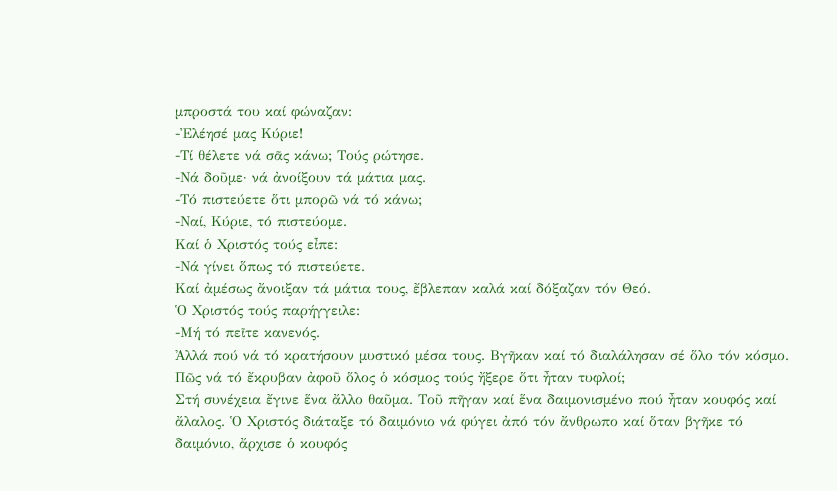μπροστά του καί φώναζαν:
-Ἐλέησέ μας Κύριε!
-Τί θέλετε νά σᾶς κάνω; Τούς ρώτησε.
-Νά δοῦμε· νά ἀνοίξουν τά μάτια μας.
-Τό πιστεύετε ὅτι μπορῶ νά τό κάνω;
-Ναί, Κύριε, τό πιστεύομε.
Καί ὁ Χριστός τούς εἶπε:
-Νά γίνει ὅπως τό πιστεύετε.
Καί ἀμέσως ἄνοιξαν τά μάτια τους, ἔβλεπαν καλά καί δόξαζαν τόν Θεό.
Ὁ Χριστός τούς παρήγγειλε:
-Μή τό πεῖτε κανενός.
Ἀλλά πού νά τό κρατήσουν μυστικό μέσα τους. Βγῆκαν καί τό διαλάλησαν σέ ὅλο τόν κόσμο. Πῶς νά τό ἔκρυβαν ἀφοῦ ὅλος ὁ κόσμος τούς ἤξερε ὅτι ἦταν τυφλοί;
Στή συνέχεια ἔγινε ἕνα ἄλλο θαῦμα. Τοῦ πῆγαν καί ἕνα δαιμονισμένο πού ἦταν κουφός καί ἄλαλος. Ὁ Χριστός διάταξε τό δαιμόνιο νά φύγει ἀπό τόν ἄνθρωπο καί ὅταν βγῆκε τό δαιμόνιο, ἄρχισε ὁ κουφός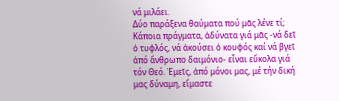νά μιλάει.
Δύο παράξενα θαύματα πού μᾶς λένε τί;
Κάποια πράγματα, ἀδύνατα γιά μᾶς -νά δεῖ ὁ τυφλός, νά ἀκούσει ὁ κουφός καί νά βγεῖ ἀπό ἄνθρωπο δαιμόνιο- εἶναι εὔκολα γιά τόν Θεό. Ἐμεῖς, ἀπό μόνοι μας, μέ τήν δική μας δύναμη, εἴμαστε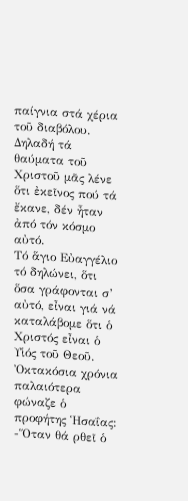παίγνια στά χέρια τοῦ διαβόλου.
Δηλαδή τά θαύματα τοῦ Χριστοῦ μᾶς λένε ὅτι ἐκεῖνος πού τά ἔκανε, δέν ἦταν ἀπό τόν κόσμο αὐτό.
Τό ἅγιο Εὐαγγέλιο τό δηλώνει, ὅτι ὅσα γράφονται σ’ αὐτό, εἶναι γιά νά καταλάβομε ὅτι ὁ Χριστός εἶναι ὁ Υἱός τοῦ Θεοῦ.
Ὀκτακόσια χρόνια παλαιότερα φώναζε ὁ προφήτης Ἡσαΐας:
-Ὅταν θά ρθεῖ ὁ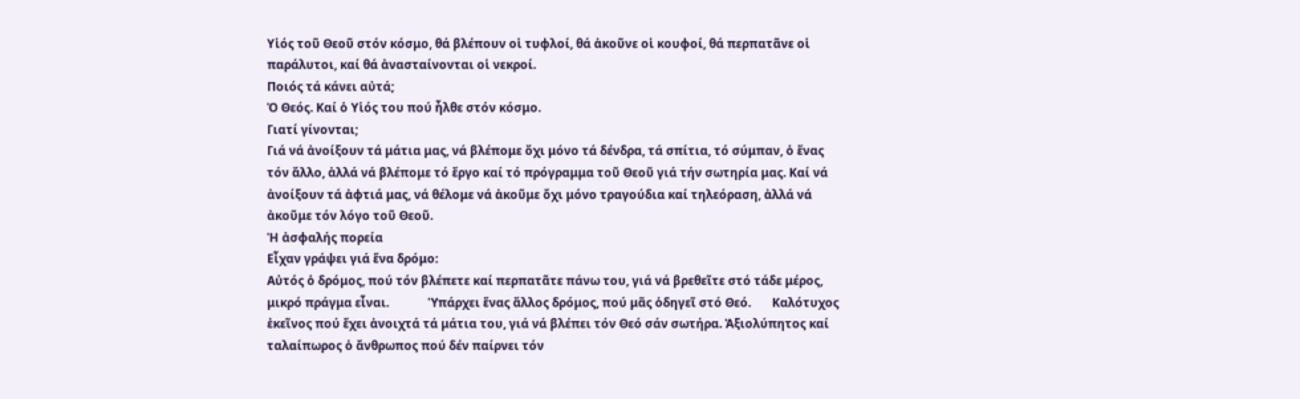Υἱός τοῦ Θεοῦ στόν κόσμο, θά βλέπουν οἱ τυφλοί, θά ἀκοῦνε οἱ κουφοί, θά περπατᾶνε οἱ παράλυτοι, καί θά ἀνασταίνονται οἱ νεκροί.
Ποιός τά κάνει αὐτά;
Ὁ Θεός. Καί ὁ Υἱός του πού ἦλθε στόν κόσμο.
Γιατί γίνονται;
Γιά νά ἀνοίξουν τά μάτια μας, νά βλέπομε ὄχι μόνο τά δένδρα, τά σπίτια, τό σύμπαν, ὁ ἕνας τόν ἄλλο, ἀλλά νά βλέπομε τό ἔργο καί τό πρόγραμμα τοῦ Θεοῦ γιά τήν σωτηρία μας. Καί νά ἀνοίξουν τά ἀφτιά μας, νά θέλομε νά ἀκοῦμε ὄχι μόνο τραγούδια καί τηλεόραση, ἀλλά νά ἀκοῦμε τόν λόγο τοῦ Θεοῦ.
Ἡ ἀσφαλής πορεία
Εἶχαν γράψει γιά ἕνα δρόμο:
Αὐτός ὁ δρόμος, πού τόν βλέπετε καί περπατᾶτε πάνω του, γιά νά βρεθεῖτε στό τάδε μέρος, μικρό πράγμα εἶναι.             Ὑπάρχει ἕνας ἄλλος δρόμος, πού μᾶς ὁδηγεῖ στό Θεό.       Καλότυχος ἐκεῖνος πού ἔχει ἀνοιχτά τά μάτια του, γιά νά βλέπει τόν Θεό σάν σωτήρα. Ἀξιολύπητος καί ταλαίπωρος ὁ ἄνθρωπος πού δέν παίρνει τόν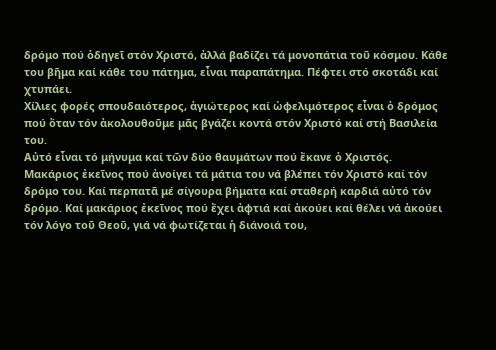δρόμο πού ὁδηγεῖ στόν Χριστό, ἀλλά βαδίζει τά μονοπάτια τοῦ κόσμου. Κάθε του βῆμα καί κάθε του πάτημα, εἶναι παραπάτημα. Πέφτει στό σκοτάδι καί χτυπάει.
Χίλιες φορές σπουδαιότερος, ἁγιώτερος καί ὠφελιμότερος εἶναι ὁ δρόμος πού ὅταν τόν ἀκολουθοῦμε μᾶς βγάζει κοντά στόν Χριστό καί στή Βασιλεία του.
Αὐτό εἶναι τό μήνυμα καί τῶν δύο θαυμάτων πού ἔκανε ὁ Χριστός.
Μακάριος ἐκεῖνος πού ἀνοίγει τά μάτια του νά βλέπει τόν Χριστό καί τόν δρόμο του. Καί περπατᾶ μέ σίγουρα βήματα καί σταθερή καρδιά αὐτό τόν δρόμο. Καί μακάριος ἐκεῖνος πού ἔχει ἀφτιά καί ἀκούει καί θέλει νά ἀκούει τόν λόγο τοῦ Θεοῦ, γιά νά φωτίζεται ἡ διάνοιά του,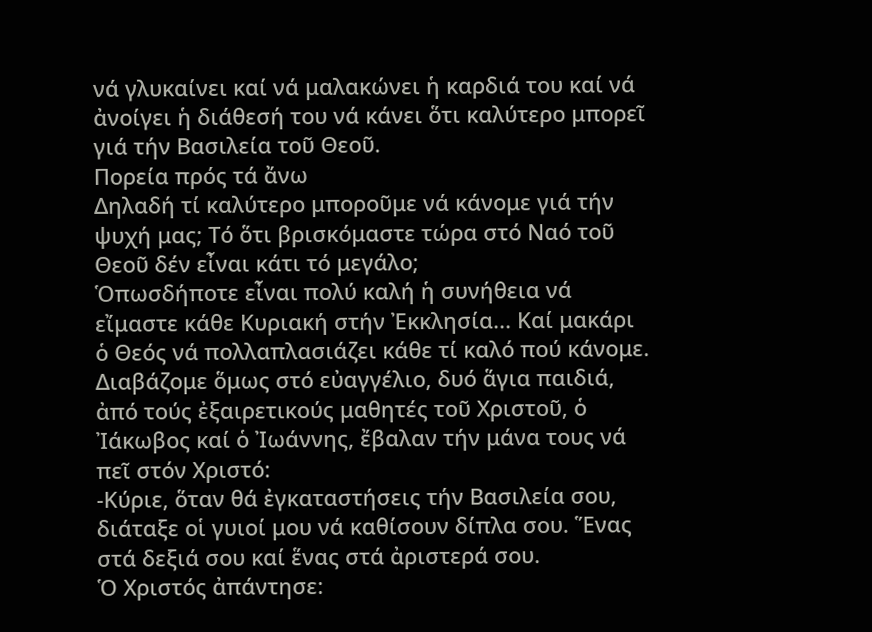νά γλυκαίνει καί νά μαλακώνει ἡ καρδιά του καί νά ἀνοίγει ἡ διάθεσή του νά κάνει ὅτι καλύτερο μπορεῖ γιά τήν Βασιλεία τοῦ Θεοῦ.
Πορεία πρός τά ἄνω
Δηλαδή τί καλύτερο μποροῦμε νά κάνομε γιά τήν ψυχή μας; Τό ὅτι βρισκόμαστε τώρα στό Ναό τοῦ Θεοῦ δέν εἶναι κάτι τό μεγάλο;
Ὁπωσδήποτε εἶναι πολύ καλή ἡ συνήθεια νά εἴμαστε κάθε Κυριακή στήν Ἐκκλησία... Καί μακάρι ὁ Θεός νά πολλαπλασιάζει κάθε τί καλό πού κάνομε.
Διαβάζομε ὅμως στό εὐαγγέλιο, δυό ἅγια παιδιά, ἀπό τούς ἐξαιρετικούς μαθητές τοῦ Χριστοῦ, ὁ Ἰάκωβος καί ὁ Ἰωάννης, ἔβαλαν τήν μάνα τους νά πεῖ στόν Χριστό:
-Κύριε, ὅταν θά ἐγκαταστήσεις τήν Βασιλεία σου, διάταξε οἱ γυιοί μου νά καθίσουν δίπλα σου. Ἕνας στά δεξιά σου καί ἕνας στά ἀριστερά σου.
Ὁ Χριστός ἀπάντησε: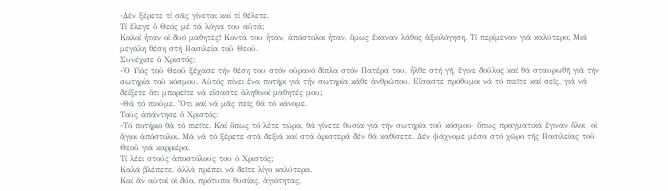-Δέν ξέρετε τί σᾶς γίνεται καί τί θέλετε.
Τί ἔλεγε ὁ Θεός μέ τά λόγια του αὐτά;
Καλοί ἦταν οἱ δυό μαθητές! Κοντά του ἦταν, ἀπόστολοι ἦταν, ὅμως ἔκαναν λάθος ἀξιολόγηση. Τί περίμεναν γιά καλύτερο; Μιά μεγάλη θέση στή Βασιλεία τοῦ Θεοῦ.
Συνέχισε ὁ Χριστός:
-Ὁ Υἱός τοῦ Θεοῦ ξέχασε τήν θέση του στόν οὐρανό δίπλα στόν Πατέρα του, ἦλθε στή γῆ, ἔγινε δοῦλος καί θά σταυρωθῆ γιά τήν σωτηρία τοῦ κόσμου. Αὐτός πίνει ἕνα ποτήρι γιά τήν σωτηρία κάθε ἀνθρώπου. Εἴσαστε πρόθυμοι νά τό πιεῖτε καί σεῖς, γιά νά δείξετε ὅτι μπορεῖτε νά εἴσαστε ἀληθινοί μαθητές μου;
-Θά τό πιοῦμε. Ὅτι καί νά μᾶς πεῖς θά τό κάνομε.
Τούς ἀπάντησε ὁ Χριστός:
-Τό ποτήριο θά τό πιεῖτε. Καί ὅπως τό λέτε τώρα, θά γίνετε θυσία γιά τήν σωτηρία τοῦ κόσμου· ὅπως πραγματικά ἔγιναν ὅλοι  οἱ ἅγιοι ἀπόστολοι. Μά νά τό ξέρετε στά δεξιά καί στά ἀριστερά δέν θά καθίσετε. Δέν ψάχνομε μέσα στό χῶρο τῆς Βασιλείας τοῦ Θεοῦ γιά καρριέρα.
Τί λέει στούς ἀποστόλους του ὁ Χριστός;
Καλά βλέπετε, ἀλλά πρέπει νά δεῖτε λίγο καλύτερα.
Καί ἄν αὐτοί οἱ δύο, πρότυπα θυσίας, ἁγιότητας,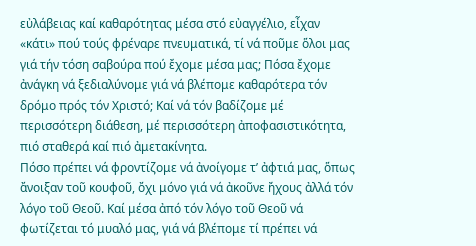εὐλάβειας καί καθαρότητας μέσα στό εὐαγγέλιο, εἶχαν «κάτι» πού τούς φρέναρε πνευματικά, τί νά ποῦμε ὅλοι μας γιά τήν τόση σαβούρα πού ἔχομε μέσα μας; Πόσα ἔχομε ἀνάγκη νά ξεδιαλύνομε γιά νά βλέπομε καθαρότερα τόν δρόμο πρός τόν Χριστό; Καί νά τόν βαδίζομε μέ περισσότερη διάθεση, μέ περισσότερη ἀποφασιστικότητα, πιό σταθερά καί πιό ἀμετακίνητα.
Πόσο πρέπει νά φροντίζομε νά ἀνοίγομε τ’ ἀφτιά μας, ὅπως ἄνοιξαν τοῦ κουφοῦ, ὄχι μόνο γιά νά ἀκοῦνε ἤχους ἀλλά τόν λόγο τοῦ Θεοῦ. Καί μέσα ἀπό τόν λόγο τοῦ Θεοῦ νά φωτίζεται τό μυαλό μας, γιά νά βλέπομε τί πρέπει νά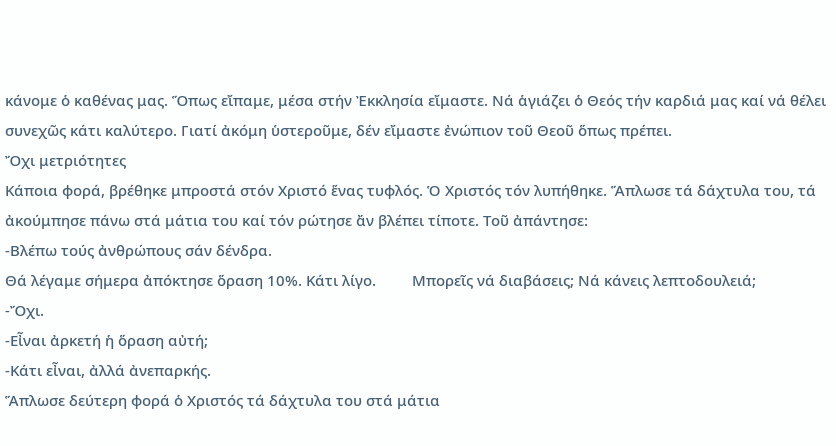κάνομε ὁ καθένας μας. Ὅπως εἴπαμε, μέσα στήν Ἐκκλησία εἴμαστε. Νά ἁγιάζει ὁ Θεός τήν καρδιά μας καί νά θέλει συνεχῶς κάτι καλύτερο. Γιατί ἀκόμη ὑστεροῦμε, δέν εἴμαστε ἐνώπιον τοῦ Θεοῦ ὅπως πρέπει.
Ὄχι μετριότητες
Κάποια φορά, βρέθηκε μπροστά στόν Χριστό ἕνας τυφλός. Ὁ Χριστός τόν λυπήθηκε. Ἅπλωσε τά δάχτυλα του, τά ἀκούμπησε πάνω στά μάτια του καί τόν ρώτησε ἄν βλέπει τίποτε. Τοῦ ἀπάντησε:
-Βλέπω τούς ἀνθρώπους σάν δένδρα.
Θά λέγαμε σήμερα ἀπόκτησε ὅραση 10%. Κάτι λίγο.         Μπορεῖς νά διαβάσεις; Νά κάνεις λεπτοδουλειά;
-Ὄχι.
-Εἶναι ἀρκετή ἡ ὅραση αὐτή;
-Κάτι εἶναι, ἀλλά ἀνεπαρκής.
Ἅπλωσε δεύτερη φορά ὁ Χριστός τά δάχτυλα του στά μάτια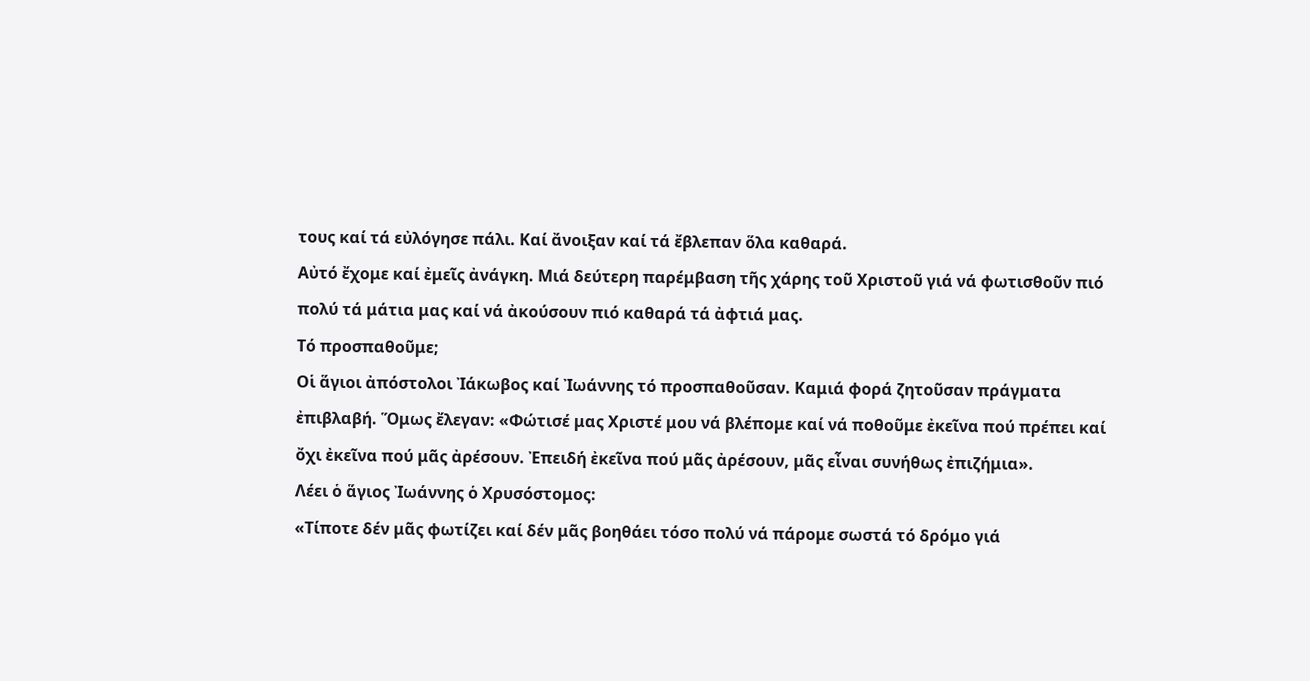τους καί τά εὐλόγησε πάλι. Καί ἄνοιξαν καί τά ἔβλεπαν ὅλα καθαρά.
Αὐτό ἔχομε καί ἐμεῖς ἀνάγκη. Μιά δεύτερη παρέμβαση τῆς χάρης τοῦ Χριστοῦ γιά νά φωτισθοῦν πιό πολύ τά μάτια μας καί νά ἀκούσουν πιό καθαρά τά ἀφτιά μας.
Τό προσπαθοῦμε;
Οἱ ἅγιοι ἀπόστολοι Ἰάκωβος καί Ἰωάννης τό προσπαθοῦσαν. Καμιά φορά ζητοῦσαν πράγματα ἐπιβλαβή. Ὅμως ἔλεγαν: «Φώτισέ μας Χριστέ μου νά βλέπομε καί νά ποθοῦμε ἐκεῖνα πού πρέπει καί ὄχι ἐκεῖνα πού μᾶς ἀρέσουν. Ἐπειδή ἐκεῖνα πού μᾶς ἀρέσουν, μᾶς εἶναι συνήθως ἐπιζήμια».
Λέει ὁ ἅγιος Ἰωάννης ὁ Χρυσόστομος:
«Τίποτε δέν μᾶς φωτίζει καί δέν μᾶς βοηθάει τόσο πολύ νά πάρομε σωστά τό δρόμο γιά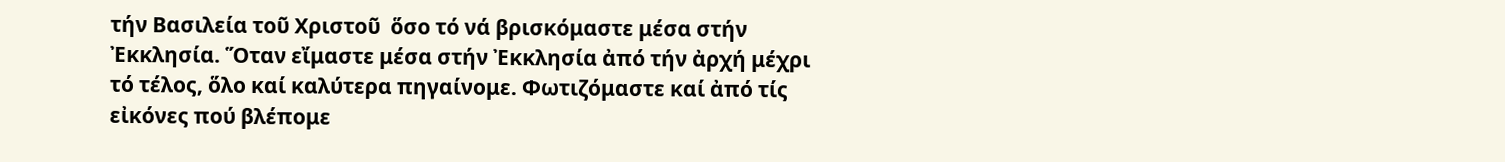τήν Βασιλεία τοῦ Χριστοῦ  ὅσο τό νά βρισκόμαστε μέσα στήν Ἐκκλησία. Ὅταν εἴμαστε μέσα στήν Ἐκκλησία ἀπό τήν ἀρχή μέχρι τό τέλος, ὅλο καί καλύτερα πηγαίνομε. Φωτιζόμαστε καί ἀπό τίς εἰκόνες πού βλέπομε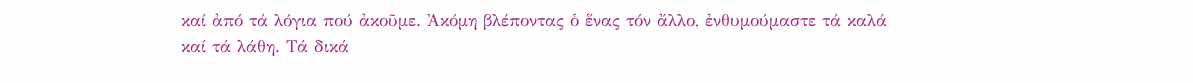καί ἀπό τά λόγια πού ἀκοῦμε. Ἀκόμη βλέποντας ὁ ἕνας τόν ἄλλο, ἐνθυμούμαστε τά καλά καί τά λάθη. Τά δικά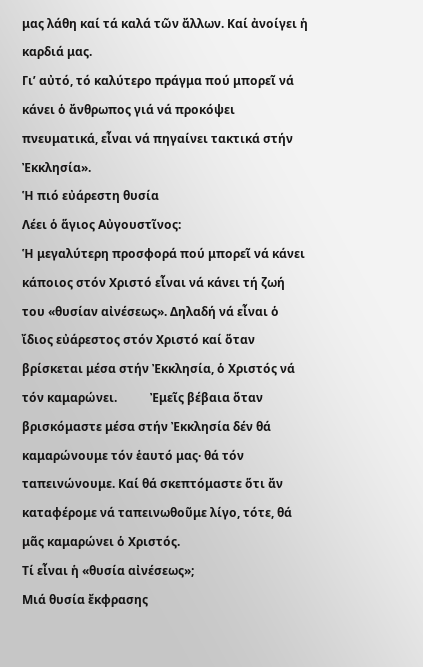μας λάθη καί τά καλά τῶν ἄλλων. Καί ἀνοίγει ἡ καρδιά μας.
Γι’ αὐτό, τό καλύτερο πράγμα πού μπορεῖ νά κάνει ὁ ἄνθρωπος γιά νά προκόψει πνευματικά, εἶναι νά πηγαίνει τακτικά στήν Ἐκκλησία».
Ἡ πιό εὐάρεστη θυσία
Λέει ὁ ἅγιος Αὐγουστῖνος:
Ἡ μεγαλύτερη προσφορά πού μπορεῖ νά κάνει κάποιος στόν Χριστό εἶναι νά κάνει τή ζωή του «θυσίαν αἰνέσεως». Δηλαδή νά εἶναι ὁ ἴδιος εὐάρεστος στόν Χριστό καί ὅταν βρίσκεται μέσα στήν Ἐκκλησία, ὁ Χριστός νά τόν καμαρώνει.           Ἐμεῖς βέβαια ὅταν βρισκόμαστε μέσα στήν Ἐκκλησία δέν θά καμαρώνουμε τόν ἑαυτό μας· θά τόν ταπεινώνουμε. Καί θά σκεπτόμαστε ὅτι ἄν καταφέρομε νά ταπεινωθοῦμε λίγο, τότε, θά μᾶς καμαρώνει ὁ Χριστός.
Τί εἶναι ἡ «θυσία αἰνέσεως»;
Μιά θυσία ἔκφρασης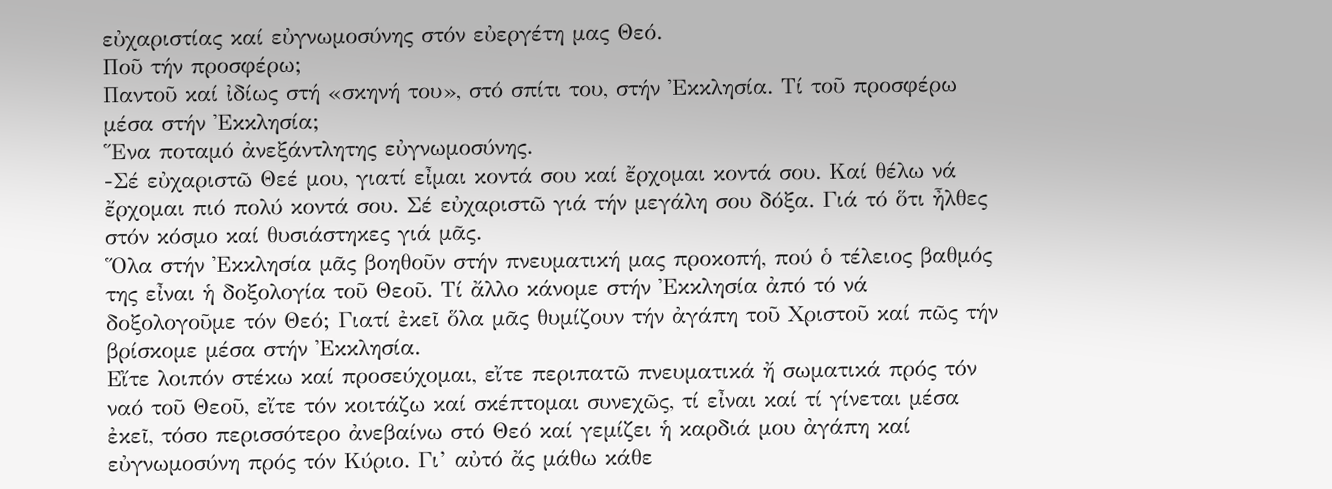εὐχαριστίας καί εὐγνωμοσύνης στόν εὐεργέτη μας Θεό.
Ποῦ τήν προσφέρω;
Παντοῦ καί ἰδίως στή «σκηνή του», στό σπίτι του, στήν Ἐκκλησία. Τί τοῦ προσφέρω μέσα στήν Ἐκκλησία;
Ἕνα ποταμό ἀνεξάντλητης εὐγνωμοσύνης.
-Σέ εὐχαριστῶ Θεέ μου, γιατί εἶμαι κοντά σου καί ἔρχομαι κοντά σου. Καί θέλω νά ἔρχομαι πιό πολύ κοντά σου. Σέ εὐχαριστῶ γιά τήν μεγάλη σου δόξα. Γιά τό ὅτι ἦλθες στόν κόσμο καί θυσιάστηκες γιά μᾶς.
Ὅλα στήν Ἐκκλησία μᾶς βοηθοῦν στήν πνευματική μας προκοπή, πού ὁ τέλειος βαθμός της εἶναι ἡ δοξολογία τοῦ Θεοῦ. Τί ἄλλο κάνομε στήν Ἐκκλησία ἀπό τό νά δοξολογοῦμε τόν Θεό; Γιατί ἐκεῖ ὅλα μᾶς θυμίζουν τήν ἀγάπη τοῦ Χριστοῦ καί πῶς τήν βρίσκομε μέσα στήν Ἐκκλησία.
Εἴτε λοιπόν στέκω καί προσεύχομαι, εἴτε περιπατῶ πνευματικά ἤ σωματικά πρός τόν ναό τοῦ Θεοῦ, εἴτε τόν κοιτάζω καί σκέπτομαι συνεχῶς, τί εἶναι καί τί γίνεται μέσα ἐκεῖ, τόσο περισσότερο ἀνεβαίνω στό Θεό καί γεμίζει ἡ καρδιά μου ἀγάπη καί εὐγνωμοσύνη πρός τόν Κύριο. Γι’ αὐτό ἄς μάθω κάθε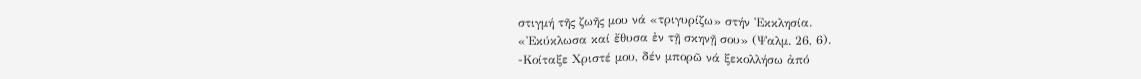στιγμή τῆς ζωῆς μου νά «τριγυρίζω» στήν Ἐκκλησία.
«Ἐκύκλωσα καί ἔθυσα ἐν τῇ σκηνῇ σου» (Ψαλμ. 26, 6).
-Κοίταξε Χριστέ μου, δέν μπορῶ νά ξεκολλήσω ἀπό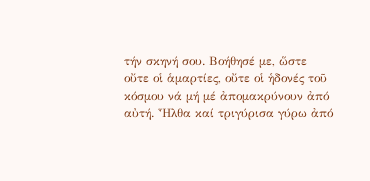τήν σκηνή σου. Βοήθησέ με, ὥστε οὔτε οἱ ἁμαρτίες, οὔτε οἱ ἡδονές τοῦ κόσμου νά μή μέ ἀπομακρύνουν ἀπό αὐτή. Ἦλθα καί τριγύρισα γύρω ἀπό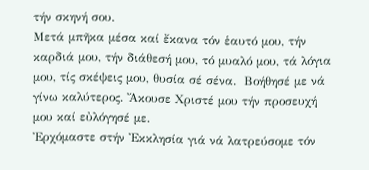τήν σκηνή σου.
Μετά μπῆκα μέσα καί ἔκανα τόν ἑαυτό μου, τήν καρδιά μου, τήν διάθεσή μου, τό μυαλό μου, τά λόγια μου, τίς σκέψεις μου, θυσία σέ σένα.  Βοήθησέ με νά γίνω καλύτερος. Ἄκουσε Χριστέ μου τήν προσευχή μου καί εὐλόγησέ με.
Ἐρχόμαστε στήν Ἐκκλησία γιά νά λατρεύσομε τόν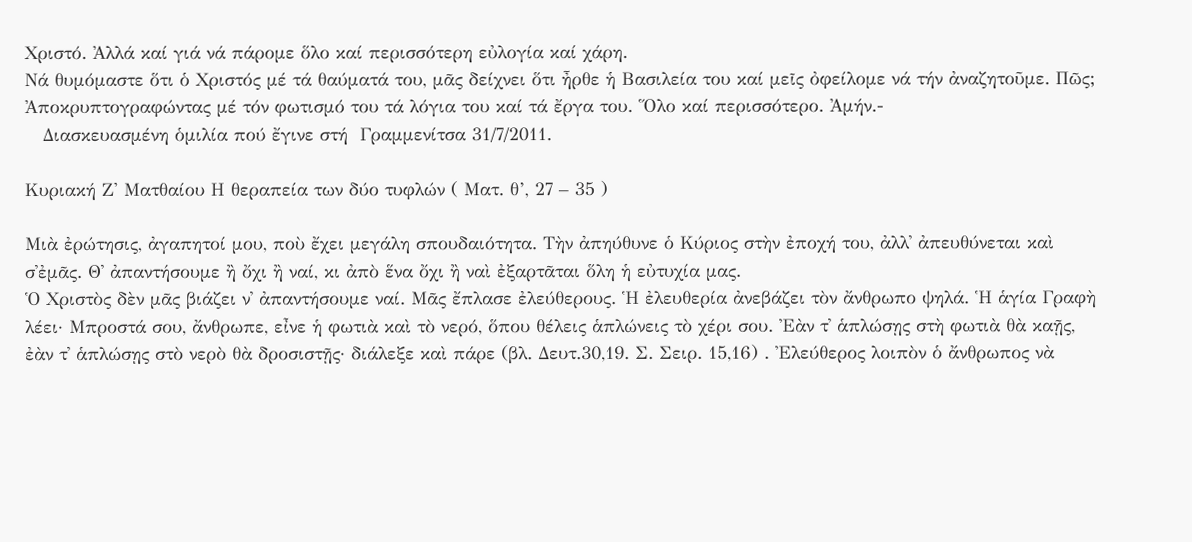Χριστό. Ἀλλά καί γιά νά πάρομε ὅλο καί περισσότερη εὐλογία καί χάρη.
Νά θυμόμαστε ὅτι ὁ Χριστός μέ τά θαύματά του, μᾶς δείχνει ὅτι ἦρθε ἡ Βασιλεία του καί μεῖς ὀφείλομε νά τήν ἀναζητοῦμε. Πῶς;
Ἀποκρυπτογραφώντας μέ τόν φωτισμό του τά λόγια του καί τά ἔργα του. Ὅλο καί περισσότερο. Ἀμήν.-
   Διασκευασμένη ὁμιλία πού ἔγινε στή  Γραμμενίτσα 31/7/2011.

Κυριακή Ζ' Ματθαίου Η θεραπεία των δύο τυφλών ( Ματ. θ’, 27 – 35 )

Μιὰ ἐρώτησις, ἀγαπητοί μου, ποὺ ἔχει μεγάλη σπουδαιότητα. Τὴν ἀπηύθυνε ὁ Κύριος στὴν ἐποχή του, ἀλλ᾽ ἀπευθύνεται καὶ σ᾽ἐμᾶς. Θ᾽ ἀπαντήσουμε ἢ ὄχι ἢ ναί, κι ἀπὸ ἕνα ὄχι ἢ ναὶ ἐξαρτᾶται ὅλη ἡ εὐτυχία μας.
Ὁ Χριστὸς δὲν μᾶς βιάζει ν᾽ ἀπαντήσουμε ναί. Μᾶς ἔπλασε ἐλεύθερους. Ἡ ἐλευθερία ἀνεβάζει τὸν ἄνθρωπο ψηλά. Ἡ ἁγία Γραφὴ λέει· Μπροστά σου, ἄνθρωπε, εἶνε ἡ φωτιὰ καὶ τὸ νερό, ὅπου θέλεις ἁπλώνεις τὸ χέρι σου. Ἐὰν τ᾽ ἁπλώσῃς στὴ φωτιὰ θὰ καῇς, ἐὰν τ᾽ ἁπλώσῃς στὸ νερὸ θὰ δροσιστῇς· διάλεξε καὶ πάρε (βλ. Δευτ.30,19. Σ. Σειρ. 15,16) . Ἐλεύθερος λοιπὸν ὁ ἄνθρωπος νὰ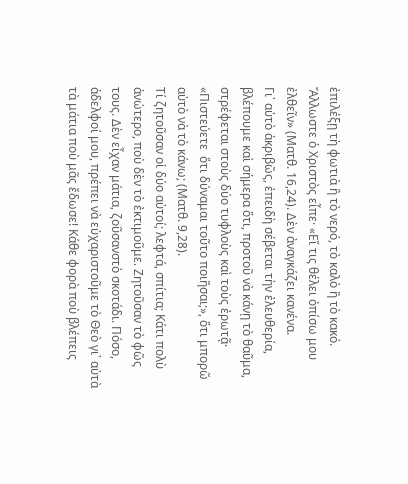ἐπιλέξῃ τὴ φωτιὰ ἢ τὸ νερό, τὸ καλὸ ἢ τὸ κακό. Ἄλλωστε ὁ Χριστὸς εἶπε· «Εἴ τις θέλει ὀπίσω μου ἐλθεῖν» (Ματθ. 16,24). Δὲν ἀναγκάζει κανένα.
Γι᾽ αὐτὸ ἀκριβῶς, ἐπειδὴ σέβεται τὴν ἐλευθερία, βλέπουμε καὶ σήμερα ὅτι, προτοῦ νὰ κάνῃ τὸ θαῦμα, στρέφεται στοὺς δύο τυφλοὺς καὶ τοὺς ἐρωτᾷ· «Πιστεύετε  ὅτι δύναμαι τοῦτο ποιῆσαι;», ὅτι μπορῶ αὐτὸ νὰ τὸ κάνω; (Ματθ. 9,28).
Τί ζητοῦσαν οἱ δύο αὐτοί; λεφτά, σπίτια; Κάτι πολὺ ἀνώτερο, ποὺ δὲν τὸ ἐκτιμοῦμε. Ζητοῦσαν τὸ φῶς τους. Δὲν εἶχαν μάτια, ζοῦσανστὸ σκοτάδι. Πόσο, ἀδελφοί μου, πρέπει νὰ εὐχαριστοῦμε τὸ Θεὸ γι᾿ αὐτὰ τὰ μάτια ποὺ μᾶς ἔδωσε! Κάθε φορὰ ποὺ βλέπεις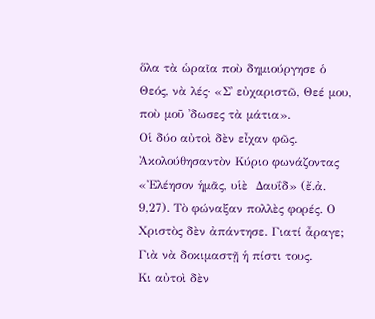ὅλα τὰ ὡραῖα ποὺ δημιούργησε ὁ Θεός, νὰ λές· «Σ᾿ εὐχαριστῶ, Θεέ μου, ποὺ μοῦ ᾿δωσες τὰ μάτια».
Οἱ δύο αὐτοὶ δὲν εἶχαν φῶς. Ἀκολούθησαντὸν Κύριο φωνάζοντας «Ἐλέησον ἡμᾶς, υἱὲ  Δαυΐδ» (ἔ.ἀ. 9,27). Τὸ φώναξαν πολλὲς φορές. Ο Χριστὸς δὲν ἀπάντησε. Γιατί ἆραγε; Γιὰ νὰ δοκιμαστῇ ἡ πίστι τους.
Κι αὐτοὶ δὲν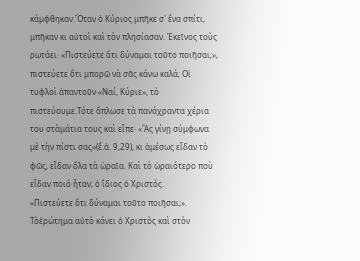κάμφθηκαν.Ὅταν ὁ Κύριος μπῆκε σ᾽ ἕνα σπίτι, μπῆκαν κι αὐτοὶ καὶ τὸν πλησίασαν. Ἐκεῖνος τοὺς ρωτάει· «Πιστεύετε ὅτι δύναμαι τοῦτο ποιῆσαι;», πιστεύετε ὅτι μπορῶ νὰ σᾶς κάνω καλά; Οἱ τυφλοὶ ἀπαντοῦν·«Ναί, Κύριε», τὸ πιστεύουμε.Τότε ἅπλωσε τὰ πανάχραντα χέρια του στὰμάτια τους καὶ εἶπε· «Ἂς γίνῃ σύμφωνα μὲ τὴν πίστι σας»(ἔ.ἀ. 9,29), κι ἀμέσως εἶδαν τὸ φῶς, εἶδαν ὅλα τὰ ὡραῖα. Καὶ τὸ ὡραιότερο ποὺ εἶδαν ποιό ἦταν; ὁ ἴδιος ὁ Χριστός.
«Πιστεύετε ὅτι δύναμαι τοῦτο ποιῆσαι;». Τὸἐρώτημα αὐτὸ κάνει ὁ Χριστὸς καὶ στὸν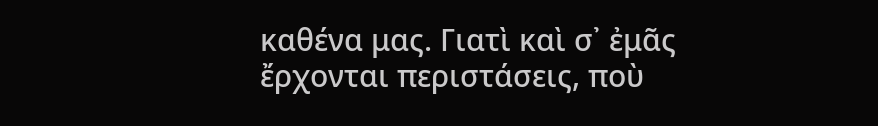καθένα μας. Γιατὶ καὶ σ᾽ ἐμᾶς ἔρχονται περιστάσεις, ποὺ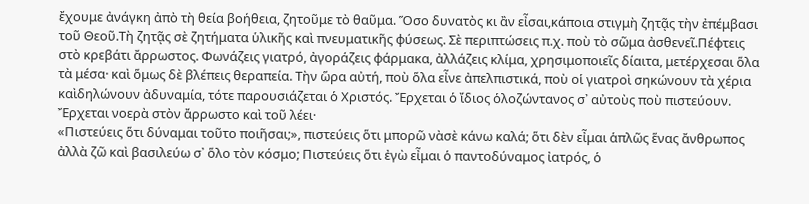ἔχουμε ἀνάγκη ἀπὸ τὴ θεία βοήθεια, ζητοῦμε τὸ θαῦμα. Ὅσο δυνατὸς κι ἂν εἶσαι,κάποια στιγμὴ ζητᾷς τὴν ἐπέμβασι τοῦ Θεοῦ.Τὴ ζητᾷς σὲ ζητήματα ὑλικῆς καὶ πνευματικῆς φύσεως. Σὲ περιπτώσεις π.χ. ποὺ τὸ σῶμα ἀσθενεῖ.Πέφτεις στὸ κρεβάτι ἄρρωστος. Φωνάζεις γιατρό, ἀγοράζεις φάρμακα, ἀλλάζεις κλίμα, χρησιμοποιεῖς δίαιτα, μετέρχεσαι ὅλα τὰ μέσα· καὶ ὅμως δὲ βλέπεις θεραπεία. Τὴν ὥρα αὐτή, ποὺ ὅλα εἶνε ἀπελπιστικά, ποὺ οἱ γιατροὶ σηκώνουν τὰ χέρια καὶδηλώνουν ἀδυναμία, τότε παρουσιάζεται ὁ Χριστός. Ἔρχεται ὁ ἴδιος ὁλοζώντανος σ᾿ αὐτοὺς ποὺ πιστεύουν. Ἔρχεται νοερὰ στὸν ἄρρωστο καὶ τοῦ λέει·
«Πιστεύεις ὅτι δύναμαι τοῦτο ποιῆσαι;», πιστεύεις ὅτι μπορῶ νὰσὲ κάνω καλά; ὅτι δὲν εἶμαι ἁπλῶς ἕνας ἄνθρωπος ἀλλὰ ζῶ καὶ βασιλεύω σ᾽ ὅλο τὸν κόσμο; Πιστεύεις ὅτι ἐγὼ εἶμαι ὁ παντοδύναμος ἰατρός, ὁ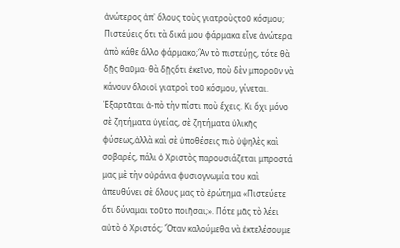ἀνώτερος ἀπ᾿ ὅλους τοὺς γιατροὺςτοῦ κόσμου; Πιστεύεις ὅτι τὰ δικά μου φάρμακα εἶνε ἀνώτερα ἀπὸ κάθε ἄλλο φάρμακο;Ἂν τὸ πιστεύῃς, τότε θὰ δῇς θαῦμα· θὰ δῇςὅτι ἐκεῖνο, ποὺ δὲν μποροῦν νὰ κάνουν ὅλοιοἱ γιατροὶ τοῦ κόσμου, γίνεται. Ἐξαρτᾶται ἀ-πὸ τὴν πίστι ποὺ ἔχεις. Κι ὄχι μόνο σὲ ζητήματα ὑγείας, σὲ ζητήματα ὑλικῆς φύσεως,ἀλλὰ καὶ σὲ ὑποθέσεις πιὸ ὑψηλὲς καὶ σοβαρές, πάλι ὁ Χριστὸς παρουσιάζεται μπροστά μας μὲ τὴν οὐράνια φυσιογνωμία του καὶ ἀπευθύνει σὲ ὅλους μας τὸ ἐρώτημα «Πιστεύετε ὅτι δύναμαι τοῦτο ποιῆσαι;». Πότε μᾶς τὸ λέει αὐτὸ ὁ Χριστός; Ὅταν καλούμεθα νὰ ἐκτελέσουμε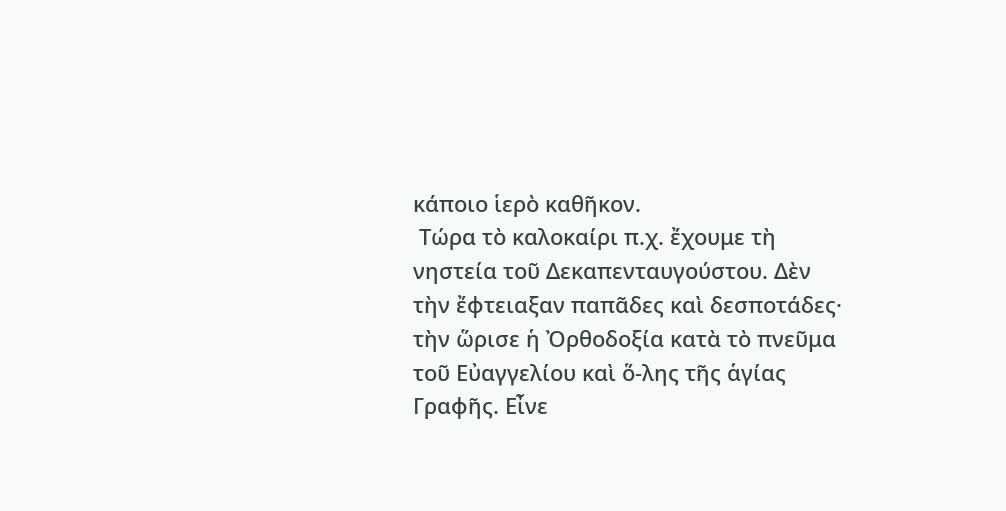κάποιο ἱερὸ καθῆκον.
 Τώρα τὸ καλοκαίρι π.χ. ἔχουμε τὴ νηστεία τοῦ Δεκαπενταυγούστου. Δὲν τὴν ἔφτειαξαν παπᾶδες καὶ δεσποτάδες· τὴν ὥρισε ἡ Ὀρθοδοξία κατὰ τὸ πνεῦμα τοῦ Εὐαγγελίου καὶ ὅ-λης τῆς ἁγίας Γραφῆς. Εἶνε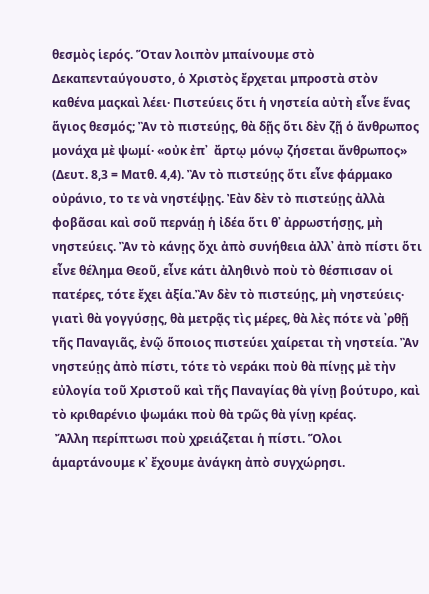θεσμὸς ἱερός. Ὅταν λοιπὸν μπαίνουμε στὸ Δεκαπενταύγουστο, ὁ Χριστὸς ἔρχεται μπροστὰ στὸν καθένα μαςκαὶ λέει· Πιστεύεις ὅτι ἡ νηστεία αὐτὴ εἶνε ἕνας ἅγιος θεσμός; Ἂν τὸ πιστεύῃς, θὰ δῇς ὅτι δὲν ζῇ ὁ ἄνθρωπος μονάχα μὲ ψωμί· «οὐκ ἐπ᾿  ἄρτῳ μόνῳ ζήσεται ἄνθρωπος» (Δευτ. 8,3 = Ματθ. 4,4). Ἂν τὸ πιστεύῃς ὅτι εἶνε φάρμακο οὐράνιο, το τε νὰ νηστέψῃς. Ἐὰν δὲν τὸ πιστεύῃς ἀλλὰ φοβᾶσαι καὶ σοῦ περνάῃ ἡ ἰδέα ὅτι θ᾽ ἀρρωστήσῃς, μὴ νηστεύεις. Ἂν τὸ κάνῃς ὄχι ἀπὸ συνήθεια ἀλλ᾽ ἀπὸ πίστι ὅτι εἶνε θέλημα Θεοῦ, εἶνε κάτι ἀληθινὸ ποὺ τὸ θέσπισαν οἱ πατέρες, τότε ἔχει ἀξία.Ἂν δὲν τὸ πιστεύῃς, μὴ νηστεύεις· γιατὶ θὰ γογγύσῃς, θὰ μετρᾷς τὶς μέρες, θὰ λὲς πότε νὰ ᾿ρθῇ τῆς Παναγιᾶς, ἐνῷ ὅποιος πιστεύει χαίρεται τὴ νηστεία. Ἂν νηστεύῃς ἀπὸ πίστι, τότε τὸ νεράκι ποὺ θὰ πίνῃς μὲ τὴν εὐλογία τοῦ Χριστοῦ καὶ τῆς Παναγίας θὰ γίνῃ βούτυρο, καὶ τὸ κριθαρένιο ψωμάκι ποὺ θὰ τρῶς θὰ γίνῃ κρέας.
 Ἄλλη περίπτωσι ποὺ χρειάζεται ἡ πίστι. Ὅλοι ἁμαρτάνουμε κ᾽ ἔχουμε ἀνάγκη ἀπὸ συγχώρησι.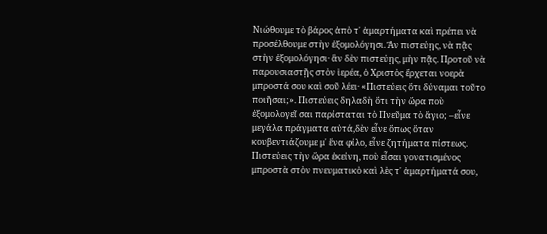Νιώθουμε τὸ βάρος ἀπὸ τ᾽ ἁμαρτήματα καὶ πρέπει νὰ προσέλθουμε στὴν ἐξομολόγησι. Ἂν πιστεύῃς, νὰ πᾷς στὴν ἐξομολόγησι· ἂν δὲν πιστεύῃς, μὴν πᾷς. Προτοῦ νὰ παρουσιαστῇς στὸν ἱερέα, ὁ Χριστὸς ἔρχεται νοερὰ μπροστά σου καὶ σοῦ λέει· «Πιστεύεις ὅτι δύναμαι τοῦτο ποιῆσαι;». Πιστεύεις δηλαδὴ ὅτι τὴν ὥρα ποὺ ἐξομολογεῖ σαι παρίσταται τὸ Πνεῦμα τὸ ἅγιο; –εἶνε μεγάλα πράγματα αὐτά,δὲν εἶνε ὅπως ὅταν κουβεντιάζουμε μ᾽ ἕνα φίλο, εἶνε ζητήματα πίστεως. Πιστεύεις τὴν ὥρα ἐκείνη, ποὺ εἶσαι γονατισμένος μπροστὰ στὸν πνευματικὸ καὶ λὲς τ᾽ ἁμαρτήματά σου,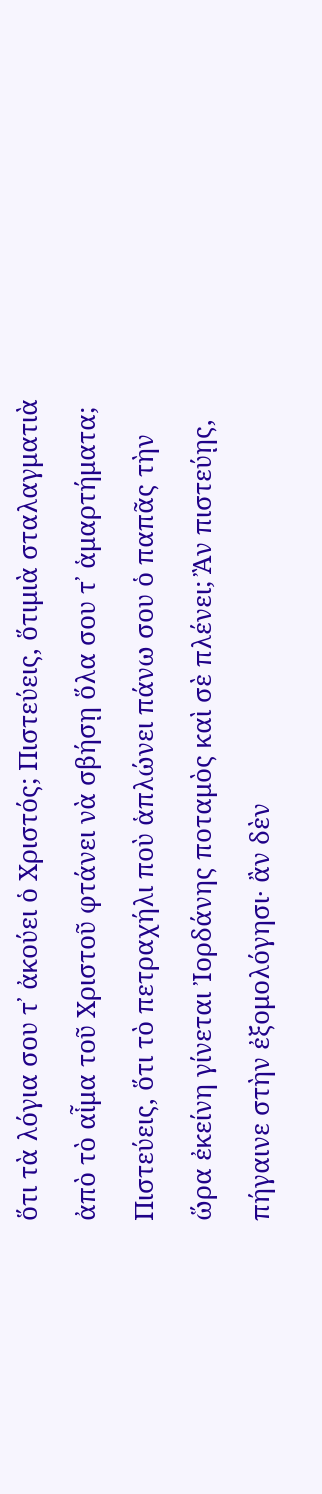ὅτι τὰ λόγια σου τ᾽ ἀκούει ὁ Χριστός; Πιστεύεις, ὅτιμιὰ σταλαγματιὰ ἀπὸ τὸ αἷμα τοῦ Χριστοῦ φτάνει νὰ σβήσῃ ὅλα σου τ᾽ ἁμαρτήματα; Πιστεύεις, ὅτι τὸ πετραχήλι ποὺ ἁπλώνει πάνω σου ὁ παπᾶς τὴν ὥρα ἐκείνη γίνεται Ἰορδάνης ποταμὸς καὶ σὲ πλένει; Ἂν πιστεύῃς, πήγαινε στὴν ἐξομολόγησι· ἂν δὲν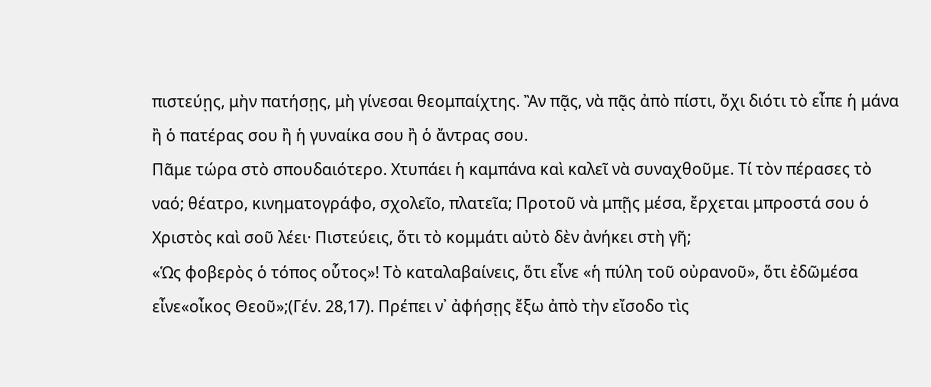πιστεύῃς, μὴν πατήσῃς, μὴ γίνεσαι θεομπαίχτης. Ἂν πᾷς, νὰ πᾷς ἀπὸ πίστι, ὄχι διότι τὸ εἶπε ἡ μάνα ἢ ὁ πατέρας σου ἢ ἡ γυναίκα σου ἢ ὁ ἄντρας σου.
Πᾶμε τώρα στὸ σπουδαιότερο. Χτυπάει ἡ καμπάνα καὶ καλεῖ νὰ συναχθοῦμε. Τί τὸν πέρασες τὸ ναό; θέατρο, κινηματογράφο, σχολεῖο, πλατεῖα; Προτοῦ νὰ μπῇς μέσα, ἔρχεται μπροστά σου ὁ Χριστὸς καὶ σοῦ λέει· Πιστεύεις, ὅτι τὸ κομμάτι αὐτὸ δὲν ἀνήκει στὴ γῆ;
«Ὡς φοβερὸς ὁ τόπος οὗτος»! Τὸ καταλαβαίνεις, ὅτι εἶνε «ἡ πύλη τοῦ οὐρανοῦ», ὅτι ἐδῶμέσα εἶνε«οἶκος Θεοῦ»;(Γέν. 28,17). Πρέπει ν᾽ ἀφήσῃς ἔξω ἀπὸ τὴν εἴσοδο τὶς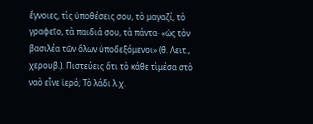ἔγνοιες, τὶς ὑποθέσεις σου, τὸ μαγαζί, τὸ γραφεῖο, τὰ παιδιά σου, τὰ πάντα· «ὡς τὸν βασιλέα τῶν ὅλων ὑποδεξόμενοι» (θ. Λειτ., χερουβ.). Πιστεύεις ὅτι τὸ κάθε τὶμέσα στὸ ναὸ εἶνε ἱερό; Τὸ λάδι λ.χ.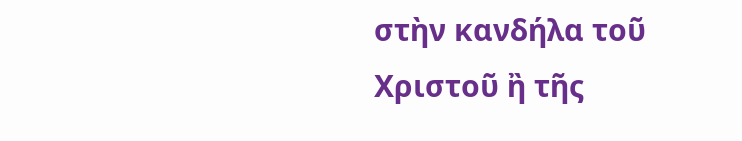στὴν κανδήλα τοῦ Χριστοῦ ἢ τῆς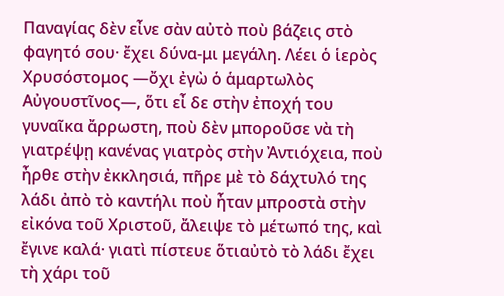Παναγίας δὲν εἶνε σὰν αὐτὸ ποὺ βάζεις στὸ φαγητό σου· ἔχει δύνα-μι μεγάλη. Λέει ὁ ἱερὸς Χρυσόστομος —ὄχι ἐγὼ ὁ ἁμαρτωλὸς Αὐγουστῖνος—, ὅτι εἶ δε στὴν ἐποχή του γυναῖκα ἄρρωστη, ποὺ δὲν μποροῦσε νὰ τὴ γιατρέψῃ κανένας γιατρὸς στὴν Ἀντιόχεια, ποὺ ἦρθε στὴν ἐκκλησιά, πῆρε μὲ τὸ δάχτυλό της λάδι ἀπὸ τὸ καντήλι ποὺ ἦταν μπροστὰ στὴν εἰκόνα τοῦ Χριστοῦ, ἄλειψε τὸ μέτωπό της, καὶ ἔγινε καλά· γιατὶ πίστευε ὅτιαὐτὸ τὸ λάδι ἔχει τὴ χάρι τοῦ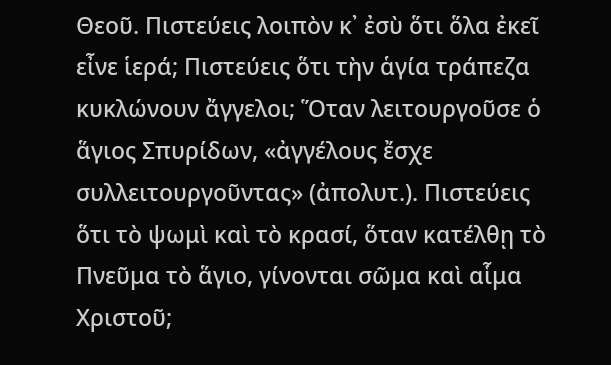Θεοῦ. Πιστεύεις λοιπὸν κ᾽ ἐσὺ ὅτι ὅλα ἐκεῖ εἶνε ἱερά; Πιστεύεις ὅτι τὴν ἁγία τράπεζα κυκλώνουν ἄγγελοι; Ὅταν λειτουργοῦσε ὁ ἅγιος Σπυρίδων, «ἀγγέλους ἔσχε συλλειτουργοῦντας» (ἀπολυτ.). Πιστεύεις ὅτι τὸ ψωμὶ καὶ τὸ κρασί, ὅταν κατέλθῃ τὸ Πνεῦμα τὸ ἅγιο, γίνονται σῶμα καὶ αἷμα Χριστοῦ;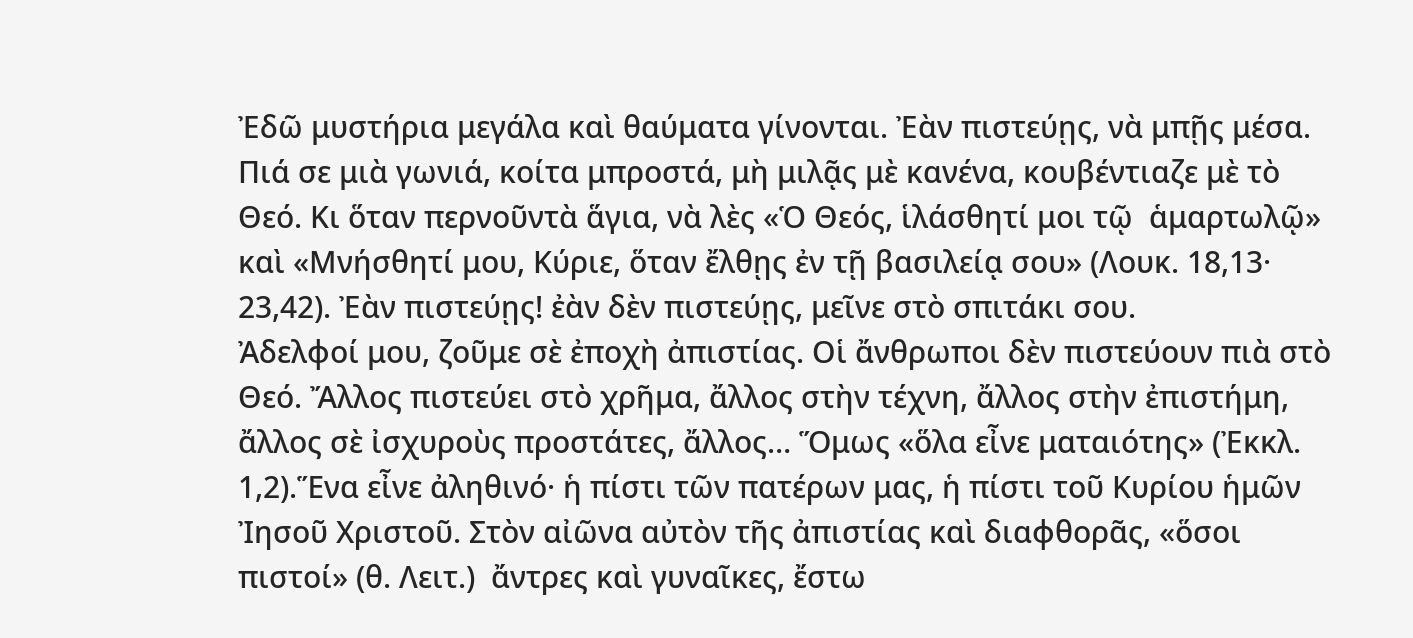Ἐδῶ μυστήρια μεγάλα καὶ θαύματα γίνονται. Ἐὰν πιστεύῃς, νὰ μπῇς μέσα. Πιά σε μιὰ γωνιά, κοίτα μπροστά, μὴ μιλᾷς μὲ κανένα, κουβέντιαζε μὲ τὸ Θεό. Κι ὅταν περνοῦντὰ ἅγια, νὰ λὲς «Ὁ Θεός, ἱλάσθητί μοι τῷ  ἁμαρτωλῷ» καὶ «Μνήσθητί μου, Κύριε, ὅταν ἔλθῃς ἐν τῇ βασιλείᾳ σου» (Λουκ. 18,13· 23,42). Ἐὰν πιστεύῃς! ἐὰν δὲν πιστεύῃς, μεῖνε στὸ σπιτάκι σου.
Ἀδελφοί μου, ζοῦμε σὲ ἐποχὴ ἀπιστίας. Οἱ ἄνθρωποι δὲν πιστεύουν πιὰ στὸ Θεό. Ἄλλος πιστεύει στὸ χρῆμα, ἄλλος στὴν τέχνη, ἄλλος στὴν ἐπιστήμη, ἄλλος σὲ ἰσχυροὺς προστάτες, ἄλλος… Ὅμως «ὅλα εἶνε ματαιότης» (Ἐκκλ. 1,2).Ἕνα εἶνε ἀληθινό· ἡ πίστι τῶν πατέρων μας, ἡ πίστι τοῦ Κυρίου ἡμῶν Ἰησοῦ Χριστοῦ. Στὸν αἰῶνα αὐτὸν τῆς ἀπιστίας καὶ διαφθορᾶς, «ὅσοι  πιστοί» (θ. Λειτ.)  ἄντρες καὶ γυναῖκες, ἔστω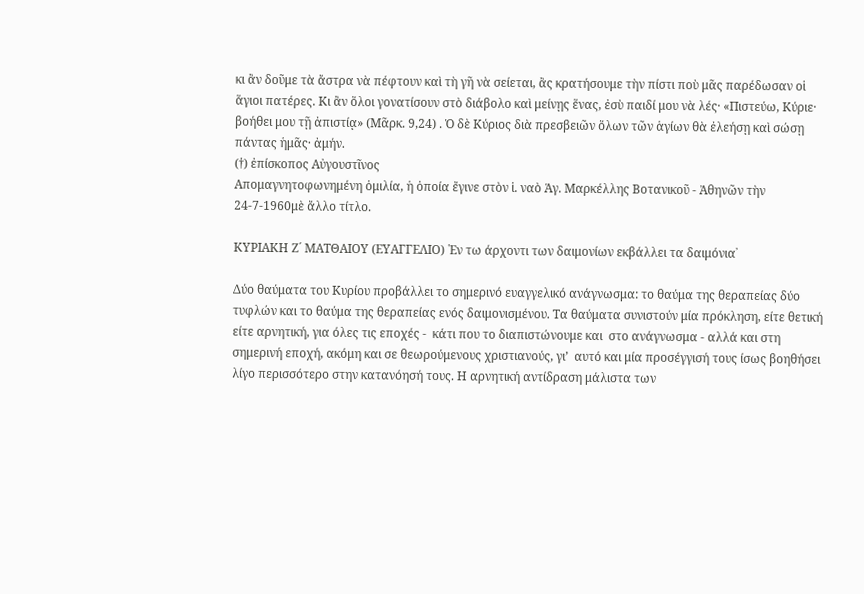κι ἂν δοῦμε τὰ ἄστρα νὰ πέφτουν καὶ τὴ γῆ νὰ σείεται, ἂς κρατήσουμε τὴν πίστι ποὺ μᾶς παρέδωσαν οἱ ἅγιοι πατέρες. Κι ἂν ὅλοι γονατίσουν στὸ διάβολο καὶ μείνῃς ἕνας, ἐσὺ παιδί μου νὰ λές· «Πιστεύω, Κύριε· βοήθει μου τῇ ἀπιστίᾳ» (Μᾶρκ. 9,24) . Ὁ δὲ Κύριος διὰ πρεσβειῶν ὅλων τῶν ἁγίων θὰ ἐλεήσῃ καὶ σώσῃ πάντας ἡμᾶς· ἀμήν.
(†) ἐπίσκοπος Αὐγουστῖνος
Απομαγνητοφωνημένη ὁμιλία, ἡ ὁποία ἔγινε στὸν ἱ. ναὸ Ἁγ. Μαρκέλλης Βοτανικοῦ - Ἀθηνῶν τὴν 24-7-1960μὲ ἄλλο τίτλο.

ΚΥΡΙΑΚΗ Ζ´ ΜΑΤΘΑΙΟΥ (ΕΥΑΓΓΕΛΙΟ) ῾Εν τω άρχοντι των δαιμονίων εκβάλλει τα δαιμόνια᾽

Δύο θαύματα του Κυρίου προβάλλει το σημερινό ευαγγελικό ανάγνωσμα: το θαύμα της θεραπείας δύο τυφλών και το θαύμα της θεραπείας ενός δαιμονισμένου. Τα θαύματα συνιστούν μία πρόκληση, είτε θετική είτε αρνητική, για όλες τις εποχές -  κάτι που το διαπιστώνουμε και  στο ανάγνωσμα - αλλά και στη σημερινή εποχή, ακόμη και σε θεωρούμενους χριστιανούς, γι’  αυτό και μία προσέγγισή τους ίσως βοηθήσει λίγο περισσότερο στην κατανόησή τους. Η αρνητική αντίδραση μάλιστα των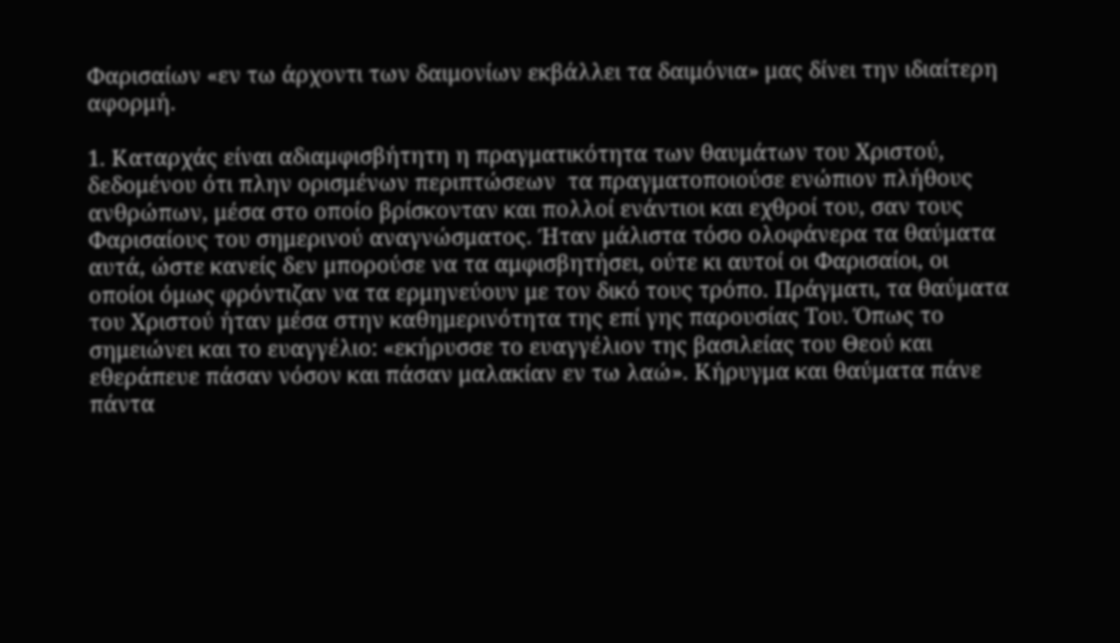Φαρισαίων «εν τω άρχοντι των δαιμονίων εκβάλλει τα δαιμόνια» μας δίνει την ιδιαίτερη αφορμή.

1. Καταρχάς είναι αδιαμφισβήτητη η πραγματικότητα των θαυμάτων του Χριστού, δεδομένου ότι πλην ορισμένων περιπτώσεων  τα πραγματοποιούσε ενώπιον πλήθους ανθρώπων, μέσα στο οποίο βρίσκονταν και πολλοί ενάντιοι και εχθροί του, σαν τους Φαρισαίους του σημερινού αναγνώσματος. Ήταν μάλιστα τόσο ολοφάνερα τα θαύματα αυτά, ώστε κανείς δεν μπορούσε να τα αμφισβητήσει, ούτε κι αυτοί οι Φαρισαίοι, οι οποίοι όμως φρόντιζαν να τα ερμηνεύουν με τον δικό τους τρόπο. Πράγματι, τα θαύματα του Χριστού ήταν μέσα στην καθημερινότητα της επί γης παρουσίας Του. Όπως το σημειώνει και το ευαγγέλιο: «εκήρυσσε το ευαγγέλιον της βασιλείας του Θεού και εθεράπευε πάσαν νόσον και πάσαν μαλακίαν εν τω λαώ». Κήρυγμα και θαύματα πάνε πάντα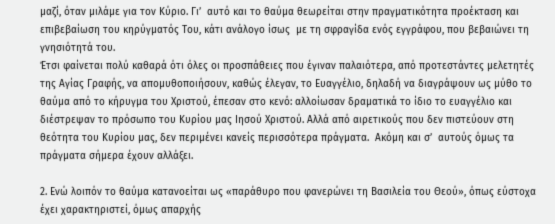μαζί, όταν μιλάμε για τον Κύριο. Γι’  αυτό και το θαύμα θεωρείται στην πραγματικότητα προέκταση και επιβεβαίωση του κηρύγματός Του, κάτι ανάλογο ίσως  με τη σφραγίδα ενός εγγράφου, που βεβαιώνει τη γνησιότητά του.
Έτσι φαίνεται πολύ καθαρά ότι όλες οι προσπάθειες που έγιναν παλαιότερα, από προτεστάντες μελετητές της Αγίας Γραφής, να απομυθοποιήσουν, καθώς έλεγαν, το Ευαγγέλιο, δηλαδή να διαγράψουν ως μύθο το θαύμα από το κήρυγμα του Χριστού, έπεσαν στο κενό: αλλοίωσαν δραματικά το ίδιο το ευαγγέλιο και διέστρεψαν το πρόσωπο του Κυρίου μας Ιησού Χριστού. Αλλά από αιρετικούς που δεν πιστεύουν στη θεότητα του Κυρίου μας, δεν περιμένει κανείς περισσότερα πράγματα.  Ακόμη και σ’  αυτούς όμως τα πράγματα σήμερα έχουν αλλάξει.

2. Ενώ λοιπόν το θαύμα κατανοείται ως «παράθυρο που φανερώνει τη Βασιλεία του Θεού», όπως εύστοχα έχει χαρακτηριστεί, όμως απαρχής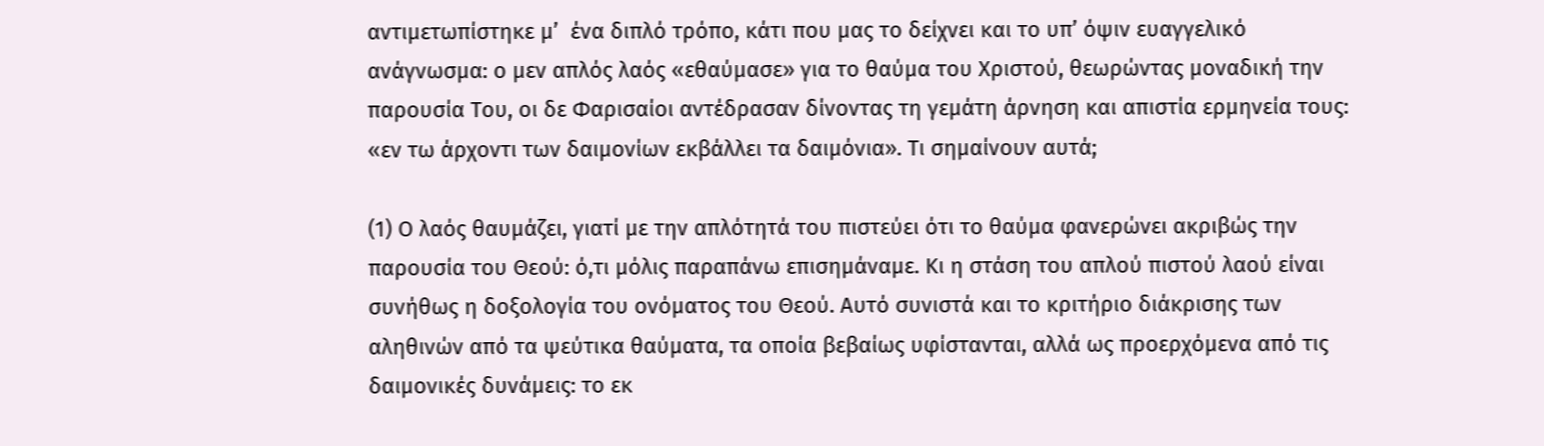αντιμετωπίστηκε μ’  ένα διπλό τρόπο, κάτι που μας το δείχνει και το υπ’ όψιν ευαγγελικό ανάγνωσμα: ο μεν απλός λαός «εθαύμασε» για το θαύμα του Χριστού, θεωρώντας μοναδική την παρουσία Του, οι δε Φαρισαίοι αντέδρασαν δίνοντας τη γεμάτη άρνηση και απιστία ερμηνεία τους: «εν τω άρχοντι των δαιμονίων εκβάλλει τα δαιμόνια». Τι σημαίνουν αυτά;

(1) Ο λαός θαυμάζει, γιατί με την απλότητά του πιστεύει ότι το θαύμα φανερώνει ακριβώς την παρουσία του Θεού: ό,τι μόλις παραπάνω επισημάναμε. Κι η στάση του απλού πιστού λαού είναι συνήθως η δοξολογία του ονόματος του Θεού. Αυτό συνιστά και το κριτήριο διάκρισης των αληθινών από τα ψεύτικα θαύματα, τα οποία βεβαίως υφίστανται, αλλά ως προερχόμενα από τις δαιμονικές δυνάμεις: το εκ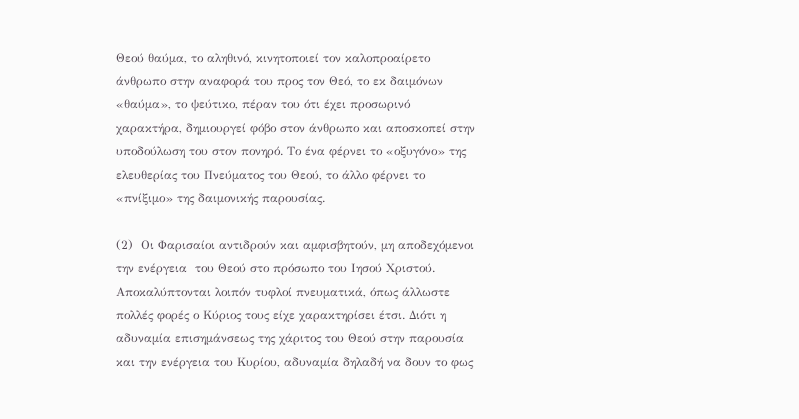Θεού θαύμα, το αληθινό, κινητοποιεί τον καλοπροαίρετο άνθρωπο στην αναφορά του προς τον Θεό, το εκ δαιμόνων «θαύμα», το ψεύτικο, πέραν του ότι έχει προσωρινό χαρακτήρα, δημιουργεί φόβο στον άνθρωπο και αποσκοπεί στην υποδούλωση του στον πονηρό. Το ένα φέρνει το «οξυγόνο» της ελευθερίας του Πνεύματος του Θεού, το άλλο φέρνει το «πνίξιμο» της δαιμονικής παρουσίας.

(2)  Οι Φαρισαίοι αντιδρούν και αμφισβητούν, μη αποδεχόμενοι την ενέργεια  του Θεού στο πρόσωπο του Ιησού Χριστού. Αποκαλύπτονται λοιπόν τυφλοί πνευματικά, όπως άλλωστε πολλές φορές ο Κύριος τους είχε χαρακτηρίσει έτσι. Διότι η αδυναμία επισημάνσεως της χάριτος του Θεού στην παρουσία και την ενέργεια του Κυρίου, αδυναμία δηλαδή να δουν το φως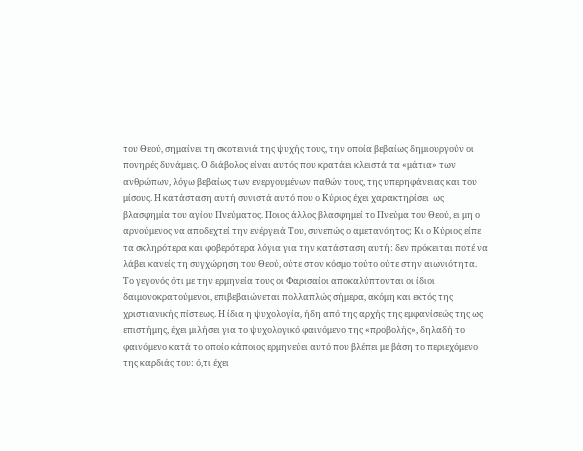του Θεού, σημαίνει τη σκοτεινιά της ψυχής τους, την οποία βεβαίως δημιουργούν οι πονηρές δυνάμεις. Ο διάβολος είναι αυτός που κρατάει κλειστά τα «μάτια» των ανθρώπων, λόγω βεβαίως των ενεργουμένων παθών τους, της υπερηφάνειας και του μίσους. Η κατάσταση αυτή συνιστά αυτό που ο Κύριος έχει χαρακτηρίσει  ως βλασφημία του αγίου Πνεύματος. Ποιος άλλος βλασφημεί το Πνεύμα του Θεού, ει μη ο αρνούμενος να αποδεχτεί την ενέργειά Του, συνεπώς ο αμετανόητος; Κι ο Κύριος είπε τα σκληρότερα και φοβερότερα λόγια για την κατάσταση αυτή: δεν πρόκειται ποτέ να λάβει κανείς τη συγχώρηση του Θεού, ούτε στον κόσμο τούτο ούτε στην αιωνιότητα.
Το γεγονός ότι με την ερμηνεία τους οι Φαρισαίοι αποκαλύπτονται οι ίδιοι δαιμονοκρατούμενοι, επιβεβαιώνεται πολλαπλώς σήμερα, ακόμη και εκτός της χριστιανικής πίστεως. Η ίδια η ψυχολογία, ήδη από της αρχής της εμφανίσεώς της ως επιστήμης, έχει μιλήσει για το ψυχολογικό φαινόμενο της «προβολής», δηλαδή το φαινόμενο κατά το οποίο κάποιος ερμηνεύει αυτό που βλέπει με βάση το περιεχόμενο της καρδιάς του: ό,τι έχει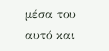μέσα του αυτό και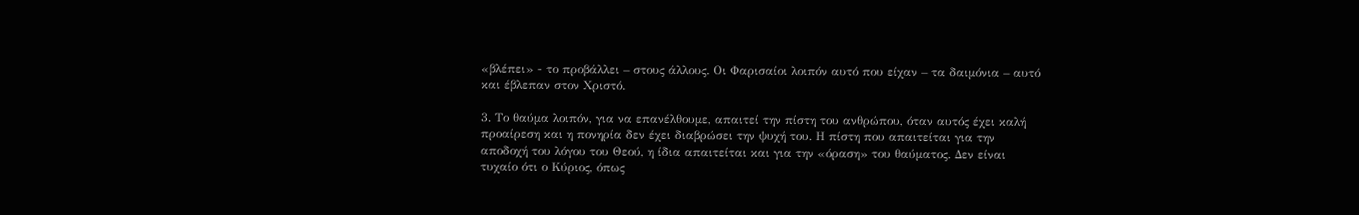«βλέπει» - το προβάλλει – στους άλλους. Οι Φαρισαίοι λοιπόν αυτό που είχαν – τα δαιμόνια – αυτό και έβλεπαν στον Χριστό.

3. Το θαύμα λοιπόν, για να επανέλθουμε, απαιτεί την πίστη του ανθρώπου, όταν αυτός έχει καλή προαίρεση και η πονηρία δεν έχει διαβρώσει την ψυχή του. Η πίστη που απαιτείται για την αποδοχή του λόγου του Θεού, η ίδια απαιτείται και για την «όραση» του θαύματος. Δεν είναι τυχαίο ότι ο Κύριος, όπως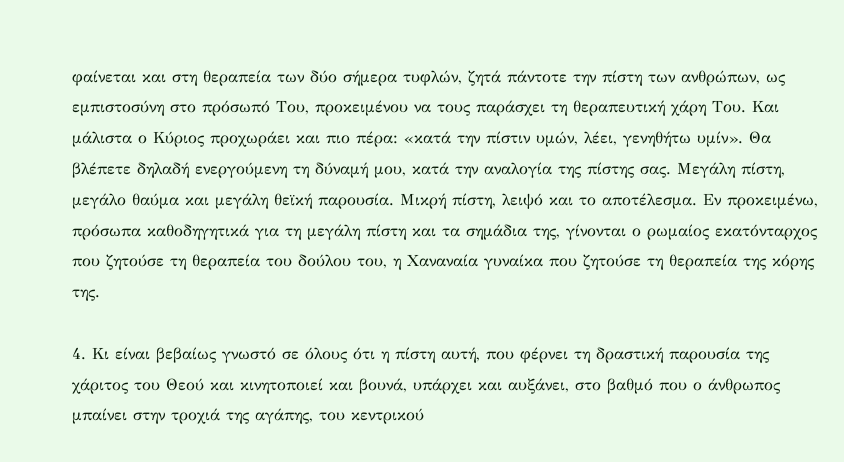φαίνεται και στη θεραπεία των δύο σήμερα τυφλών, ζητά πάντοτε την πίστη των ανθρώπων, ως εμπιστοσύνη στο πρόσωπό Του, προκειμένου να τους παράσχει τη θεραπευτική χάρη Του. Και μάλιστα ο Κύριος προχωράει και πιο πέρα: «κατά την πίστιν υμών, λέει, γενηθήτω υμίν». Θα βλέπετε δηλαδή ενεργούμενη τη δύναμή μου, κατά την αναλογία της πίστης σας. Μεγάλη πίστη, μεγάλο θαύμα και μεγάλη θεϊκή παρουσία. Μικρή πίστη, λειψό και το αποτέλεσμα. Εν προκειμένω, πρόσωπα καθοδηγητικά για τη μεγάλη πίστη και τα σημάδια της, γίνονται ο ρωμαίος εκατόνταρχος που ζητούσε τη θεραπεία του δούλου του, η Χαναναία γυναίκα που ζητούσε τη θεραπεία της κόρης της.

4. Κι είναι βεβαίως γνωστό σε όλους ότι η πίστη αυτή, που φέρνει τη δραστική παρουσία της χάριτος του Θεού και κινητοποιεί και βουνά, υπάρχει και αυξάνει, στο βαθμό που ο άνθρωπος μπαίνει στην τροχιά της αγάπης, του κεντρικού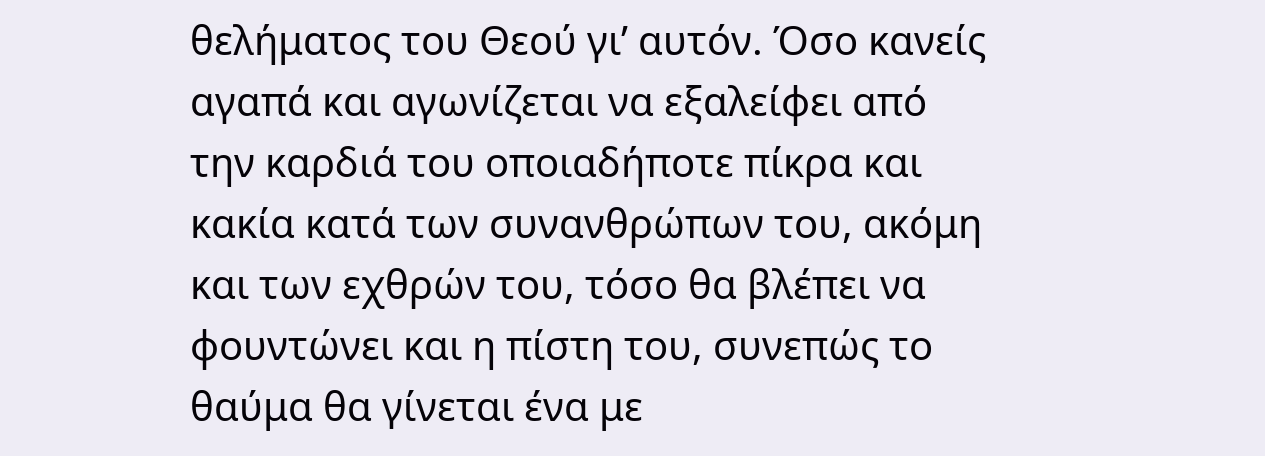θελήματος του Θεού γι’ αυτόν. Όσο κανείς αγαπά και αγωνίζεται να εξαλείφει από την καρδιά του οποιαδήποτε πίκρα και κακία κατά των συνανθρώπων του, ακόμη και των εχθρών του, τόσο θα βλέπει να φουντώνει και η πίστη του, συνεπώς το θαύμα θα γίνεται ένα με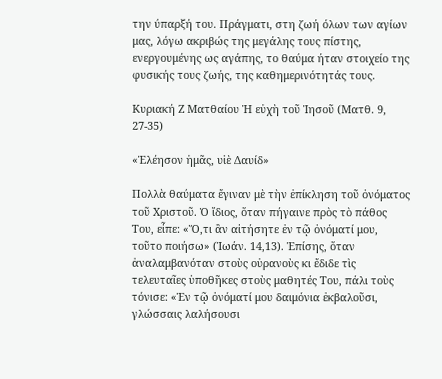την ύπαρξή του. Πράγματι, στη ζωή όλων των αγίων μας, λόγω ακριβώς της μεγάλης τους πίστης, ενεργουμένης ως αγάπης, το θαύμα ήταν στοιχείο της φυσικής τους ζωής, της καθημερινότητάς τους.

Κυριακή Ζ Ματθαίου Ἡ εὐχὴ τοῦ Ἰησοῦ (Ματθ. 9, 27-35)

«Ἐλέησον ἡμᾶς, υἱὲ Δαυίδ»

Πολλὰ θαύματα ἔγιναν μὲ τὴν ἐπίκληση τοῦ ὀνόματος τοῦ Χριστοῦ. Ὁ ἴδιος, ὅταν πήγαινε πρὸς τὸ πάθος Του, εἶπε: «Ὅ,τι ἂν αἰτήσητε ἐν τῷ ὀνόματί μου, τοῦτο ποιήσω» (Ἰωάν. 14,13). Ἐπίσης, ὅταν ἀναλαμβανόταν στοὺς οὐρανοὺς κι ἔδιδε τὶς τελευταῖες ὑποθῆκες στοὺς μαθητές Του, πάλι τοὺς τόνισε: «Ἐν τῷ ὀνόματί μου δαιμόνια ἐκβαλοῦσι, γλώσσαις λαλήσουσι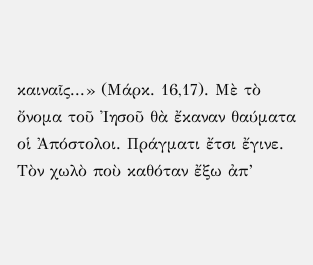καιναῖς...» (Μάρκ. 16,17). Μὲ τὸ ὄνομα τοῦ Ἰησοῦ θὰ ἔκαναν θαύματα οἱ Ἀπόστολοι. Πράγματι ἔτσι ἔγινε. Τὸν χωλὸ ποὺ καθόταν ἔξω ἀπ’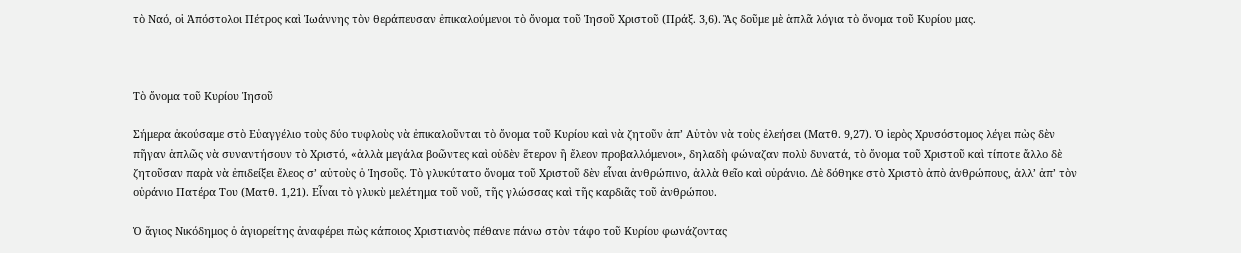τὸ Ναό, οἱ Ἀπόστολοι Πέτρος καὶ Ἰωάννης τὸν θεράπευσαν ἐπικαλούμενοι τὸ ὄνομα τοῦ Ἰησοῦ Χριστοῦ (Πράξ. 3,6). Ἂς δοῦμε μὲ ἁπλᾶ λόγια τὸ ὄνομα τοῦ Κυρίου μας.



Τὸ ὄνομα τοῦ Κυρίου Ἰησοῦ

Σήμερα ἀκούσαμε στὸ Εὐαγγέλιο τοὺς δύο τυφλοὺς νὰ ἐπικαλοῦνται τὸ ὄνομα τοῦ Κυρίου καὶ νὰ ζητοῦν ἀπ’ Αὐτὸν νὰ τοὺς ἐλεήσει (Ματθ. 9,27). Ὁ ἱερὸς Χρυσόστομος λέγει πὼς δὲν πῆγαν ἁπλῶς νὰ συναντήσουν τὸ Χριστό, «ἀλλὰ μεγάλα βοῶντες καὶ οὐδὲν ἕτερον ἢ ἔλεον προβαλλόμενοι», δηλαδὴ φώναζαν πολὺ δυνατά, τὸ ὄνομα τοῦ Χριστοῦ καὶ τίποτε ἄλλο δὲ ζητοῦσαν παρὰ νὰ ἐπιδείξει ἔλεος σ’ αὐτοὺς ὁ Ἰησοῦς. Τὸ γλυκύτατο ὄνομα τοῦ Χριστοῦ δὲν εἶναι ἀνθρώπινο, ἀλλὰ θεῖο καὶ οὐράνιο. Δὲ δόθηκε στὸ Χριστὸ ἀπὸ ἀνθρώπους, ἀλλ’ ἀπ’ τὸν οὐράνιο Πατέρα Του (Ματθ. 1,21). Εἶναι τὸ γλυκὺ μελέτημα τοῦ νοῦ, τῆς γλώσσας καὶ τῆς καρδιᾶς τοῦ ἀνθρώπου.

Ὁ ἅγιος Νικόδημος ὁ ἁγιορείτης ἀναφέρει πὼς κάποιος Χριστιανὸς πέθανε πάνω στὸν τάφο τοῦ Κυρίου φωνάζοντας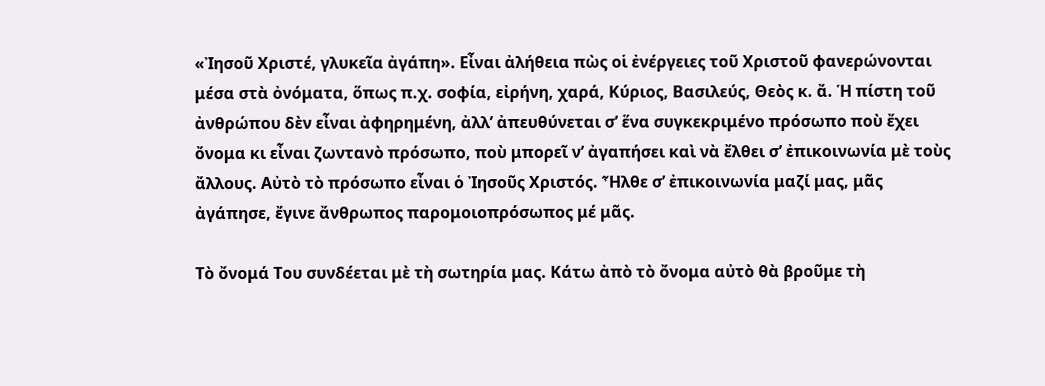«Ἰησοῦ Χριστέ, γλυκεῖα ἀγάπη». Εἶναι ἀλήθεια πὼς οἱ ἐνέργειες τοῦ Χριστοῦ φανερώνονται μέσα στὰ ὀνόματα, ὅπως π.χ. σοφία, εἰρήνη, χαρά, Κύριος, Βασιλεύς, Θεὸς κ. ἄ. Ἡ πίστη τοῦ ἀνθρώπου δὲν εἶναι ἀφηρημένη, ἀλλ’ ἀπευθύνεται σ’ ἕνα συγκεκριμένο πρόσωπο ποὺ ἔχει ὄνομα κι εἶναι ζωντανὸ πρόσωπο, ποὺ μπορεῖ ν’ ἀγαπήσει καὶ νὰ ἔλθει σ’ ἐπικοινωνία μὲ τοὺς ἄλλους. Αὐτὸ τὸ πρόσωπο εἶναι ὁ Ἰησοῦς Χριστός. Ἦλθε σ’ ἐπικοινωνία μαζί μας, μᾶς ἀγάπησε, ἔγινε ἄνθρωπος παρομοιοπρόσωπος μέ μᾶς.

Τὸ ὄνομά Του συνδέεται μὲ τὴ σωτηρία μας. Κάτω ἀπὸ τὸ ὄνομα αὐτὸ θὰ βροῦμε τὴ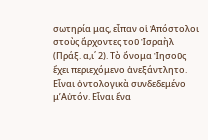σωτηρία μας, εἶπαν οἱ Ἀπόστολοι στοὺς ἄρχοντες τοῦ Ἰσραὴλ (Πράξ. α,ι΄ 2). Τὸ ὄνομα Ἰησοῦς ἔχει περιεχόμενο ἀνεξάντλητο. Εἶναι ὀντολογικὰ συνδεδεμένο μ’Αὐτόν. Εἶναι ἕνα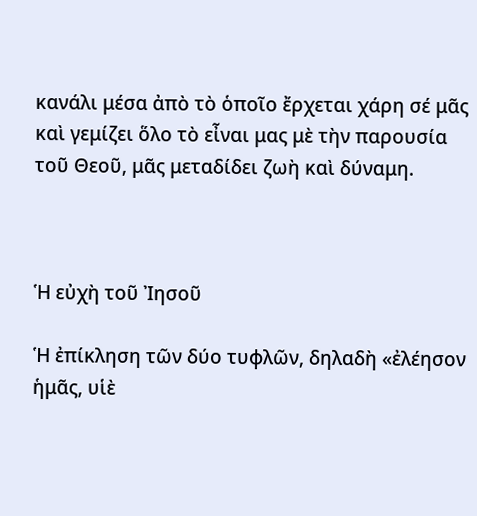κανάλι μέσα ἀπὸ τὸ ὁποῖο ἔρχεται χάρη σέ μᾶς καὶ γεμίζει ὅλο τὸ εἶναι μας μὲ τὴν παρουσία τοῦ Θεοῦ, μᾶς μεταδίδει ζωὴ καὶ δύναμη.



Ἡ εὐχὴ τοῦ Ἰησοῦ

Ἡ ἐπίκληση τῶν δύο τυφλῶν, δηλαδὴ «ἐλέησον ἡμᾶς, υἱὲ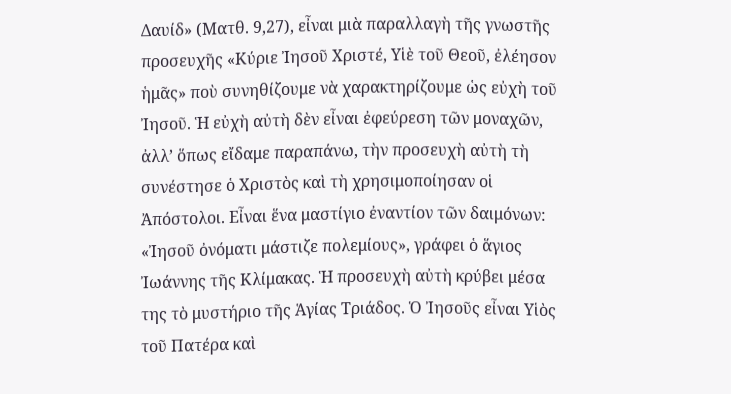Δαυίδ» (Ματθ. 9,27), εἶναι μιὰ παραλλαγὴ τῆς γνωστῆς προσευχῆς «Κύριε Ἰησοῦ Χριστέ, Υἱὲ τοῦ Θεοῦ, ἐλέησον ἡμᾶς» ποὺ συνηθίζουμε νὰ χαρακτηρίζουμε ὡς εὐχὴ τοῦ Ἰησοῦ. Ἡ εὐχὴ αὐτὴ δὲν εἶναι ἐφεύρεση τῶν μοναχῶν, ἀλλ’ ὅπως εἴδαμε παραπάνω, τὴν προσευχὴ αὐτὴ τὴ συνέστησε ὁ Χριστὸς καὶ τὴ χρησιμοποίησαν οἱ Ἀπόστολοι. Εἶναι ἕνα μαστίγιο ἐναντίον τῶν δαιμόνων: «Ἰησοῦ ὀνόματι μάστιζε πολεμίους», γράφει ὁ ἅγιος Ἰωάννης τῆς Κλίμακας. Ἡ προσευχὴ αὐτὴ κρύβει μέσα της τὸ μυστήριο τῆς Ἁγίας Τριάδος. Ὁ Ἰησοῦς εἶναι Υἱὸς τοῦ Πατέρα καὶ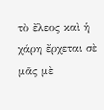τὸ ἔλεος καὶ ἡ χάρη ἔρχεται σὲ μᾶς μὲ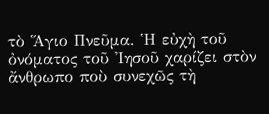τὸ Ἅγιο Πνεῦμα. Ἡ εὐχὴ τοῦ ὀνόματος τοῦ Ἰησοῦ χαρίζει στὸν ἄνθρωπο ποὺ συνεχῶς τὴ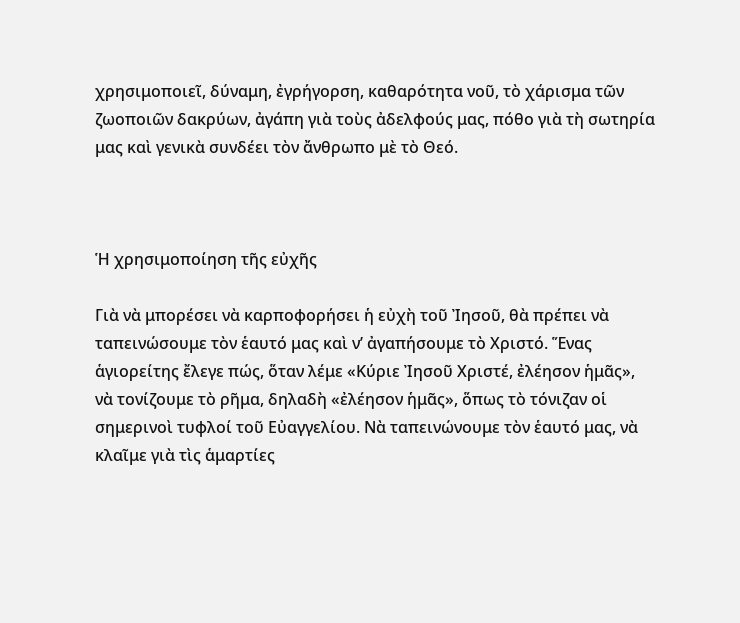χρησιμοποιεῖ, δύναμη, ἐγρήγορση, καθαρότητα νοῦ, τὸ χάρισμα τῶν ζωοποιῶν δακρύων, ἀγάπη γιὰ τοὺς ἀδελφούς μας, πόθο γιὰ τὴ σωτηρία μας καὶ γενικὰ συνδέει τὸν ἄνθρωπο μὲ τὸ Θεό.



Ἡ χρησιμοποίηση τῆς εὐχῆς

Γιὰ νὰ μπορέσει νὰ καρποφορήσει ἡ εὐχὴ τοῦ Ἰησοῦ, θὰ πρέπει νὰ ταπεινώσουμε τὸν ἑαυτό μας καὶ ν’ ἀγαπήσουμε τὸ Χριστό. Ἕνας ἁγιορείτης ἔλεγε πώς, ὅταν λέμε «Κύριε Ἰησοῦ Χριστέ, ἐλέησον ἡμᾶς», νὰ τονίζουμε τὸ ρῆμα, δηλαδὴ «ἐλέησον ἡμᾶς», ὅπως τὸ τόνιζαν οἱ σημερινοὶ τυφλοί τοῦ Εὐαγγελίου. Νὰ ταπεινώνουμε τὸν ἑαυτό μας, νὰ κλαῖμε γιὰ τὶς ἁμαρτίες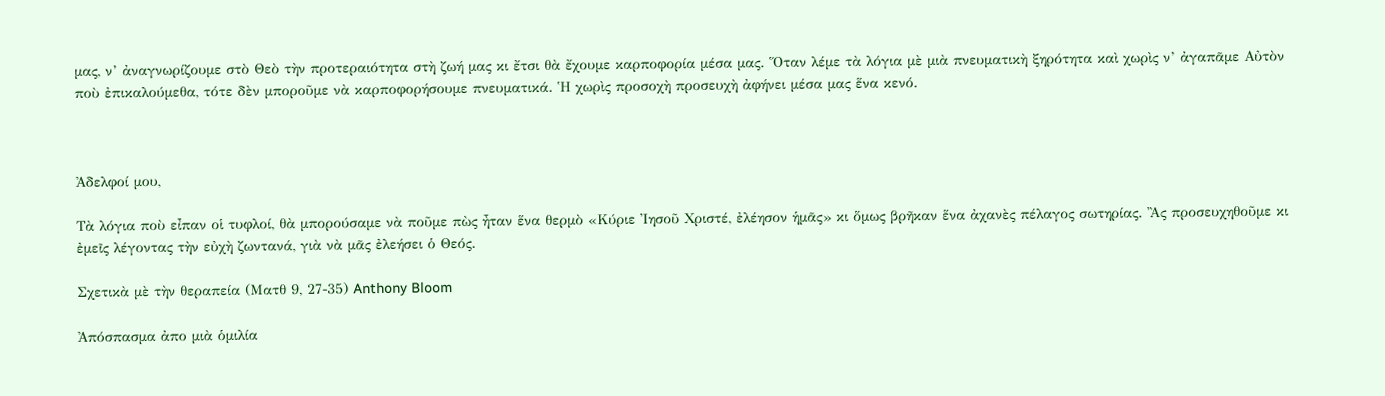μας, ν’ ἀναγνωρίζουμε στὸ Θεὸ τὴν προτεραιότητα στὴ ζωή μας κι ἔτσι θὰ ἔχουμε καρποφορία μέσα μας. Ὅταν λέμε τὰ λόγια μὲ μιὰ πνευματικὴ ξηρότητα καὶ χωρὶς ν’ ἀγαπᾶμε Αὐτὸν ποὺ ἐπικαλούμεθα, τότε δὲν μποροῦμε νὰ καρποφορήσουμε πνευματικά. Ἡ χωρὶς προσοχὴ προσευχὴ ἀφήνει μέσα μας ἕνα κενό.



Ἀδελφοί μου,

Τὰ λόγια ποὺ εἶπαν οἱ τυφλοί, θὰ μπορούσαμε νὰ ποῦμε πὼς ἦταν ἕνα θερμὸ «Κύριε Ἰησοῦ Χριστέ, ἐλέησον ἡμᾶς» κι ὅμως βρῆκαν ἕνα ἀχανὲς πέλαγος σωτηρίας. Ἂς προσευχηθοῦμε κι ἐμεῖς λέγοντας τὴν εὐχὴ ζωντανά, γιὰ νὰ μᾶς ἐλεήσει ὁ Θεός.

Σχετικὰ μὲ τὴν θεραπεία (Ματθ 9, 27-35) Anthony Bloom

Ἀπόσπασμα ἀπο μιὰ ὁμιλία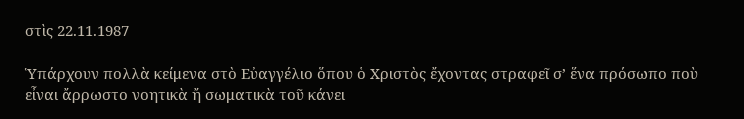στὶς 22.11.1987

Ὑπάρχουν πολλὰ κείμενα στὸ Εὐαγγέλιο ὅπου ὁ Χριστὸς ἔχοντας στραφεῖ σ’ ἕνα πρόσωπο ποὺ εἶναι ἄρρωστο νοητικὰ ἤ σωματικὰ τοῦ κάνει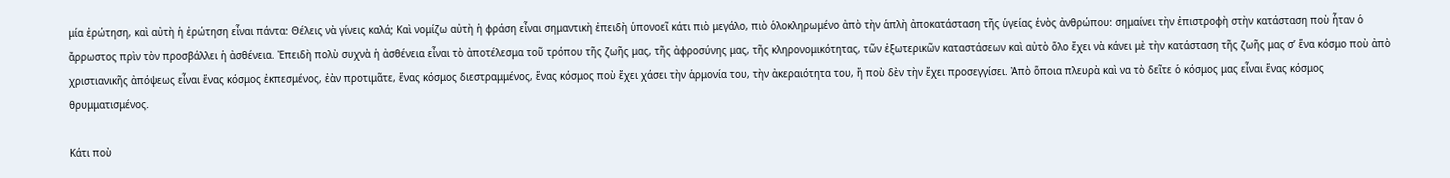μία ἐρώτηση, καὶ αὐτὴ ἡ ἐρώτηση εἶναι πάντα: Θέλεις νὰ γίνεις καλά; Καὶ νομίζω αὐτὴ ἡ φράση εἶναι σημαντικὴ ἐπειδὴ ὑπονοεῖ κάτι πιὸ μεγάλο, πιὸ ὁλοκληρωμένο ἀπὸ τὴν ἁπλὴ ἀποκατάσταση τῆς ὑγείας ἑνὸς ἀνθρώπου: σημαίνει τὴν ἐπιστροφὴ στὴν κατάσταση ποὺ ἦταν ὁ ἄρρωστος πρὶν τὸν προσβάλλει ἡ ἀσθένεια. Ἐπειδὴ πολὺ συχνὰ ἡ ἀσθένεια εἶναι τὸ ἀποτέλεσμα τοῦ τρόπου τῆς ζωῆς μας, τῆς ἀφροσύνης μας, τῆς κληρονομικότητας, τῶν ἐξωτερικῶν καταστάσεων καὶ αὐτὸ ὅλο ἔχει νὰ κάνει μὲ τὴν κατάσταση τῆς ζωῆς μας σ’ ἕνα κόσμο ποὺ ἀπὸ χριστιανικῆς ἀπόψεως εἶναι ἕνας κόσμος ἐκπεσμένος, ἐὰν προτιμᾶτε, ἕνας κόσμος διεστραμμένος, ἕνας κόσμος ποὺ ἔχει χάσει τὴν ἁρμονία του, τὴν ἀκεραιότητα του, ἤ ποὺ δὲν τὴν ἔχει προσεγγίσει. Ἀπὸ ὅποια πλευρὰ καὶ να τὸ δεῖτε ὁ κόσμος μας εἶναι ἕνας κόσμος θρυμματισμένος.

Κάτι ποὺ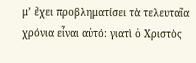μ’ ἔχει προβληματίσει τὰ τελευταῖα χρόνια εἶναι αὐτό: γιατὶ ὁ Χριστὸς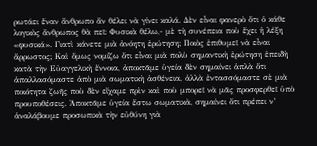ρωτάει ἕναν ἄνθρωπο ἄν θέλει νὰ γίνει καλά. Δὲν εἶναι φανερὸ ὅτι ὁ κάθε λογικὸς ἄνθρωπος θὰ πεῖ: Φυσικὰ θέλω,- μὲ τὴ συνέπεια ποὺ ἔχει ἡ λέξη «φυσικά». Γιατὶ κάνετε μιὰ ἀνόητη ἐρώτηση; Ποιὸς ἐπιθυμεῖ νὰ εἶναι ἄρρωστος; Καὶ ὅμως νομίζω ὅτι εἶναι μιὰ πολὺ σημαντικὴ ἐρώτηση ἐπειδὴ κατὰ τὴν Εὐαγγελικὴ ἔννοια, ἀποκτᾶμε ὑγεία δὲν σημαίνει ἁπλὰ ὅτι ἀπαλλασόμαστε ἀπὸ μιὰ σωματικὴ ἀσθένεια, ἀλλὰ ἐντασσόμαστε σὲ μιὰ ποιότητα ζωῆς ποὺ δὲν εἴχαμε πρὶν καὶ ποὺ μπορεῖ νὰ μᾶς προσφερθεῖ ὑπὸ προυποθέσεις. Ἀποκτᾶμε ὑγεία ἔστω σωματικὰ, σημαίνει ὅτι πρέπει ν’ ἀναλάβουμε προσωπικὰ τὴν εὐθύνη γιὰ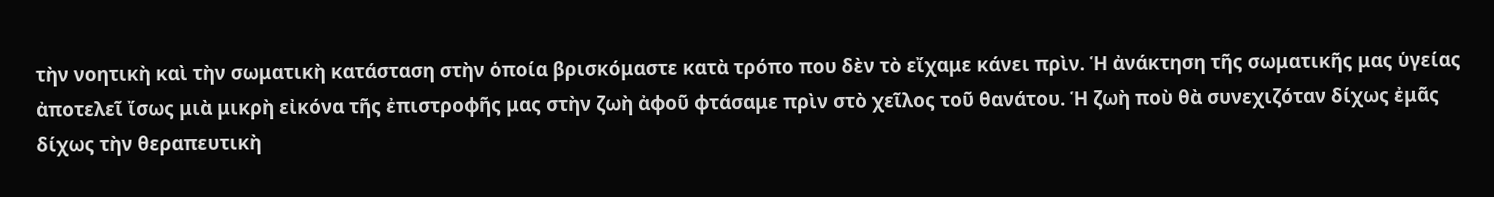τὴν νοητικὴ καὶ τὴν σωματικὴ κατάσταση στὴν ὁποία βρισκόμαστε κατὰ τρόπο που δὲν τὸ εἴχαμε κάνει πρὶν. Ἡ ἀνάκτηση τῆς σωματικῆς μας ὑγείας ἀποτελεῖ ἴσως μιὰ μικρὴ εἰκόνα τῆς ἐπιστροφῆς μας στὴν ζωὴ ἀφοῦ φτάσαμε πρὶν στὸ χεῖλος τοῦ θανάτου. Ἡ ζωὴ ποὺ θὰ συνεχιζόταν δίχως ἐμᾶς δίχως τὴν θεραπευτικὴ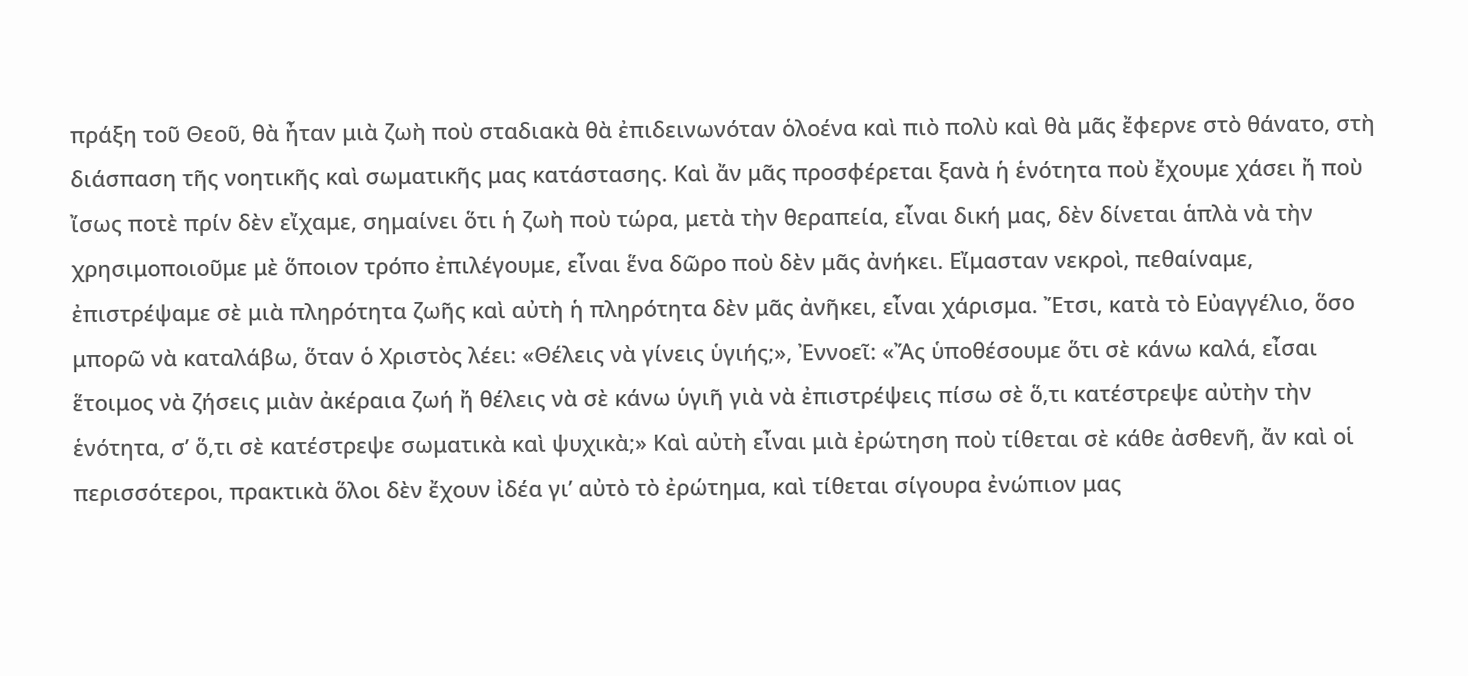πράξη τοῦ Θεοῦ, θὰ ἦταν μιὰ ζωὴ ποὺ σταδιακὰ θὰ ἐπιδεινωνόταν ὁλοένα καὶ πιὸ πολὺ καὶ θὰ μᾶς ἔφερνε στὸ θάνατο, στὴ διάσπαση τῆς νοητικῆς καὶ σωματικῆς μας κατάστασης. Καὶ ἄν μᾶς προσφέρεται ξανὰ ἡ ἑνότητα ποὺ ἔχουμε χάσει ἤ ποὺ ἴσως ποτὲ πρίν δὲν εἴχαμε, σημαίνει ὅτι ἡ ζωὴ ποὺ τώρα, μετὰ τὴν θεραπεία, εἶναι δική μας, δὲν δίνεται ἁπλὰ νὰ τὴν χρησιμοποιοῦμε μὲ ὅποιον τρόπο ἐπιλέγουμε, εἶναι ἕνα δῶρο ποὺ δὲν μᾶς ἀνήκει. Εἴμασταν νεκροὶ, πεθαίναμε, ἐπιστρέψαμε σὲ μιὰ πληρότητα ζωῆς καὶ αὐτὴ ἡ πληρότητα δὲν μᾶς ἀνῆκει, εἶναι χάρισμα. Ἔτσι, κατὰ τὸ Εὐαγγέλιο, ὅσο μπορῶ νὰ καταλάβω, ὅταν ὁ Χριστὸς λέει: «Θέλεις νὰ γίνεις ὑγιής;», Ἐννοεῖ: «Ἄς ὑποθέσουμε ὅτι σὲ κάνω καλά, εἶσαι ἕτοιμος νὰ ζήσεις μιὰν ἀκέραια ζωή ἤ θέλεις νὰ σὲ κάνω ὑγιῆ γιὰ νὰ ἐπιστρέψεις πίσω σὲ ὅ,τι κατέστρεψε αὐτὴν τὴν ἑνότητα, σ’ ὅ,τι σὲ κατέστρεψε σωματικὰ καὶ ψυχικὰ;» Καὶ αὐτὴ εἶναι μιὰ ἐρώτηση ποὺ τίθεται σὲ κάθε ἀσθενῆ, ἄν καὶ οἱ περισσότεροι, πρακτικὰ ὅλοι δὲν ἔχουν ἰδέα γι’ αὐτὸ τὸ ἐρώτημα, καὶ τίθεται σίγουρα ἐνώπιον μας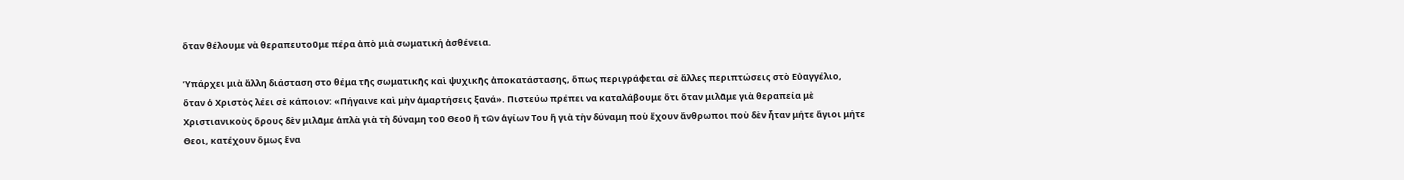ὅταν θέλουμε νὰ θεραπευτοῦμε πέρα ἀπὸ μιὰ σωματική ἀσθένεια.

Ὑπάρχει μιὰ ἄλλη διάσταση στο θέμα τῆς σωματικῆς καὶ ψυχικῆς ἀποκατάστασης, ὅπως περιγράφεται σὲ ἄλλες περιπτώσεις στὸ Εὐαγγέλιο, ὅταν ὁ Χριστὸς λέει σὲ κάποιον: «Πήγαινε καὶ μὴν ἁμαρτήσεις ξανά». Πιστεύω πρέπει να καταλάβουμε ὅτι ὅταν μιλᾶμε γιὰ θεραπεία μὲ Χριστιανικοὺς ὅρους δὲν μιλᾶμε ἁπλὰ γιὰ τὴ δύναμη τοῦ Θεοῦ ἤ τῶν ἁγίων Του ἥ γιὰ τὴν δύναμη ποὺ ἔχουν ἄνθρωποι ποὺ δὲν ἦταν μήτε ἅγιοι μήτε Θεοι, κατέχουν ὅμως ἕνα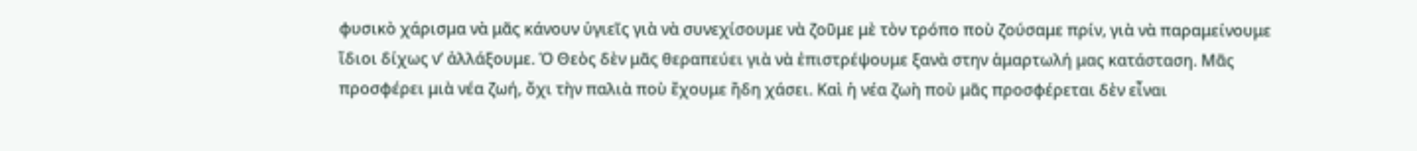φυσικὸ χάρισμα νὰ μᾶς κάνουν ὑγιεῖς γιὰ νὰ συνεχίσουμε νὰ ζοῦμε μὲ τὸν τρόπο ποὺ ζούσαμε πρίν, γιὰ νὰ παραμείνουμε ἴδιοι δίχως ν’ ἀλλάξουμε. Ὁ Θεὸς δὲν μᾶς θεραπεύει γιὰ νὰ ἐπιστρέψουμε ξανὰ στην ἁμαρτωλή μας κατάσταση. Μᾶς προσφέρει μιὰ νέα ζωή, ὄχι τὴν παλιὰ ποὺ ἔχουμε ἤδη χάσει. Καὶ ἡ νέα ζωὴ ποὺ μᾶς προσφέρεται δὲν εἶναι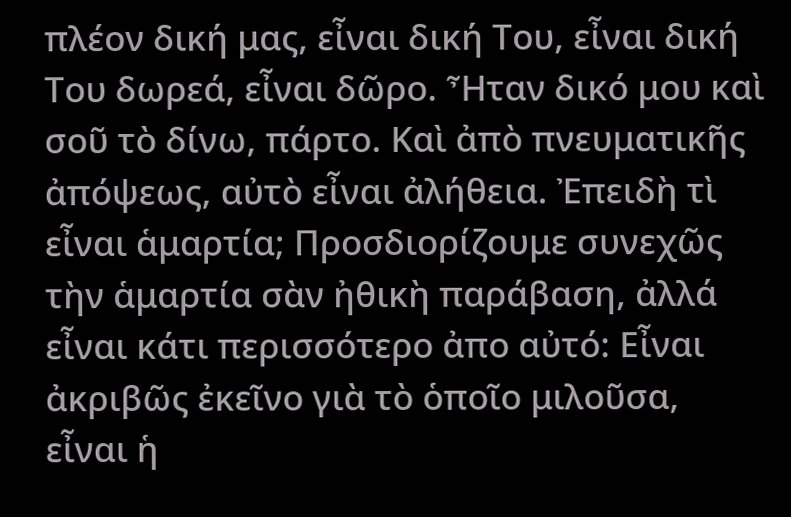πλέον δική μας, εἶναι δική Του, εἶναι δική Του δωρεά, εἶναι δῶρο. Ἦταν δικό μου καὶ σοῦ τὸ δίνω, πάρτο. Καὶ ἀπὸ πνευματικῆς ἀπόψεως, αὐτὸ εἶναι ἀλήθεια. Ἐπειδὴ τὶ εἶναι ἁμαρτία; Προσδιορίζουμε συνεχῶς τὴν ἁμαρτία σὰν ἠθικὴ παράβαση, ἀλλά εἶναι κάτι περισσότερο ἀπο αὐτό: Εἶναι ἀκριβῶς ἐκεῖνο γιὰ τὸ ὁποῖο μιλοῦσα, εἶναι ἡ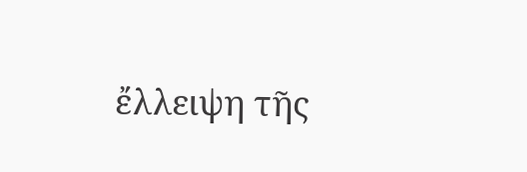ἔλλειψη τῆς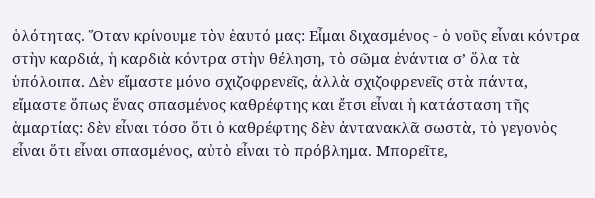ὁλότητας. Ὅταν κρίνουμε τὸν ἑαυτό μας: Εἶμαι διχασμένος - ὁ νοῦς εἶναι κόντρα στὴν καρδιά, ἡ καρδιὰ κόντρα στὴν θέληση, τὸ σῶμα ἐνάντια σ’ ὅλα τὰ ὑπόλοιπα. Δὲν εἴμαστε μόνο σχιζοφρενεῖς, ἀλλὰ σχιζοφρενεῖς στὰ πάντα, εἴμαστε ὅπως ἕνας σπασμένος καθρέφτης και ἔτσι εἶναι ἡ κατάσταση τῆς ἁμαρτίας: δὲν εἶναι τόσο ὅτι ὁ καθρέφτης δὲν ἀντανακλᾶ σωστὰ, τὸ γεγονὸς εἶναι ὅτι εἶναι σπασμένος, αὐτὸ εἶναι τὸ πρόβλημα. Μπορεῖτε,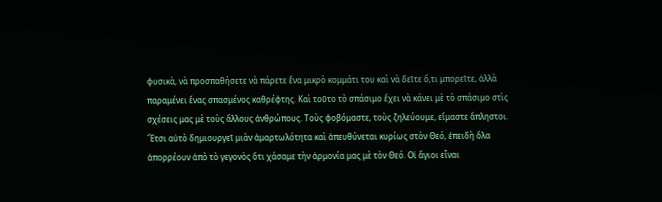φυσικὰ, νὰ προσπαθήσετε νὰ πάρετε ἕνα μικρὸ κομμάτι του καὶ νὰ δεῖτε ὅ,τι μπορεῖτε, ἀλλὰ παραμένει ἕνας σπασμένος καθρέφτης. Καὶ τοῦτο τὸ σπάσιμο ἔχει νὰ κάνει μὲ τὸ σπάσιμο στὶς σχέσεις μας μὲ τοὺς ἄλλους ἀνθρώπους. Τοὺς φοβόμαστε, τοὺς ζηλεύουμε, εἴμαστε ἄπληστοι. Ἔτσι αὐτὸ δημιουργεῖ μιὰν ἁμαρτωλότητα καὶ ἀπευθύνεται κυρίως στὸν Θεό, ἐπειδὴ ὅλα ἀπορρέουν ἀπὸ τὸ γεγονὸς ὅτι χάσαμε τὴν ἁρμονία μας μὲ τὸν Θεό. Οἱ ἅγιοι εἶναι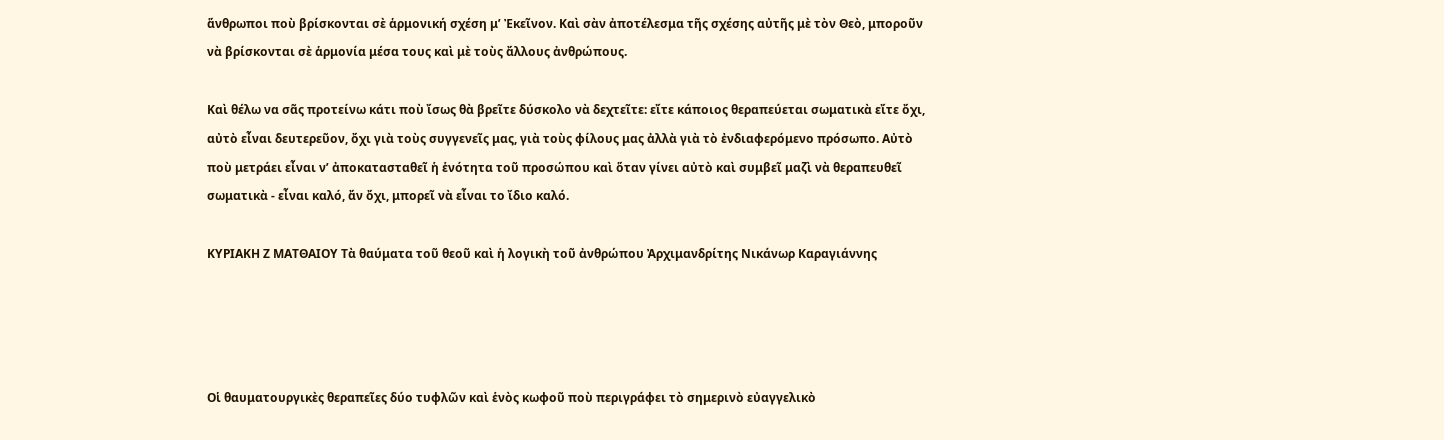ἅνθρωποι ποὺ βρίσκονται σὲ ἁρμονική σχέση μ’ Ἐκεῖνον. Καὶ σὰν ἀποτέλεσμα τῆς σχέσης αὐτῆς μὲ τὸν Θεὸ, μποροῦν νὰ βρίσκονται σὲ ἁρμονία μέσα τους καὶ μὲ τοὺς ἄλλους ἀνθρώπους.

Καὶ θέλω να σᾶς προτείνω κάτι ποὺ ἴσως θὰ βρεῖτε δύσκολο νὰ δεχτεῖτε: εἴτε κάποιος θεραπεύεται σωματικὰ εἴτε ὄχι, αὐτὸ εἶναι δευτερεῦον, ὄχι γιὰ τοὺς συγγενεῖς μας, γιὰ τοὺς φίλους μας ἀλλὰ γιὰ τὸ ἐνδιαφερόμενο πρόσωπο. Αὐτὸ ποὺ μετράει εἶναι ν’ ἀποκατασταθεῖ ἡ ἑνότητα τοῦ προσώπου καὶ ὅταν γίνει αὐτὸ καὶ συμβεῖ μαζὶ νὰ θεραπευθεῖ σωματικὰ - εἶναι καλό, ἄν ὄχι, μπορεῖ νὰ εἶναι το ἴδιο καλό.

ΚΥΡΙΑΚΗ Ζ ΜΑΤΘΑΙΟΥ Τὰ θαύματα τοῦ θεοῦ καὶ ἡ λογικὴ τοῦ ἀνθρώπου Ἀρχιμανδρίτης Νικάνωρ Καραγιάννης




Οἱ θαυματουργικὲς θεραπεῖες δύο τυφλῶν καὶ ἑνὸς κωφοῦ ποὺ περιγράφει τὸ σημερινὸ εὐαγγελικὸ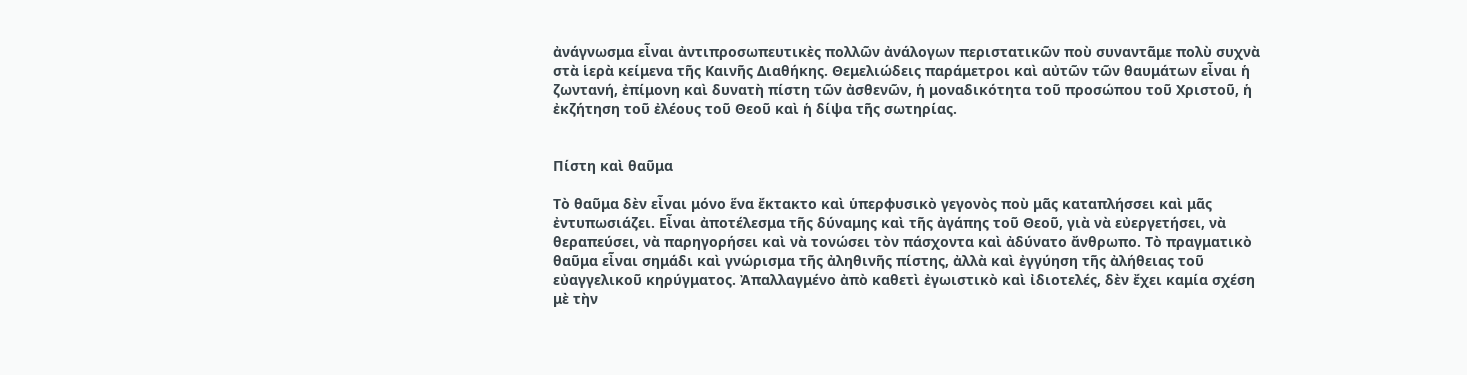ἀνάγνωσμα εἶναι ἀντιπροσωπευτικὲς πολλῶν ἀνάλογων περιστατικῶν ποὺ συναντᾶμε πολὺ συχνὰ στὰ ἱερὰ κείμενα τῆς Καινῆς Διαθήκης. Θεμελιώδεις παράμετροι καὶ αὐτῶν τῶν θαυμάτων εἶναι ἡ ζωντανή, ἐπίμονη καὶ δυνατὴ πίστη τῶν ἀσθενῶν, ἡ μοναδικότητα τοῦ προσώπου τοῦ Χριστοῦ, ἡ ἐκζήτηση τοῦ ἐλέους τοῦ Θεοῦ καὶ ἡ δίψα τῆς σωτηρίας.


Πίστη καὶ θαῦμα

Τὸ θαῦμα δὲν εἶναι μόνο ἕνα ἔκτακτο καὶ ὑπερφυσικὸ γεγονὸς ποὺ μᾶς καταπλήσσει καὶ μᾶς ἐντυπωσιάζει. Εἶναι ἀποτέλεσμα τῆς δύναμης καὶ τῆς ἀγάπης τοῦ Θεοῦ, γιὰ νὰ εὐεργετήσει, νὰ θεραπεύσει, νὰ παρηγορήσει καὶ νὰ τονώσει τὸν πάσχοντα καὶ ἀδύνατο ἄνθρωπο. Τὸ πραγματικὸ θαῦμα εἶναι σημάδι καὶ γνώρισμα τῆς ἀληθινῆς πίστης, ἀλλὰ καὶ ἐγγύηση τῆς ἀλήθειας τοῦ εὐαγγελικοῦ κηρύγματος. Ἀπαλλαγμένο ἀπὸ καθετὶ ἐγωιστικὸ καὶ ἰδιοτελές, δὲν ἔχει καμία σχέση μὲ τὴν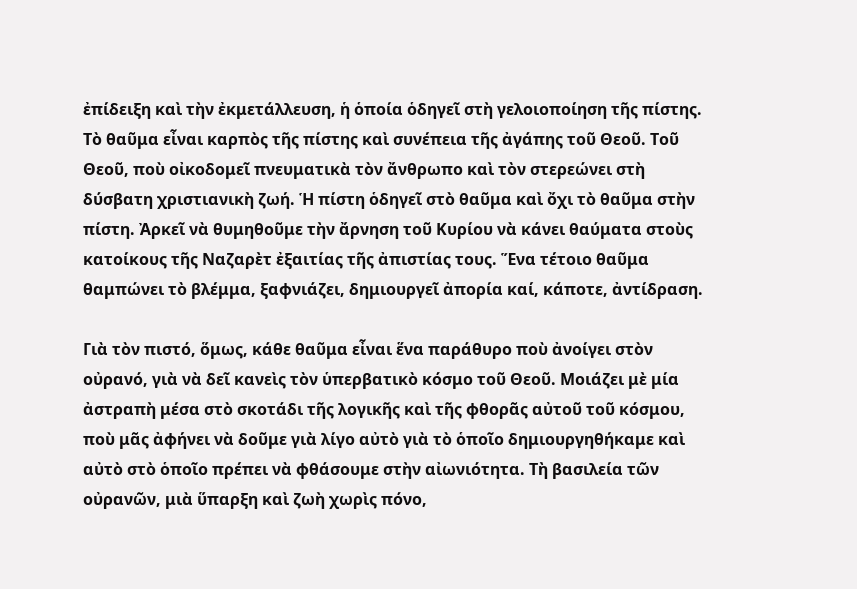ἐπίδειξη καὶ τὴν ἐκμετάλλευση, ἡ ὁποία ὁδηγεῖ στὴ γελοιοποίηση τῆς πίστης. Τὸ θαῦμα εἶναι καρπὸς τῆς πίστης καὶ συνέπεια τῆς ἀγάπης τοῦ Θεοῦ. Τοῦ Θεοῦ, ποὺ οἰκοδομεῖ πνευματικὰ τὸν ἄνθρωπο καὶ τὸν στερεώνει στὴ δύσβατη χριστιανικὴ ζωή. Ἡ πίστη ὁδηγεῖ στὸ θαῦμα καὶ ὄχι τὸ θαῦμα στὴν πίστη. Ἀρκεῖ νὰ θυμηθοῦμε τὴν ἄρνηση τοῦ Κυρίου νὰ κάνει θαύματα στοὺς κατοίκους τῆς Ναζαρὲτ ἐξαιτίας τῆς ἀπιστίας τους. Ἕνα τέτοιο θαῦμα θαμπώνει τὸ βλέμμα, ξαφνιάζει, δημιουργεῖ ἀπορία καί, κάποτε, ἀντίδραση.

Γιὰ τὸν πιστό, ὅμως, κάθε θαῦμα εἶναι ἕνα παράθυρο ποὺ ἀνοίγει στὸν οὐρανό, γιὰ νὰ δεῖ κανεὶς τὸν ὑπερβατικὸ κόσμο τοῦ Θεοῦ. Μοιάζει μὲ μία ἀστραπὴ μέσα στὸ σκοτάδι τῆς λογικῆς καὶ τῆς φθορᾶς αὐτοῦ τοῦ κόσμου, ποὺ μᾶς ἀφήνει νὰ δοῦμε γιὰ λίγο αὐτὸ γιὰ τὸ ὁποῖο δημιουργηθήκαμε καὶ αὐτὸ στὸ ὁποῖο πρέπει νὰ φθάσουμε στὴν αἰωνιότητα. Τὴ βασιλεία τῶν οὐρανῶν, μιὰ ὕπαρξη καὶ ζωὴ χωρὶς πόνο,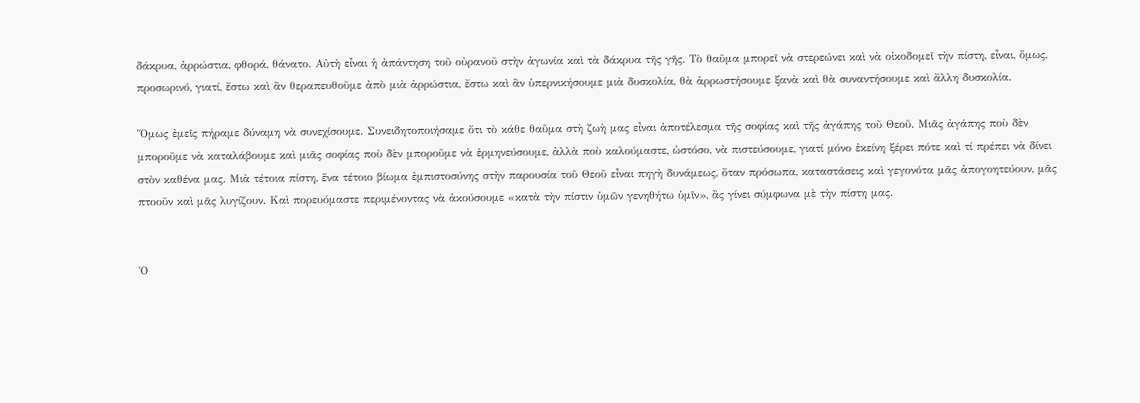δάκρυα, ἀρρώστια, φθορά, θάνατο. Αὐτὴ εἶναι ἡ ἀπάντηση τοῦ οὐρανοῦ στὴν ἀγωνία καὶ τὰ δάκρυα τῆς γῆς. Τὸ θαῦμα μπορεῖ νὰ στερεώνει καὶ νὰ οἰκοδομεῖ τὴν πίστη, εἶναι, ὅμως, προσωρινό, γιατί, ἔστω καὶ ἂν θεραπευθοῦμε ἀπὸ μιὰ ἀρρώστια, ἔστω καὶ ἂν ὑπερνικήσουμε μιὰ δυσκολία, θὰ ἀρρωστήσουμε ξανὰ καὶ θὰ συναντήσουμε καὶ ἄλλη δυσκολία.

Ὅμως ἐμεῖς πήραμε δύναμη νὰ συνεχίσουμε. Συνειδητοποιήσαμε ὅτι τὸ κάθε θαῦμα στὴ ζωὴ μας εἶναι ἀποτέλεσμα τῆς σοφίας καὶ τῆς ἀγάπης τοῦ Θεοῦ. Μιᾶς ἀγάπης ποὺ δὲν μποροῦμε νὰ καταλάβουμε καὶ μιᾶς σοφίας ποὺ δὲν μποροῦμε νὰ ἑρμηνεύσουμε, ἀλλὰ ποὺ καλούμαστε, ὡστόσο, νὰ πιστεύσουμε, γιατί μόνο ἐκείνη ξέρει πότε καὶ τί πρέπει νὰ δίνει στὸν καθένα μας. Μιὰ τέτοια πίστη, ἕνα τέτοιο βίωμα ἐμπιστοσύνης στὴν παρουσία τοῦ Θεοῦ εἶναι πηγὴ δυνάμεως, ὅταν πρόσωπα, καταστάσεις καὶ γεγονότα μᾶς ἀπογοητεύουν, μᾶς πτοοῦν καὶ μᾶς λυγίζουν. Καὶ πορευόμαστε περιμένοντας νὰ ἀκούσουμε «κατὰ τὴν πίστιν ὑμῶν γενηθήτω ὑμῖν», ἂς γίνει σύμφωνα μὲ τὴν πίστη μας.


Ὁ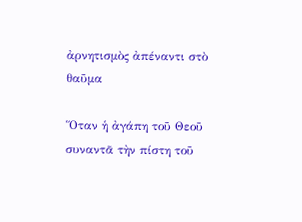ἀρνητισμὸς ἀπέναντι στὸ θαῦμα

Ὅταν ἡ ἀγάπη τοῦ Θεοῦ συναντᾶ τὴν πίστη τοῦ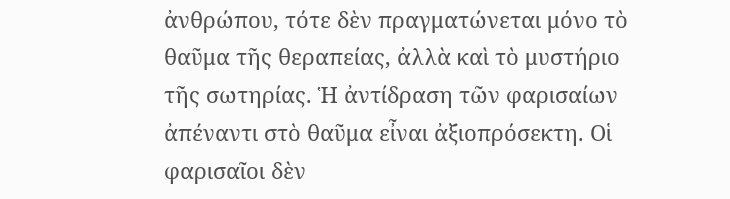ἀνθρώπου, τότε δὲν πραγματώνεται μόνο τὸ θαῦμα τῆς θεραπείας, ἀλλὰ καὶ τὸ μυστήριο τῆς σωτηρίας. Ἡ ἀντίδραση τῶν φαρισαίων ἀπέναντι στὸ θαῦμα εἶναι ἀξιοπρόσεκτη. Οἱ φαρισαῖοι δὲν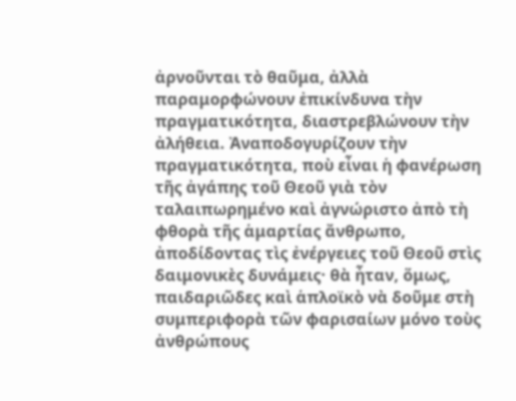ἀρνοῦνται τὸ θαῦμα, ἀλλὰ παραμορφώνουν ἐπικίνδυνα τὴν πραγματικότητα, διαστρεβλώνουν τὴν ἀλήθεια. Ἀναποδογυρίζουν τὴν πραγματικότητα, ποὺ εἶναι ἡ φανέρωση τῆς ἀγάπης τοῦ Θεοῦ γιὰ τὸν ταλαιπωρημένο καὶ ἀγνώριστο ἀπὸ τὴ φθορὰ τῆς ἁμαρτίας ἄνθρωπο, ἀποδίδοντας τὶς ἐνέργειες τοῦ Θεοῦ στὶς δαιμονικὲς δυνάμεις· θὰ ἦταν, ὅμως, παιδαριῶδες καὶ ἁπλοϊκὸ νὰ δοῦμε στὴ συμπεριφορὰ τῶν φαρισαίων μόνο τοὺς ἀνθρώπους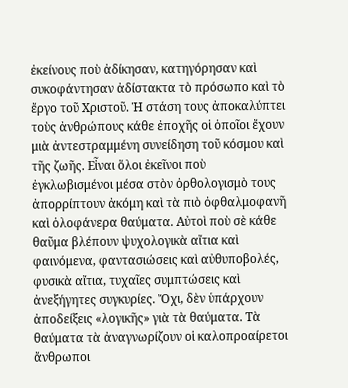ἐκείνους ποὺ ἀδίκησαν, κατηγόρησαν καὶ συκοφάντησαν ἀδίστακτα τὸ πρόσωπο καὶ τὸ ἔργο τοῦ Χριστοῦ. Ἡ στάση τους ἀποκαλύπτει τοὺς ἀνθρώπους κάθε ἐποχῆς οἱ ὁποῖοι ἔχουν μιὰ ἀντεστραμμένη συνείδηση τοῦ κόσμου καὶ τῆς ζωῆς. Εἶναι ὅλοι ἐκεῖνοι ποὺ ἐγκλωβισμένοι μέσα στὸν ὀρθολογισμὸ τους ἀπορρίπτουν ἀκόμη καὶ τὰ πιὸ ὀφθαλμοφανῆ καὶ ὁλοφάνερα θαύματα. Αὐτοὶ ποὺ σὲ κάθε θαῦμα βλέπουν ψυχολογικὰ αἴτια καὶ φαινόμενα, φαντασιώσεις καὶ αὐθυποβολές, φυσικὰ αἴτια, τυχαῖες συμπτώσεις καὶ ἀνεξήγητες συγκυρίες. Ὄχι, δὲν ὑπάρχουν ἀποδείξεις «λογικῆς» γιὰ τὰ θαύματα. Τὰ θαύματα τὰ ἀναγνωρίζουν οἱ καλοπροαίρετοι ἄνθρωποι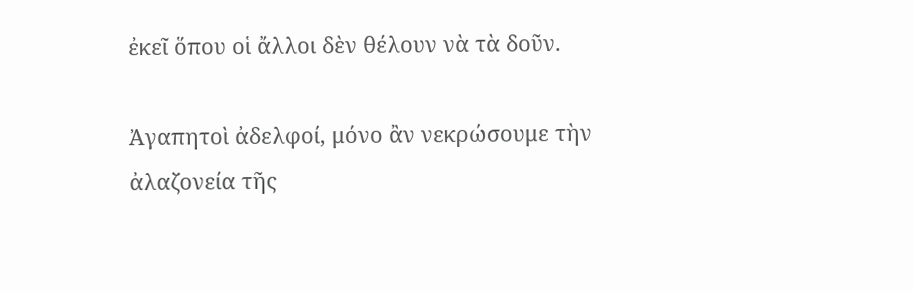ἐκεῖ ὅπου οἱ ἄλλοι δὲν θέλουν νὰ τὰ δοῦν.

Ἀγαπητοὶ ἀδελφοί, μόνο ἂν νεκρώσουμε τὴν ἀλαζονεία τῆς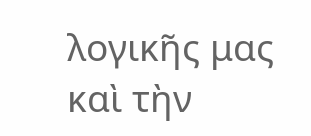λογικῆς μας καὶ τὴν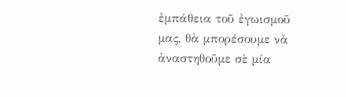ἐμπάθεια τοῦ ἐγωισμοῦ μας, θὰ μπορέσουμε νὰ ἀναστηθοῦμε σὲ μία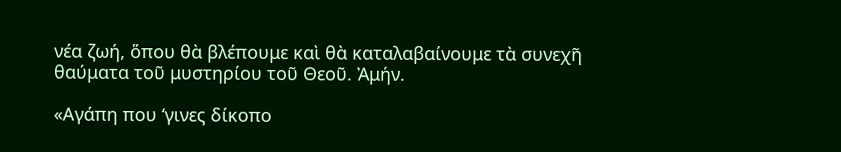νέα ζωή, ὅπου θὰ βλέπουμε καὶ θὰ καταλαβαίνουμε τὰ συνεχῆ θαύματα τοῦ μυστηρίου τοῦ Θεοῦ. Ἀμήν.

«Αγάπη που ‘γινες δίκοπο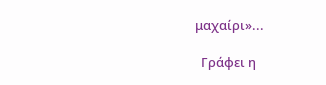μαχαίρι»...

  Γράφει η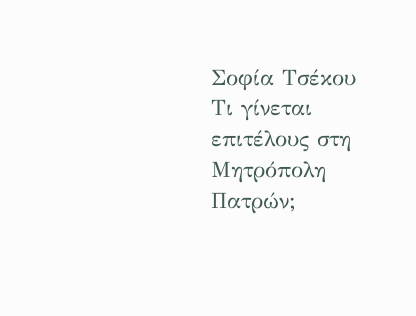Σοφία Τσέκου Τι γίνεται επιτέλους στη Μητρόπολη Πατρών;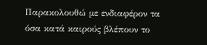Παρακολουθώ με ενδιαφέρον τα όσα κατά καιρούς βλέπουν το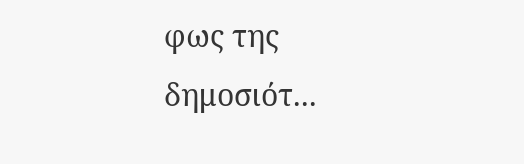φως της δημοσιότ...